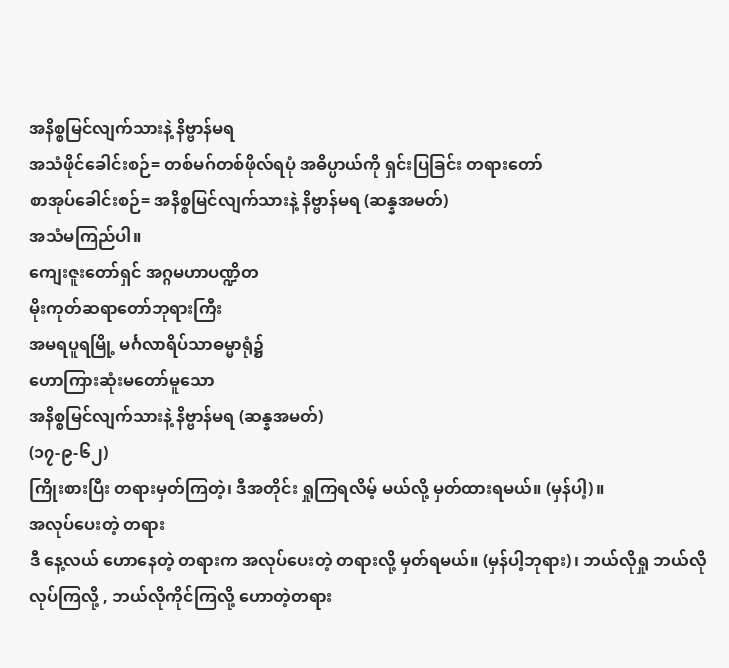အနိစ္စမြင်လျက်သားနဲ့ နိဗ္ဗာန်မရ
အသံဖိုင်ခေါင်းစဉ်= တစ်မဂ်တစ်ဖိုလ်ရပုံ အဓိပ္ပာယ်ကို ရှင်းပြခြင်း တရားတော်
စာအုပ်ခေါင်းစဉ်= အနိစ္စမြင်လျက်သားနဲ့ နိဗ္ဗာန်မရ (ဆန္နအမတ်)
အသံမကြည်ပါ။
ကျေးဇူးတော်ရှင် အဂ္ဂမဟာပဏ္ဍိတ
မိုးကုတ်ဆရာတော်ဘုရားကြီး
အမရပူရမြို့ မင်္ဂလာရိပ်သာဓမ္မာရုံ၌
ဟောကြားဆုံးမတော်မူသော
အနိစ္စမြင်လျက်သားနဲ့ နိဗ္ဗာန်မရ (ဆန္နအမတ်)
(၁၇-၉-၆၂)
ကြိုးစားပြီး တရားမှတ်ကြတဲ့၊ ဒီအတိုင်း ရှုကြရလိမ့် မယ်လို့ မှတ်ထားရမယ်။ (မှန်ပါ့)။
အလုပ်ပေးတဲ့ တရား
ဒီ နေ့လယ် ဟောနေတဲ့ တရားက အလုပ်ပေးတဲ့ တရားလို့ မှတ်ရမယ်။ (မှန်ပါ့ဘုရား)၊ ဘယ်လိုရှု ဘယ်လိုလုပ်ကြလို့ , ဘယ်လိုကိုင်ကြလို့ ဟောတဲ့တရား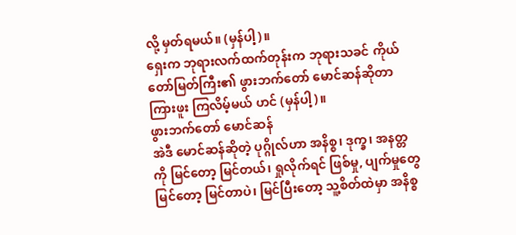လို့ မှတ်ရမယ်။ (မှန်ပါ့)။
ရှေးက ဘုရားလက်ထက်တုန်းက ဘုရားသခင် ကိုယ်တော်မြတ်ကြီး၏ ဖွားဘက်တော် မောင်ဆန်ဆိုတာ ကြားဖူး ကြလိမ့်မယ် ဟင် (မှန်ပါ့)။
ဖွားဘက်တော် မောင်ဆန်
အဲဒီ မောင်ဆန်ဆိုတဲ့ ပုဂ္ဂိုလ်ဟာ အနိစ္စ၊ ဒုက္ခ၊ အနတ္တ ကို မြင်တော့ မြင်တယ်၊ ရှုလိုက်ရင် ဖြစ်မှု, ပျက်မှုတွေ မြင်တော့ မြင်တာပဲ၊ မြင်ပြီးတော့ သူ့စိတ်ထဲမှာ အနိစ္စ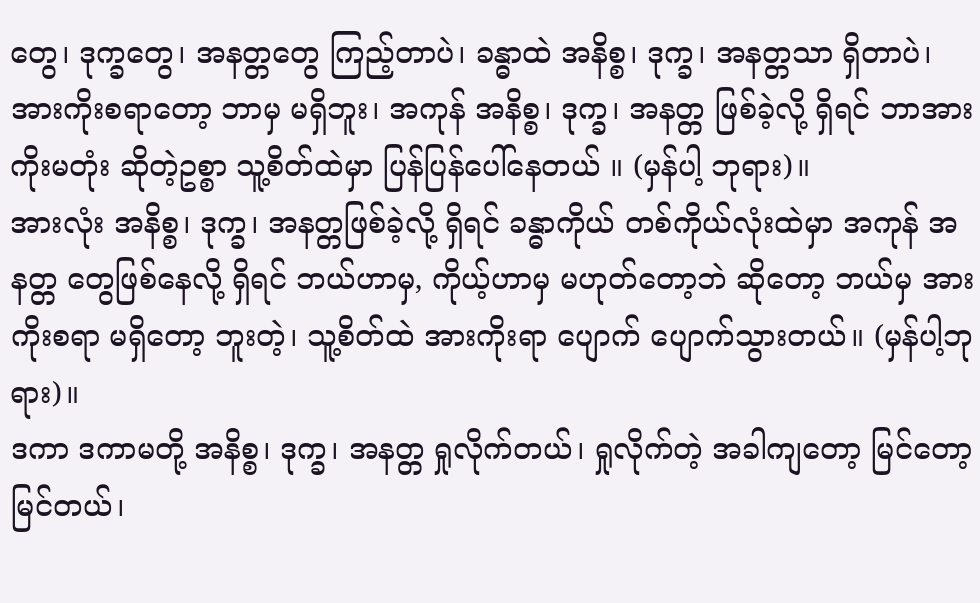တွေ၊ ဒုက္ခတွေ၊ အနတ္တတွေ ကြည့်တာပဲ၊ ခန္ဓာထဲ အနိစ္စ၊ ဒုက္ခ၊ အနတ္တသာ ရှိတာပဲ၊ အားကိုးစရာတော့ ဘာမှ မရှိဘူး၊ အကုန် အနိစ္စ၊ ဒုက္ခ၊ အနတ္တ ဖြစ်ခဲ့လို့ ရှိရင် ဘာအားကိုးမတုံး ဆိုတဲ့ဥစ္စာ သူ့စိတ်ထဲမှာ ပြန်ပြန်ပေါ်နေတယ် ။ (မှန်ပါ့ ဘုရား)။
အားလုံး အနိစ္စ၊ ဒုက္ခ၊ အနတ္တဖြစ်ခဲ့လို့ ရှိရင် ခန္ဓာကိုယ် တစ်ကိုယ်လုံးထဲမှာ အကုန် အနတ္တ တွေဖြစ်နေလို့ ရှိရင် ဘယ်ဟာမှ, ကိုယ့်ဟာမှ မဟုတ်တော့ဘဲ ဆိုတော့ ဘယ်မှ အားကိုးစရာ မရှိတော့ ဘူးတဲ့၊ သူ့စိတ်ထဲ အားကိုးရာ ပျောက် ပျောက်သွားတယ်။ (မှန်ပါ့ဘုရား)။
ဒကာ ဒကာမတို့ အနိစ္စ၊ ဒုက္ခ၊ အနတ္တ ရှုလိုက်တယ်၊ ရှုလိုက်တဲ့ အခါကျတော့ မြင်တော့ မြင်တယ်၊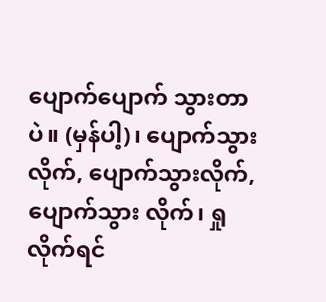ပျောက်ပျောက် သွားတာပဲ။ (မှန်ပါ့)၊ ပျောက်သွားလိုက်, ပျောက်သွားလိုက်, ပျောက်သွား လိုက်၊ ရှုလိုက်ရင်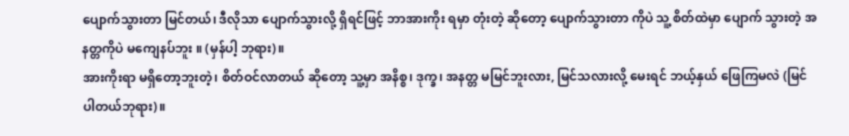ပျောက်သွားတာ မြင်တယ်၊ ဒီလိုသာ ပျောက်သွားလို့ ရှိရင်ဖြင့် ဘာအားကိုး ရမှာ တုံးတဲ့ ဆိုတော့ ပျောက်သွားတာ ကိုပဲ သူ့ စိတ်ထဲမှာ ပျောက် သွားတဲ့ အနတ္တကိုပဲ မကျေနပ်ဘူး ။ (မှန်ပါ့ ဘုရား)။
အားကိုးရာ မရှိတော့ဘူးတဲ့၊ စိတ်ဝင်လာတယ် ဆိုတော့ သူ့မှာ အနိစ္စ၊ ဒုက္ခ၊ အနတ္တ မမြင်ဘူးလား, မြင်သလားလို့ မေးရင် ဘယ့်နှယ် ဖြေကြမလဲ (မြင်ပါတယ်ဘုရား)။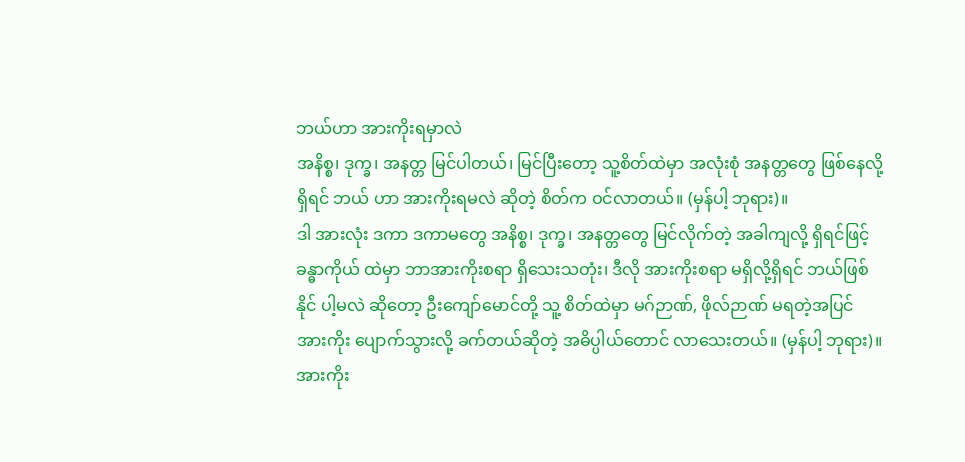ဘယ်ဟာ အားကိုးရမှာလဲ
အနိစ္စ၊ ဒုက္ခ၊ အနတ္တ မြင်ပါတယ်၊ မြင်ပြီးတော့ သူ့စိတ်ထဲမှာ အလုံးစုံ အနတ္တတွေ ဖြစ်နေလို့ ရှိရင် ဘယ် ဟာ အားကိုးရမလဲ ဆိုတဲ့ စိတ်က ဝင်လာတယ်။ (မှန်ပါ့ ဘုရား)။
ဒါ အားလုံး ဒကာ ဒကာမတွေ အနိစ္စ၊ ဒုက္ခ၊ အနတ္တတွေ မြင်လိုက်တဲ့ အခါကျလို့ ရှိရင်ဖြင့် ခန္ဓာကိုယ် ထဲမှာ ဘာအားကိုးစရာ ရှိသေးသတုံး၊ ဒီလို အားကိုးစရာ မရှိလို့ရှိရင် ဘယ်ဖြစ်နိုင် ပါ့မလဲ ဆိုတော့ ဦးကျော်မောင်တို့ သူ့ စိတ်ထဲမှာ မဂ်ဉာဏ်, ဖိုလ်ဉာဏ် မရတဲ့အပြင် အားကိုး ပျောက်သွားလို့ ခက်တယ်ဆိုတဲ့ အဓိပ္ပါယ်တောင် လာသေးတယ်။ (မှန်ပါ့ ဘုရား)။
အားကိုး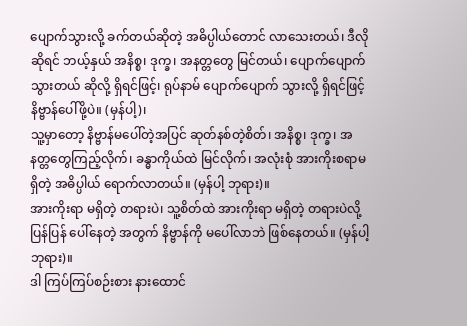ပျောက်သွားလို့ ခက်တယ်ဆိုတဲ့ အဓိပ္ပါယ်တောင် လာသေးတယ်၊ ဒီလိုဆိုရင် ဘယ့်နှယ် အနိစ္စ၊ ဒုက္ခ၊ အနတ္တတွေ မြင်တယ်၊ ပျောက်ပျောက်သွားတယ် ဆိုလို့ ရှိရင်ဖြင့်၊ ရုပ်နာမ် ပျောက်ပျောက် သွားလို့ ရှိရင်ဖြင့် နိဗ္ဗာန်ပေါ်ဖို့ပဲ။ (မှန်ပါ့)၊
သူ့မှာတော့ နိဗ္ဗာန်မပေါ်တဲ့အပြင် ဆုတ်နစ်တဲ့စိတ်၊ အနိစ္စ၊ ဒုက္ခ၊ အနတ္တတွေကြည့်လိုက်၊ ခန္ဓာကိုယ်ထဲ မြင်လိုက်၊ အလုံးစုံ အားကိုးစရာမရှိတဲ့ အဓိပ္ပါယ် ရောက်လာတယ်။ (မှန်ပါ့ ဘုရား)။
အားကိုးရာ မရှိတဲ့ တရားပဲ၊ သူ့စိတ်ထဲ အားကိုးရာ မရှိတဲ့ တရားပဲလို့ ပြန်ပြန် ပေါ်နေတဲ့ အတွက် နိဗ္ဗာန်ကို မပေါ်လာဘဲ ဖြစ်နေတယ်။ (မှန်ပါ့ဘုရား)။
ဒါ ကြပ်ကြပ်စဉ်းစား နားထောင်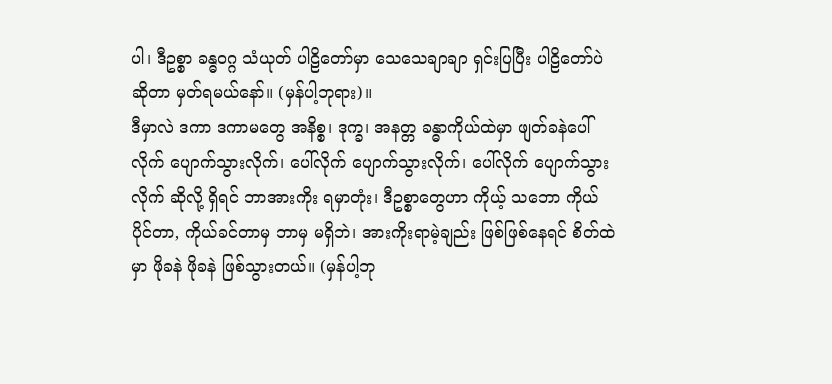ပါ၊ ဒီဥစ္စာ ခန္ဓဝဂ္ဂ သံယုတ် ပါဠိတော်မှာ သေသေချာချာ ရှင်းပြပြီး ပါဠိတော်ပဲ ဆိုတာ မှတ်ရမယ်နော်။ (မှန်ပါ့ဘုရား)။
ဒီမှာလဲ ဒကာ ဒကာမတွေ အနိစ္စ၊ ဒုက္ခ၊ အနတ္တ ခန္ဓာကိုယ်ထဲမှာ ဖျတ်ခနဲပေါ်လိုက် ပျောက်သွားလိုက်၊ ပေါ်လိုက် ပျောက်သွားလိုက်၊ ပေါ်လိုက် ပျောက်သွားလိုက် ဆိုလို့ ရှိရင် ဘာအားကိုး ရမှာတုံး၊ ဒီဥစ္စာတွေဟာ ကိုယ့် သဘော ကိုယ်ပိုင်တာ, ကိုယ်ခင်တာမှ ဘာမှ မရှိဘဲ၊ အားကိုးရာမဲ့ချည်း ဖြစ်ဖြစ်နေရင် စိတ်ထဲမှာ ဖိုခနဲ ဖိုခနဲ ဖြစ်သွားတယ်။ (မှန်ပါ့ဘု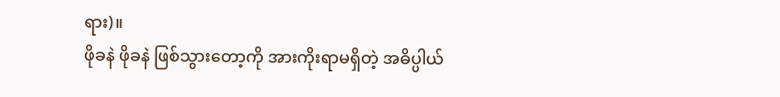ရား)။
ဖိုခနဲ ဖိုခနဲ ဖြစ်သွားတော့ကို အားကိုးရာမရှိတဲ့ အဓိပ္ပါယ်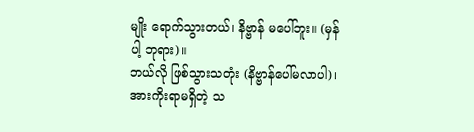မျိုး ရောက်သွားတယ်၊ နိဗ္ဗာန် မပေါ်ဘူး။ (မှန်ပါ့ ဘုရား)။
ဘယ်လို ဖြစ်သွားသတုံး (နိဗ္ဗာန်ပေါ်မလာပါ)၊ အားကိုးရာမရှိတဲ့ သ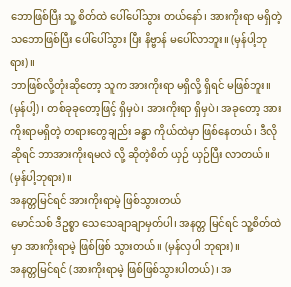ဘောဖြစ်ပြီး သူ့ စိတ်ထဲ ပေါ်ပေါ်သွား တယ်နော်၊ အားကိုးရာ မရှိတဲ့ သဘောဖြစ်ပြီး ပေါ်ပေါ်သွား ပြီး နိဗ္ဗာန် မပေါ်လာဘူး။ (မှန်ပါ့ဘုရား)။
ဘာဖြစ်လို့တုံးဆိုတော့ သူက အားကိုးရာ မရှိလို့ ရှိရင် မဖြစ်ဘူး။ (မှန်ပါ့)၊ တစ်ခုခုတော့ဖြင့် ရှိမှပဲ၊ အားကိုးရာ ရှိမှပဲ၊ အခုတော့ အားကိုးရာမရှိတဲ့ တရားတွေချည်း ခန္ဓာ ကိုယ်ထဲမှာ ဖြစ်နေတယ်၊ ဒီလိုဆိုရင် ဘာအားကိုးရမလဲ လို့ ဆိုတဲ့စိတ် ယှဉ် ယှဉ်ပြီး လာတယ်။ (မှန်ပါ့ဘုရား)။
အနတ္တမြင်ရင် အားကိုးရာမဲ့ ဖြစ်သွားတယ်
မောင်သစ် ဒီဥစ္စာ သေသေချာချာမှတ်ပါ၊ အနတ္တ မြင်ရင် သူ့စိတ်ထဲမှာ အားကိုးရာမဲ့ ဖြစ်ဖြစ် သွားတယ်။ (မှန်လှပါ ဘုရား)။
အနတ္တမြင်ရင် (အားကိုးရာမဲ့ ဖြစ်ဖြစ်သွားပါတယ်)၊ အ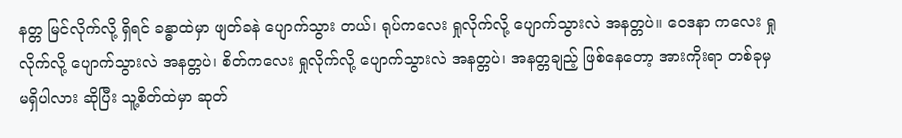နတ္တ မြင်လိုက်လို့ ရှိရင် ခန္ဓာထဲမှာ ဖျတ်ခနဲ ပျောက်သွား တယ်၊ ရုပ်ကလေး ရှုလိုက်လို့ ပျောက်သွားလဲ အနတ္တပဲ။ ဝေဒနာ ကလေး ရှုလိုက်လို့ ပျောက်သွားလဲ အနတ္တပဲ၊ စိတ်ကလေး ရှုလိုက်လို့ ပျောက်သွားလဲ အနတ္တပဲ၊ အနတ္တချည့် ဖြစ်နေတော့ အားကိုးရာ တစ်ခုမှ မရှိပါလား ဆိုပြီး သူ့စိတ်ထဲမှာ ဆုတ်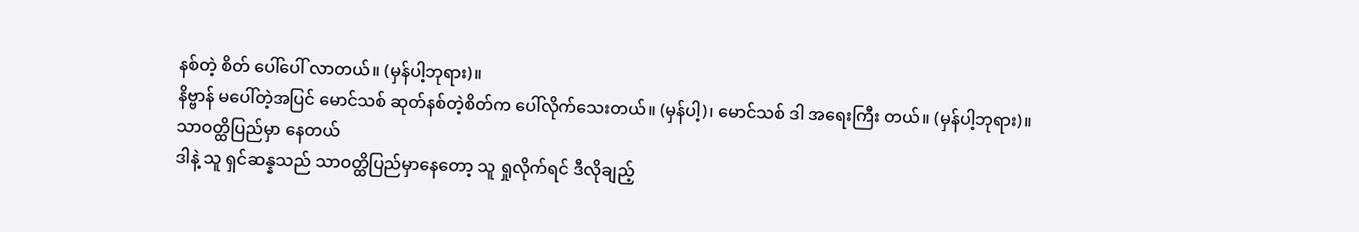နစ်တဲ့ စိတ် ပေါ်ပေါ် လာတယ်။ (မှန်ပါ့ဘုရား)။
နိဗ္ဗာန် မပေါ်တဲ့အပြင် မောင်သစ် ဆုတ်နစ်တဲ့စိတ်က ပေါ်လိုက်သေးတယ်။ (မှန်ပါ့)၊ မောင်သစ် ဒါ အရေးကြီး တယ်။ (မှန်ပါ့ဘုရား)။
သာဝတ္ထိပြည်မှာ နေတယ်
ဒါနဲ့ သူ ရှင်ဆန္နသည် သာဝတ္ထိပြည်မှာနေတော့ သူ ရှုလိုက်ရင် ဒီလိုချည့်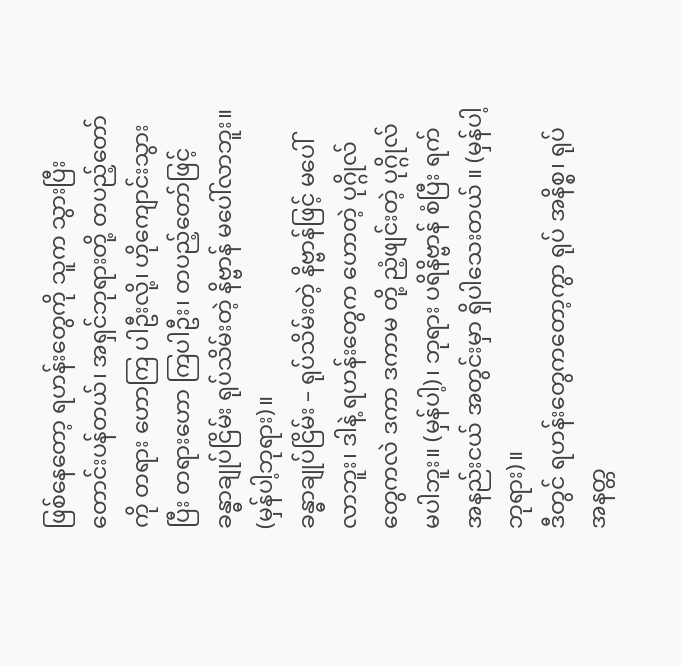ဖြစ်နေတော့ ရဟန်းတွေကို သူက သွားပြီး တောင်းပန်တယ်၊ အရှင်ဘုရားတို့ တပည့်တော် ကို တရား ဟောကြ ပါဦးလို့၊ ဟိုကျောင်းသွားပြီး တရားဟော ကြပါဦး၊ တပည့်တော်ဖြင့် ခန္ဓာချုပ်ငြိမ်း ရုပ်သိမ်းတဲ့ နိဗ္ဗာန် မပေါ်လာဘူး။ (မှန်ပါ့ဘုရား)။
ခန္ဓာချုပ်ငြိမ်း – ရုပ်သိမ်းတဲ့ နိဗ္ဗာန်ဖြင့် မပေါ်လာဘူး၊ ဒါနဲ့ ရဟန်းတွေက ဟောတဲ့ ပုဂ္ဂိုလ် တွေကလဲ ဒကာ ဒကာမ တို့ ညံ့ဖျင်းတဲ့ ပုဂ္ဂိုလ် မပါဘူး။ (မှန်ပါ့)၊ ဘုရား ပရိနိဗ္ဗာန် စံပြီး ရက် အနည်းငယ် အတွင်းမှာ ရှိပါသေးတယ် ။ (မှန်ပါ့ဘုရား)။
ဒီတွင် ရဟန်းတွေကတော့ကွာ ရုပ် အနိစ္စ၊ ရုပ် အနတ္တ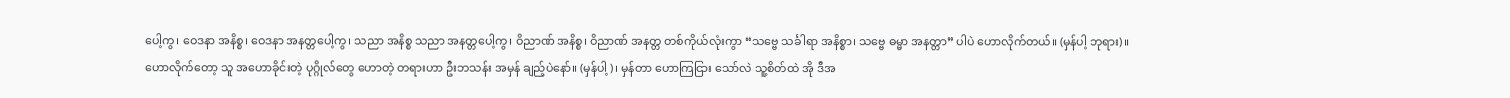ပေါ့ကွ၊ ဝေဒနာ အနိစ္စ၊ ဝေဒနာ အနတ္တပေါ့ကွ၊ သညာ အနိစ္စ သညာ အနတ္တပေါ့ကွ၊ ဝိညာဏ် အနိစ္စ၊ ဝိညာဏ် အနတ္တ တစ်ကိုယ်လုံးကွာ “သဗ္ဗေ သင်္ခါရာ အနိစ္စာ၊ သဗ္ဗေ ဓမ္မာ အနတ္တာ” ပါပဲ ဟောလိုက်တယ်။ (မှန်ပါ့ ဘုရား)။
ဟောလိုက်တော့ သူ အဟောခိုင်းတဲ့ ပုဂ္ဂိုလ်တွေ ဟောတဲ့ တရားဟာ ဦးဘသန်း အမှန် ချည့်ပဲနော်။ (မှန်ပါ့)၊ မှန်တာ ဟောကြငြား သော်လဲ သူ့စိတ်ထဲ အို ဒီအ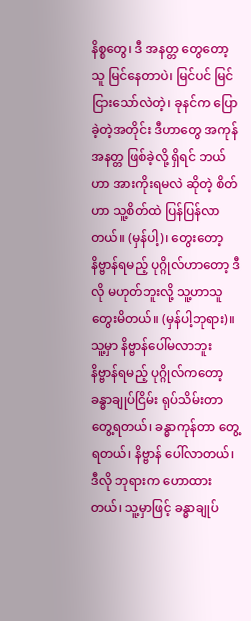နိစ္စတွေ၊ ဒီ အနတ္တ တွေတော့ သူ မြင်နေတာပဲ၊ မြင်ပင် မြင်ငြားသော်လဲတဲ့၊ ခုနင်က ပြောခဲ့တဲ့အတိုင်း ဒီဟာတွေ အကုန် အနတ္တ ဖြစ်ခဲ့လို့ ရှိရင် ဘယ်ဟာ အားကိုးရမလဲ ဆိုတဲ့ စိတ်ဟာ သူ့စိတ်ထဲ ပြန်ပြန်လာတယ်။ (မှန်ပါ့)၊ တွေးတော့ နိဗ္ဗာန်ရမည့် ပုဂ္ဂိုလ်ဟာတော့ ဒီလို မဟုတ်ဘူးလို့ သူ့ဟာသူ တွေးမိတယ်။ (မှန်ပါ့ဘုရား)။
သူ့မှာ နိဗ္ဗာန်ပေါ်မလာဘူး
နိဗ္ဗာန်ရမည့် ပုဂ္ဂိုလ်ကတော့ ခန္ဓာချုပ်ငြိမ်း ရုပ်သိမ်းတာ တွေ့ရတယ်၊ ခန္ဓာကုန်တာ တွေ့ရတယ်၊ နိဗ္ဗာန် ပေါ်လာတယ်၊ ဒီလို ဘုရားက ဟောထားတယ်၊ သူ့မှာဖြင့် ခန္ဓာချုပ်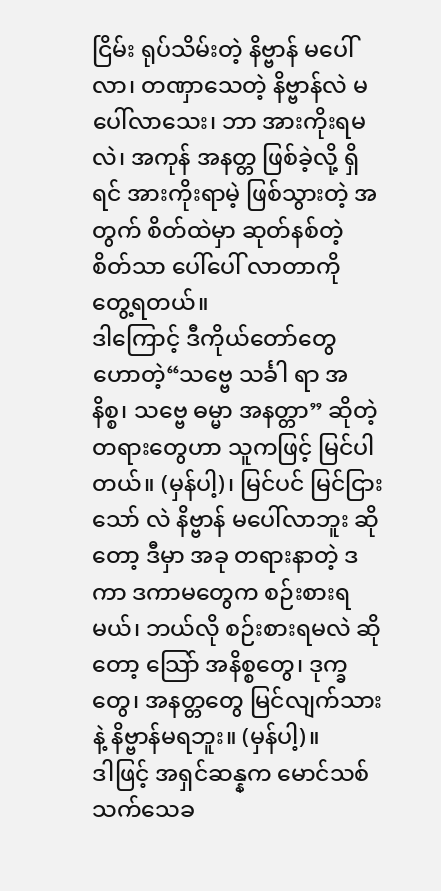ငြိမ်း ရုပ်သိမ်းတဲ့ နိဗ္ဗာန် မပေါ်လာ၊ တဏှာသေတဲ့ နိဗ္ဗာန်လဲ မပေါ်လာသေး၊ ဘာ အားကိုးရမလဲ၊ အကုန် အနတ္တ ဖြစ်ခဲ့လို့ ရှိရင် အားကိုးရာမဲ့ ဖြစ်သွားတဲ့ အတွက် စိတ်ထဲမှာ ဆုတ်နစ်တဲ့ စိတ်သာ ပေါ်ပေါ် လာတာကို တွေ့ရတယ်။
ဒါကြောင့် ဒီကိုယ်တော်တွေ ဟောတဲ့“သဗ္ဗေ သင်္ခါ ရာ အနိစ္စ၊ သဗ္ဗေ ဓမ္မာ အနတ္တာ” ဆိုတဲ့ တရားတွေဟာ သူကဖြင့် မြင်ပါတယ်။ (မှန်ပါ့)၊ မြင်ပင် မြင်ငြားသော် လဲ နိဗ္ဗာန် မပေါ်လာဘူး ဆိုတော့ ဒီမှာ အခု တရားနာတဲ့ ဒကာ ဒကာမတွေက စဉ်းစားရမယ်၊ ဘယ်လို စဉ်းစားရမလဲ ဆိုတော့ သြော် အနိစ္စတွေ၊ ဒုက္ခတွေ၊ အနတ္တတွေ မြင်လျက်သားနဲ့ နိဗ္ဗာန်မရဘူး။ (မှန်ပါ့)။
ဒါဖြင့် အရှင်ဆန္နက မောင်သစ် သက်သေခ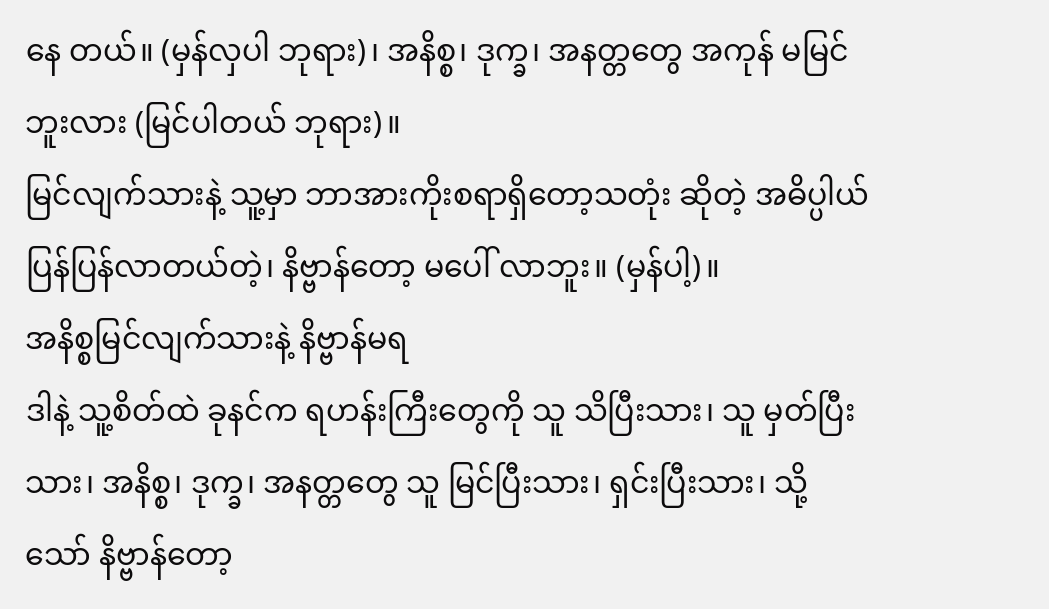နေ တယ်။ (မှန်လှပါ ဘုရား)၊ အနိစ္စ၊ ဒုက္ခ၊ အနတ္တတွေ အကုန် မမြင်ဘူးလား (မြင်ပါတယ် ဘုရား)။
မြင်လျက်သားနဲ့ သူ့မှာ ဘာအားကိုးစရာရှိတော့သတုံး ဆိုတဲ့ အဓိပ္ပါယ် ပြန်ပြန်လာတယ်တဲ့၊ နိဗ္ဗာန်တော့ မပေါ် လာဘူး။ (မှန်ပါ့)။
အနိစ္စမြင်လျက်သားနဲ့ နိဗ္ဗာန်မရ
ဒါနဲ့ သူ့စိတ်ထဲ ခုနင်က ရဟန်းကြီးတွေကို သူ သိပြီးသား၊ သူ မှတ်ပြီးသား၊ အနိစ္စ၊ ဒုက္ခ၊ အနတ္တတွေ သူ မြင်ပြီးသား၊ ရှင်းပြီးသား၊ သို့သော် နိဗ္ဗာန်တော့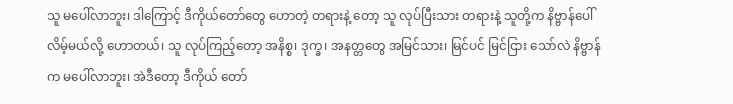သူ မပေါ်လာဘူး၊ ဒါကြောင့် ဒီကိုယ်တော်တွေ ဟောတဲ့ တရားနဲ့ တော့ သူ လုပ်ပြီးသား တရားနဲ့ သူတို့က နိဗ္ဗာန်ပေါ်လိမ့်မယ်လို့ ဟောတယ်၊ သူ လုပ်ကြည့်တော့ အနိစ္စ၊ ဒုက္ခ၊ အနတ္တတွေ အမြင်သား၊ မြင်ပင် မြင်ငြား သော်လဲ နိဗ္ဗာန်က မပေါ်လာဘူး၊ အဲဒီတော့ ဒီကိုယ် တော်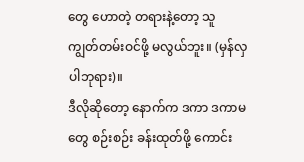တွေ ဟောတဲ့ တရားနဲ့တော့ သူ ကျွတ်တမ်းဝင်ဖို့ မလွယ်ဘူး။ (မှန်လှပါဘုရား)။
ဒီလိုဆိုတော့ နောက်က ဒကာ ဒကာမတွေ စဉ်းစဉ်း ခန်းထုတ်ဖို့ ကောင်း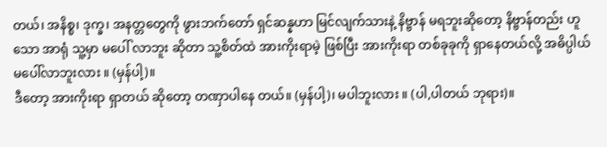တယ်၊ အနိစ္စ၊ ဒုက္ခ၊ အနတ္တတွေကို ဖွားဘက်တော် ရှင်ဆန္နဟာ မြင်လျက်သားနဲ့ နိဗ္ဗာန် မရဘူးဆိုတော့ နိဗ္ဗာန်တည်း ဟူသော အာရုံ သူ့မှာ မပေါ် လာဘူး ဆိုတာ သူ့စိတ်ထဲ အားကိုးရာမဲ့ ဖြစ်ပြီး အားကိုးရာ တစ်ခုခုကို ရှာနေတယ်လို့ အဓိပ္ပါယ် မပေါ်လာဘူးလား ။ (မှန်ပါ့)။
ဒီတော့ အားကိုးရာ ရှာတယ် ဆိုတော့ တဏှာပါနေ တယ်။ (မှန်ပါ့)၊ မပါဘူးလား ။ (ပါ,ပါတယ် ဘုရား)။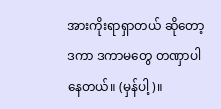အားကိုးရာရှာတယ် ဆိုတော့ ဒကာ ဒကာမတွေ တဏှာပါနေတယ်။ (မှန်ပါ့)။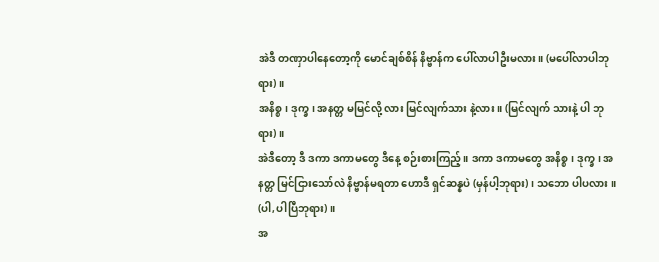အဲဒီ တဏှာပါနေတော့ကို မောင်ချစ်စိန် နိဗ္ဗာန်က ပေါ်လာပါဦးမလား။ (မပေါ်လာပါဘုရား)။
အနိစ္စ၊ ဒုက္ခ၊ အနတ္တ မမြင်လို့ လား မြင်လျက်သား နဲ့လား ။ (မြင်လျက် သားနဲ့ ပါ ဘုရား)။
အဲဒီတော့ ဒီ ဒကာ ဒကာမတွေ ဒီနေ့ စဉ်းစားကြည့်။ ဒကာ ဒကာမတွေ အနိစ္စ၊ ဒုက္ခ၊ အနတ္တ မြင်ငြားသော်လဲ နိဗ္ဗာန်မရတာ ဟောဒီ ရှင်ဆန္နပဲ (မှန်ပါ့ဘုရား)၊ သဘော ပါပလား ။ (ပါ,ပါပြီဘုရား)။
အ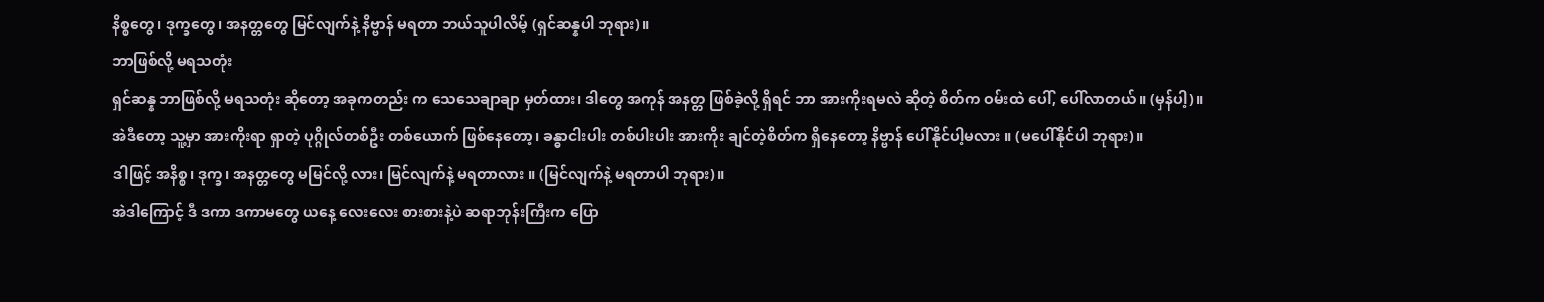နိစ္စတွေ၊ ဒုက္ခတွေ၊ အနတ္တတွေ မြင်လျက်နဲ့ နိဗ္ဗာန် မရတာ ဘယ်သူပါလိမ့် (ရှင်ဆန္နပါ ဘုရား)။
ဘာဖြစ်လို့ မရသတုံး
ရှင်ဆန္န ဘာဖြစ်လို့ မရသတုံး ဆိုတော့ အခုကတည်း က သေသေချာချာ မှတ်ထား၊ ဒါတွေ အကုန် အနတ္တ ဖြစ်ခဲ့လို့ ရှိရင် ဘာ အားကိုးရမလဲ ဆိုတဲ့ စိတ်က ဝမ်းထဲ ပေါ်, ပေါ်လာတယ်။ (မှန်ပါ့)။
အဲဒီတော့ သူ့မှာ အားကိုးရာ ရှာတဲ့ ပုဂ္ဂိုလ်တစ်ဦး တစ်ယောက် ဖြစ်နေတော့၊ ခန္ဓာငါးပါး တစ်ပါးပါး အားကိုး ချင်တဲ့စိတ်က ရှိနေတော့ နိဗ္ဗာန် ပေါ်နိုင်ပါ့မလား ။ (မပေါ်နိုင်ပါ ဘုရား)။
ဒါဖြင့် အနိစ္စ၊ ဒုက္ခ၊ အနတ္တတွေ မမြင်လို့ လား၊ မြင်လျက်နဲ့ မရတာလား ။ (မြင်လျက်နဲ့ မရတာပါ ဘုရား)။
အဲဒါကြောင့် ဒီ ဒကာ ဒကာမတွေ ယနေ့ လေးလေး စားစားနဲ့ပဲ ဆရာဘုန်းကြီးက ပြော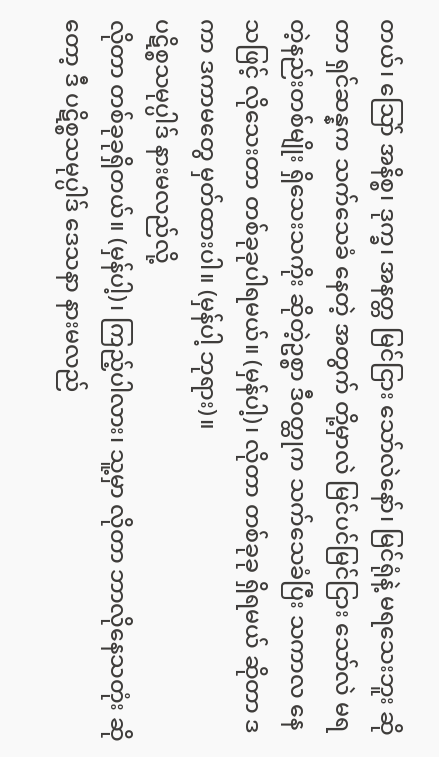တယ်၊ သြော် အနိစ္စ၊ ဒုက္ခ၊ အနတ္တ မြင်ငြား သော်လဲနော်၊ မြင်ရုံနဲ့ မရသေးဘူး ဆိုတာ ရှင်ဆန္နက သက်သေခံ နေတဲ့ အတွက် တို့မှာလဲ မြင်ပင်မြင်ငြား သော်လဲ မရတဲ့နည်းတစ်မျိုး ရှိသေးသကိုး ဆိုတဲ့ဥစ္စာ ဒီဝတ္ထုက သက်သေခံပြီး သကာလ နေသဖြင့် လိုသေးတာ တစ်ခုခုပါရမယ်။ (မှန်ပါ့)၊ လိုတာ တစ်ခုခု ရှိရမယ် ဆိုတာ ဒကာ ဒကာမတွေ မှတ်ထားပါ။ (မှန်ပါ့ ဘုရား)။
ပဋိစ္စသမုပ္ပါဒ် နားမလည်လို့
လိုတာ တစ်ခုခုရှိတယ်။ (မှန်ပါ့)၊ ကြည့်ပါလား၊ သူ့မှာ လိုတာ ဘာလိုနေသတုံး ဆိုတော့ ဒီ ပဋိစ္စသမုပ္ပါဒ် ဒေသနာ နားမလည်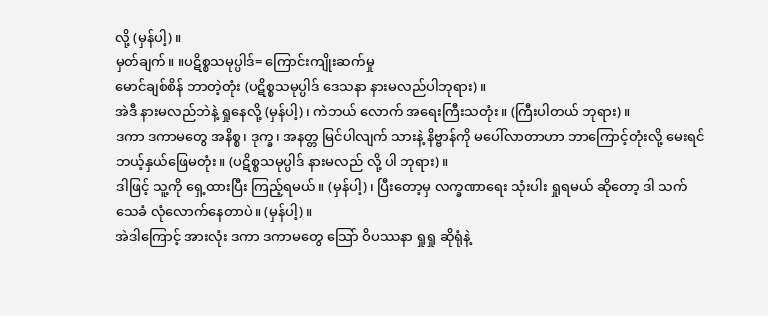လို့ (မှန်ပါ့)။
မှတ်ချက်။ ။ပဋိစ္စသမုပ္ပါဒ်= ကြောင်းကျိုးဆက်မှု
မောင်ချစ်စိန် ဘာတဲ့တုံး (ပဋိစ္စသမုပ္ပါဒ် ဒေသနာ နားမလည်ပါဘုရား)။
အဲဒီ နားမလည်ဘဲနဲ့ ရှုနေလို့ (မှန်ပါ့)၊ ကဲဘယ် လောက် အရေးကြီးသတုံး။ (ကြီးပါတယ် ဘုရား)။
ဒကာ ဒကာမတွေ အနိစ္စ၊ ဒုက္ခ၊ အနတ္တ မြင်ပါလျက် သားနဲ့ နိဗ္ဗာန်ကို မပေါ်လာတာဟာ ဘာကြောင့်တုံးလို့ မေးရင် ဘယ့်နှယ်ဖြေမတုံး။ (ပဋိစ္စသမုပ္ပါဒ် နားမလည် လို့ ပါ ဘုရား)။
ဒါဖြင့် သူ့ကို ရှေ့ထားပြီး ကြည့်ရမယ်။ (မှန်ပါ့)၊ ပြီးတော့မှ လက္ခဏာရေး သုံးပါး ရှုရမယ် ဆိုတော့ ဒါ သက်သေခံ လုံလောက်နေတာပဲ။ (မှန်ပါ့)။
အဲဒါကြောင့် အားလုံး ဒကာ ဒကာမတွေ သြော် ဝိပဿနာ ရှုရှု ဆိုရုံနဲ့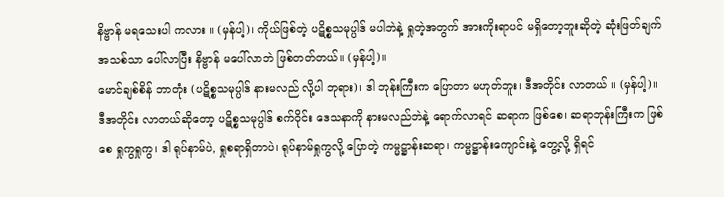နိဗ္ဗာန် မရသေးပါ ကလား ။ (မှန်ပါ့)၊ ကိုယ်ဖြစ်တဲ့ ပဋိစ္စသမုပ္ပါဒ် မပါဘဲနဲ့ ရှုတဲ့အတွက် အားကိုးရာပင် မရှိတော့ဘူးဆိုတဲ့ ဆုံးဖြတ်ချက်အသစ်သာ ပေါ်လာပြီး နိဗ္ဗာန် မပေါ်လာဘဲ ဖြစ်တတ်တယ်။ (မှန်ပါ့)။
မောင်ချစ်စိန် ဘာတုံး (ပဋိစ္စသမုပ္ပါဒ် နားမလည် လို့ပါ ဘုရား)၊ ဒါ ဘုန်းကြီးက ပြောတာ မဟုတ်ဘူး၊ ဒီအတိုင်း လာတယ် ။ (မှန်ပါ့)။
ဒီအတိုင်း လာတယ်ဆိုတော့ ပဋိစ္စသမုပ္ပါဒ် စက်ဝိုင်း ဒေသနာကို နားမလည်ဘဲနဲ့ ရောက်လာရင် ဆရာက ဖြစ်စေ၊ ဆရာဘုန်းကြီးက ဖြစ်စေ ရှုကွရှုကွ၊ ဒါ ရုပ်နာမ်ပဲ, ရှုစရာရှိတာပဲ၊ ရုပ်နာမ်ရှုကွလို့ ပြောတဲ့ ကမ္မဋ္ဌာန်းဆရာ၊ ကမ္မဋ္ဌာန်းကျောင်းနဲ့ တွေ့လို့ ရှိရင်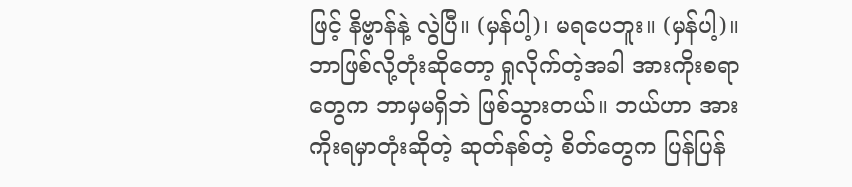ဖြင့် နိဗ္ဗာန်နဲ့ လွဲပြီ။ (မှန်ပါ့)၊ မရပေဘူး။ (မှန်ပါ့)။
ဘာဖြစ်လို့တုံးဆိုတော့ ရှုလိုက်တဲ့အခါ အားကိုးစရာ တွေက ဘာမှမရှိဘဲ ဖြစ်သွားတယ်။ ဘယ်ဟာ အားကိုးရမှာတုံးဆိုတဲ့ ဆုတ်နစ်တဲ့ စိတ်တွေက ပြန်ပြန်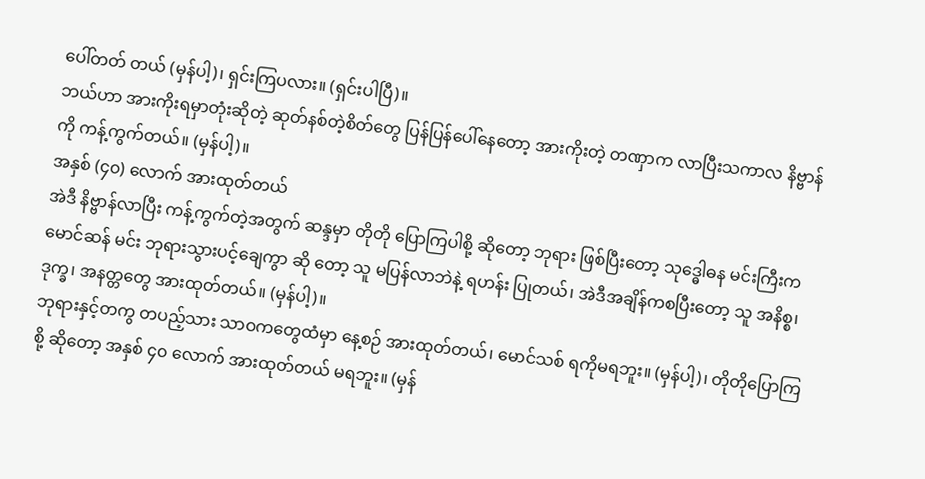ပေါ်တတ် တယ် (မှန်ပါ့)၊ ရှင်းကြပလား။ (ရှင်းပါပြီ)။
ဘယ်ဟာ အားကိုးရမှာတုံးဆိုတဲ့ ဆုတ်နစ်တဲ့စိတ်တွေ ပြန်ပြန်ပေါ်နေတော့ အားကိုးတဲ့ တဏှာက လာပြီးသကာလ နိဗ္ဗာန်ကို ကန့်ကွက်တယ်။ (မှန်ပါ့)။
အနှစ် (၄၀) လောက် အားထုတ်တယ်
အဲဒီ နိဗ္ဗာန်လာပြီး ကန့်ကွက်တဲ့အတွက် ဆန္ဒမှာ တိုတို ပြောကြပါစို့ ဆိုတော့ ဘုရား ဖြစ်ပြီးတော့ သုဒ္ဓေါဓန မင်းကြီးက မောင်ဆန် မင်း ဘုရားသွားပင့်ချေကွာ ဆို တော့ သူ မပြန်လာဘဲနဲ့ ရဟန်း ပြုတယ်၊ အဲဒီအချိန်ကစပြီးတော့ သူ အနိစ္စ၊ ဒုက္ခ၊ အနတ္တတွေ အားထုတ်တယ်။ (မှန်ပါ့)။
ဘုရားနှင့်တကွ တပည့်သား သာဝကတွေထံမှာ နေ့စဉ် အားထုတ်တယ်၊ မောင်သစ် ရကိုမရဘူး။ (မှန်ပါ့)၊ တိုတိုပြောကြစို့ ဆိုတော့ အနှစ် ၄၀ လောက် အားထုတ်တယ် မရဘူး။ (မှန်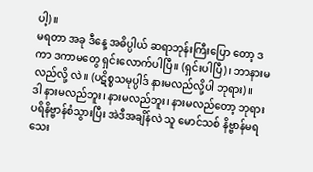ပါ့)။
မရတာ အခု ဒီနေ့ အဓိပ္ပါယ် ဆရာဘုန်းကြီးပြော တော့ ဒကာ ဒကာမတွေ ရှင်းလောက်ပါပြီ။ (ရှင်းပါပြီ)၊ ဘာနားမလည်လို့ လဲ။ (ပဋိစ္စသမုပ္ပါဒ် နားမလည်လို့ပါ ဘုရား)။
ဒါ နားမလည်ဘူး၊ နားမလည်ဘူး၊ နားမလည်တော့ ဘုရား ပရိနိဗ္ဗာန်စံသွားပြီး အဲဒီအချိန်လဲ သူ မောင်သစ် နိဗ္ဗာန်မရသေး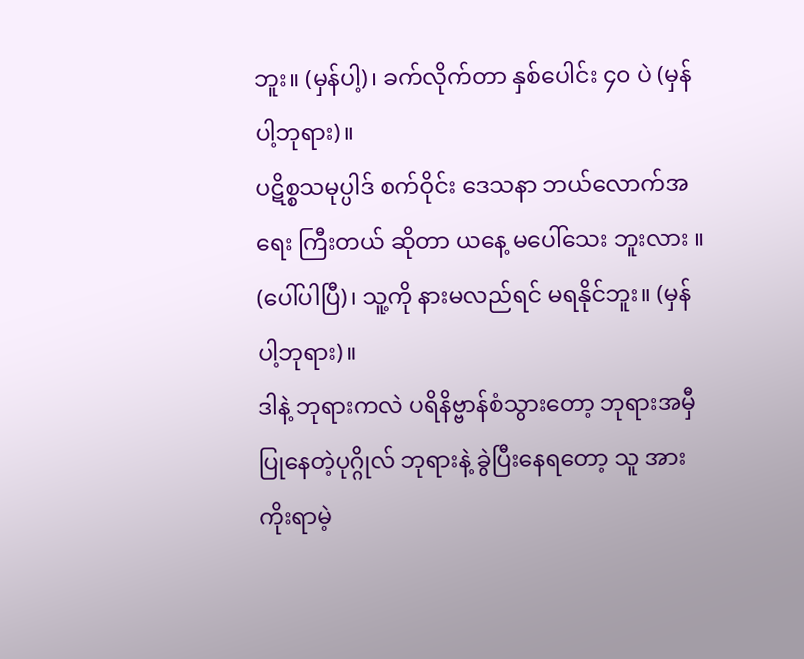ဘူး။ (မှန်ပါ့)၊ ခက်လိုက်တာ နှစ်ပေါင်း ၄၀ ပဲ (မှန်ပါ့ဘုရား)။
ပဋိစ္စသမုပ္ပါဒ် စက်ဝိုင်း ဒေသနာ ဘယ်လောက်အရေး ကြီးတယ် ဆိုတာ ယနေ့ မပေါ်သေး ဘူးလား ။ (ပေါ်ပါပြီ)၊ သူ့ကို နားမလည်ရင် မရနိုင်ဘူး။ (မှန်ပါ့ဘုရား)။
ဒါနဲ့ ဘုရားကလဲ ပရိနိဗ္ဗာန်စံသွားတော့ ဘုရားအမှီ ပြုနေတဲ့ပုဂ္ဂိုလ် ဘုရားနဲ့ ခွဲပြီးနေရတော့ သူ အားကိုးရာမဲ့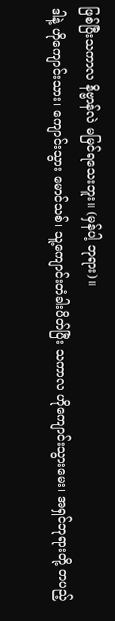ဖြစ်ပြီးသကာလ နိဗ္ဗာန်လဲ မမြင်ရသေးဘူး။ (မှန်ပါ့ ဘုရား)။
ဒါနဲ့ ဟိုကျောင်းသား၊ ကျောင်းသွား မောင်သစ်၊ သူ့ကျောင်းတံခါးပိတ်ပြီး သကာလ ဟိုကျောင်းသွားမေး၊ အရှင်ဘုရားတို့ တပည့်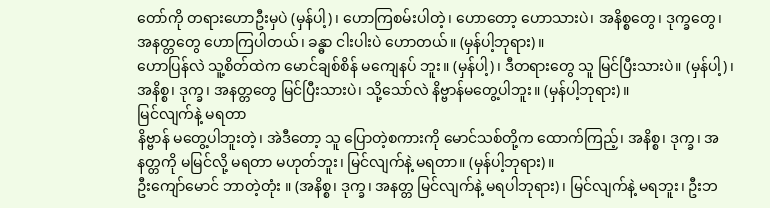တော်ကို တရားဟောဦးမှပဲ (မှန်ပါ့)၊ ဟောကြစမ်းပါတဲ့၊ ဟောတော့ ဟောသားပဲ၊ အနိစ္စတွေ၊ ဒုက္ခတွေ၊ အနတ္တတွေ ဟောကြပါတယ်၊ ခန္ဓာ ငါးပါးပဲ ဟောတယ်။ (မှန်ပါ့ဘုရား)။
ဟောပြန်လဲ သူ့စိတ်ထဲက မောင်ချစ်စိန် မကျေနပ် ဘူး။ (မှန်ပါ့)၊ ဒီတရားတွေ သူ မြင်ပြီးသားပဲ။ (မှန်ပါ့)၊ အနိစ္စ၊ ဒုက္ခ၊ အနတ္တတွေ မြင်ပြီးသားပဲ၊ သို့သော်လဲ နိဗ္ဗာန်မတွေ့ပါဘူး။ (မှန်ပါ့ဘုရား)။
မြင်လျက်နဲ့ မရတာ
နိဗ္ဗာန် မတွေ့ပါဘူးတဲ့၊ အဲဒီတော့ သူ ပြောတဲ့စကားကို မောင်သစ်တို့က ထောက်ကြည့်၊ အနိစ္စ၊ ဒုက္ခ၊ အနတ္တကို မမြင်လို့ မရတာ မဟုတ်ဘူး၊ မြင်လျက်နဲ့ မရတာ။ (မှန်ပါ့ဘုရား)။
ဦးကျော်မောင် ဘာတဲ့တုံး ။ (အနိစ္စ၊ ဒုက္ခ၊ အနတ္တ မြင်လျက်နဲ့ မရပါဘုရား)၊ မြင်လျက်နဲ့ မရဘူး၊ ဦးဘ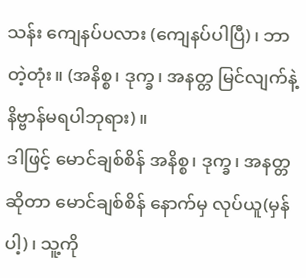သန်း ကျေနပ်ပလား (ကျေနပ်ပါပြီ)၊ ဘာတဲ့တုံး။ (အနိစ္စ၊ ဒုက္ခ၊ အနတ္တ မြင်လျက်နဲ့ နိဗ္ဗာန်မရပါဘုရား)။
ဒါဖြင့် မောင်ချစ်စိန် အနိစ္စ၊ ဒုက္ခ၊ အနတ္တဆိုတာ မောင်ချစ်စိန် နောက်မှ လုပ်ယူ(မှန်ပါ့)၊ သူ့ကို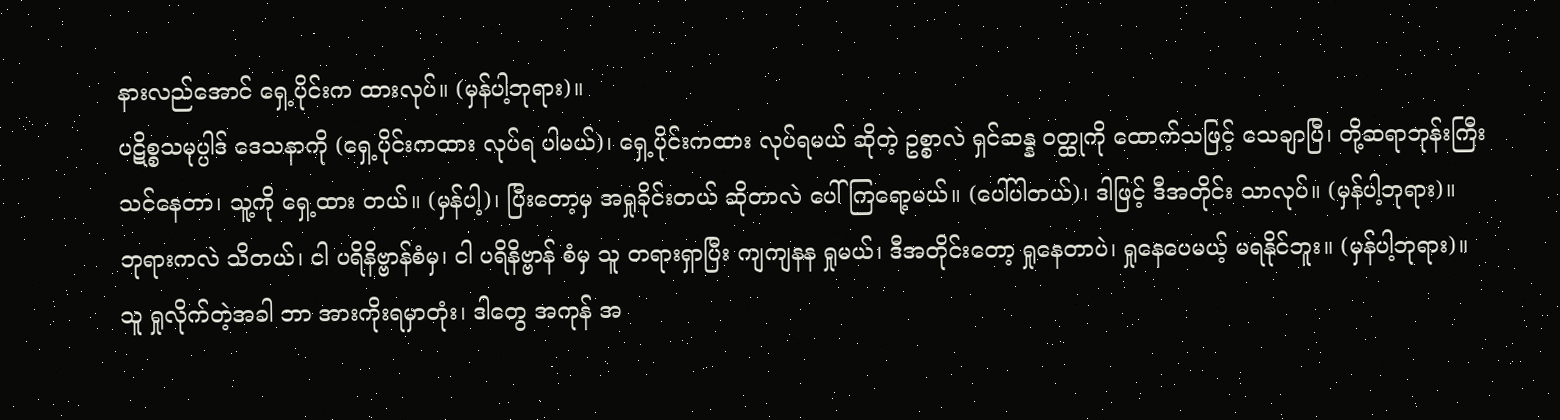နားလည်အောင် ရှေ့ပိုင်းက ထားလုပ်။ (မှန်ပါ့ဘုရား)။
ပဋိစ္စသမုပ္ပါဒ် ဒေသနာကို (ရှေ့ပိုင်းကထား လုပ်ရ ပါမယ်)၊ ရှေ့ပိုင်းကထား လုပ်ရမယ် ဆိုတဲ့ ဥစ္စာလဲ ရှင်ဆန္န ဝတ္ထုကို ထောက်သဖြင့် သေချာပြီ၊ တို့ဆရာဘုန်းကြီး သင်နေတာ၊ သူ့ကို ရှေ့ထား တယ်။ (မှန်ပါ့)၊ ပြီးတော့မှ အရှုခိုင်းတယ် ဆိုတာလဲ ပေါ်ကြရော့မယ်။ (ပေါ်ပါတယ်)၊ ဒါဖြင့် ဒီအတိုင်း သာလုပ်။ (မှန်ပါ့ဘုရား)။
ဘုရားကလဲ သိတယ်၊ ငါ ပရိနိဗ္ဗာန်စံမှ၊ ငါ ပရိနိဗ္ဗာန် စံမှ သူ တရားရှာပြီး ကျကျနန ရှုမယ်၊ ဒီအတိုင်းတော့ ရှုနေတာပဲ၊ ရှုနေပေမယ့် မရနိုင်ဘူး။ (မှန်ပါ့ဘုရား)။
သူ ရှုလိုက်တဲ့အခါ ဘာ အားကိုးရမှာတုံး၊ ဒါတွေ အကုန် အ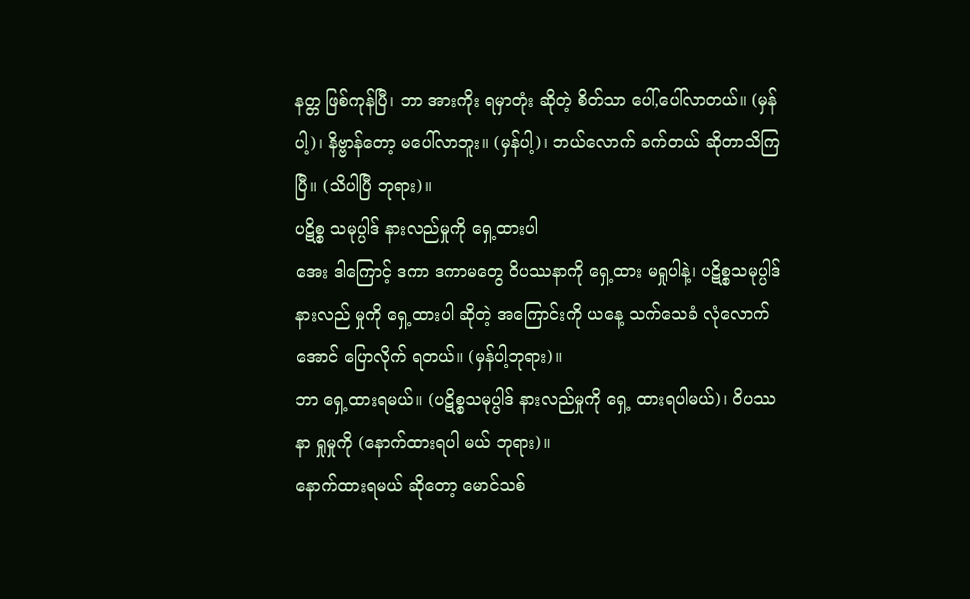နတ္တ ဖြစ်ကုန်ပြီ၊ ဘာ အားကိုး ရမှာတုံး ဆိုတဲ့ စိတ်သာ ပေါ်,ပေါ်လာတယ်။ (မှန်ပါ့)၊ နိဗ္ဗာန်တော့ မပေါ်လာဘူး။ (မှန်ပါ့)၊ ဘယ်လောက် ခက်တယ် ဆိုတာသိကြပြီ။ (သိပါပြီ ဘုရား)။
ပဋိစ္စ သမုပ္ပါဒ် နားလည်မှုကို ရှေ့ထားပါ
အေး ဒါကြောင့် ဒကာ ဒကာမတွေ ဝိပဿနာကို ရှေ့ထား မရှုပါနဲ့၊ ပဋိစ္စသမုပ္ပါဒ် နားလည် မှုကို ရှေ့ထားပါ ဆိုတဲ့ အကြောင်းကို ယနေ့ သက်သေခံ လုံလောက်အောင် ပြောလိုက် ရတယ်။ (မှန်ပါ့ဘုရား)။
ဘာ ရှေ့ထားရမယ်။ (ပဋိစ္စသမုပ္ပါဒ် နားလည်မှုကို ရှေ့ ထားရပါမယ်)၊ ဝိပဿနာ ရှုမှုကို (နောက်ထားရပါ မယ် ဘုရား)။
နောက်ထားရမယ် ဆိုတော့ မောင်သစ်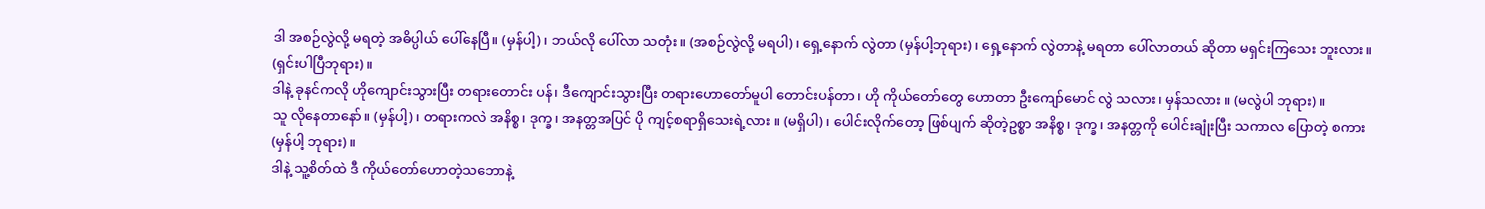ဒါ အစဉ်လွဲလို့ မရတဲ့ အဓိပ္ပါယ် ပေါ်နေပြီ။ (မှန်ပါ့)၊ ဘယ်လို ပေါ်လာ သတုံး။ (အစဉ်လွဲလို့ မရပါ)၊ ရှေ့နောက် လွဲတာ (မှန်ပါ့ဘုရား)၊ ရှေ့နောက် လွဲတာနဲ့ မရတာ ပေါ်လာတယ် ဆိုတာ မရှင်းကြသေး ဘူးလား။ (ရှင်းပါပြီဘုရား)။
ဒါနဲ့ ခုနင်ကလို ဟိုကျောင်းသွားပြီး တရားတောင်း ပန်၊ ဒီကျောင်းသွားပြီး တရားဟောတော်မူပါ တောင်းပန်တာ၊ ဟို ကိုယ်တော်တွေ ဟောတာ ဦးကျော်မောင် လွဲ သလား၊ မှန်သလား ။ (မလွဲပါ ဘုရား)။
သူ လိုနေတာနော်။ (မှန်ပါ့)၊ တရားကလဲ အနိစ္စ၊ ဒုက္ခ၊ အနတ္တအပြင် ပို ကျင့်စရာရှိသေးရဲ့လား ။ (မရှိပါ)၊ ပေါင်းလိုက်တော့ ဖြစ်ပျက် ဆိုတဲ့ဥစ္စာ အနိစ္စ၊ ဒုက္ခ၊ အနတ္တကို ပေါင်းချုံးပြီး သကာလ ပြောတဲ့ စကား (မှန်ပါ့ ဘုရား)။
ဒါနဲ့ သူ့စိတ်ထဲ ဒီ ကိုယ်တော်ဟောတဲ့သဘောနဲ့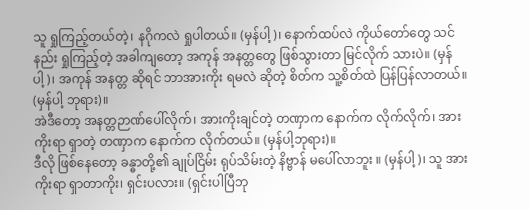သူ ရှုကြည့်တယ်တဲ့၊ နဂိုကလဲ ရှုပါတယ်။ (မှန်ပါ့)၊ နောက်ထပ်လဲ ကိုယ်တော်တွေ သင်နည်း ရှုကြည့်တဲ့ အခါကျတော့ အကုန် အနတ္တတွေ ဖြစ်သွားတာ မြင်လိုက် သားပဲ။ (မှန်ပါ့)၊ အကုန် အနတ္တ ဆိုရင် ဘာအားကိုး ရမလဲ ဆိုတဲ့ စိတ်က သူ့စိတ်ထဲ ပြန်ပြန်လာတယ်။ (မှန်ပါ့ ဘုရား)။
အဲဒီတော့ အနတ္တဉာဏ်ပေါ်လိုက်၊ အားကိုးချင်တဲ့ တဏှာက နောက်က လိုက်လိုက်၊ အားကိုးရာ ရှာတဲ့ တဏှာက နောက်က လိုက်တယ်။ (မှန်ပါ့ဘုရား)။
ဒီလို ဖြစ်နေတော့ ခန္ဓာတို့၏ ချုပ်ငြိမ်း ရုပ်သိမ်းတဲ့ နိဗ္ဗာန် မပေါ်လာဘူး ။ (မှန်ပါ့)၊ သူ အားကိုးရာ ရှာတာကိုး၊ ရှင်းပလား။ (ရှင်းပါပြီဘု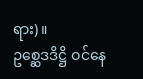ရား)။
ဥစ္ဆေဒဒိဋ္ဌိ ဝင်နေ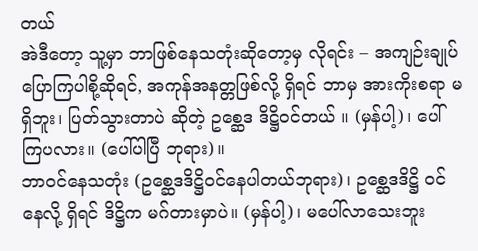တယ်
အဲဒီတော့ သူ့မှာ ဘာဖြစ်နေသတုံးဆိုတော့မှ လိုရင်း – အကျဉ်းချုပ် ပြောကြပါစို့ဆိုရင်, အကုန်အနတ္တဖြစ်လို့ ရှိရင် ဘာမှ အားကိုးစရာ မရှိဘူး၊ ပြတ်သွားတာပဲ ဆိုတဲ့ ဥစ္ဆေဒ ဒိဋ္ဌိဝင်တယ် ။ (မှန်ပါ့)၊ ပေါ်ကြပလား။ (ပေါ်ပါပြီ ဘုရား)။
ဘာဝင်နေသတုံး (ဥစ္ဆေဒဒိဋ္ဌိဝင်နေပါတယ်ဘုရား)၊ ဥစ္ဆေဒဒိဋ္ဌိ ဝင်နေလို့ ရှိရင် ဒိဋ္ဌိက မဂ်တားမှာပဲ။ (မှန်ပါ့)၊ မပေါ်လာသေးဘူး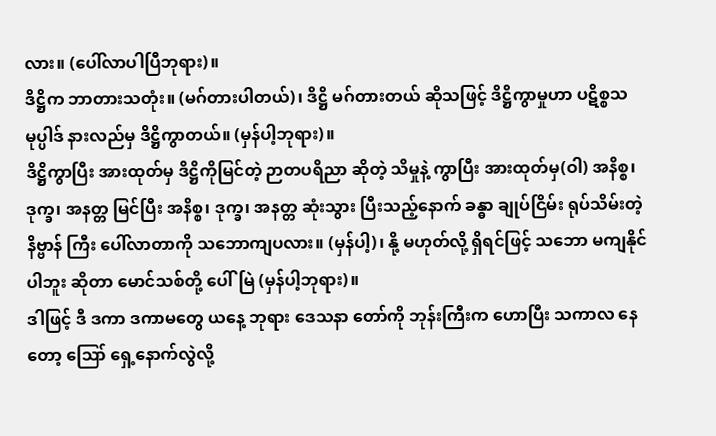လား။ (ပေါ်လာပါပြီဘုရား)။
ဒိဋ္ဌိက ဘာတားသတုံး။ (မဂ်တားပါတယ်)၊ ဒိဋ္ဌိ မဂ်တားတယ် ဆိုသဖြင့် ဒိဋ္ဌိကွာမှုဟာ ပဋိစ္စသမုပ္ပါဒ် နားလည်မှ ဒိဋ္ဌိကွာတယ်။ (မှန်ပါ့ဘုရား)။
ဒိဋ္ဌိကွာပြီး အားထုတ်မှ ဒိဋ္ဌိကိုမြင်တဲ့ ဉာတပရိညာ ဆိုတဲ့ သိမှုနဲ့ ကွာပြီး အားထုတ်မှ(ဝါ) အနိစ္စ၊ ဒုက္ခ၊ အနတ္တ မြင်ပြီး အနိစ္စ၊ ဒုက္ခ၊ အနတ္တ ဆုံးသွား ပြီးသည့်နောက် ခန္ဓာ ချုပ်ငြိမ်း ရုပ်သိမ်းတဲ့ နိဗ္ဗာန် ကြီး ပေါ်လာတာကို သဘောကျပလား။ (မှန်ပါ့)၊ နို့ မဟုတ်လို့ ရှိရင်ဖြင့် သဘော မကျနိုင်ပါဘူး ဆိုတာ မောင်သစ်တို့ ပေါ်မြဲ (မှန်ပါ့ဘုရား)။
ဒါဖြင့် ဒီ ဒကာ ဒကာမတွေ ယနေ့ ဘုရား ဒေသနာ တော်ကို ဘုန်းကြီးက ဟောပြီး သကာလ နေတော့ ဪ ရှေ့နောက်လွဲလို့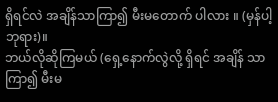ရှိရင်လဲ အချိန်သာကြာ၍ မီးမတောက် ပါလား ။ (မှန်ပါ့ဘုရား)။
ဘယ်လိုဆိုကြမယ် (ရှေ့နောက်လွဲလို့ ရှိရင် အချိန် သာ ကြာ၍ မီးမ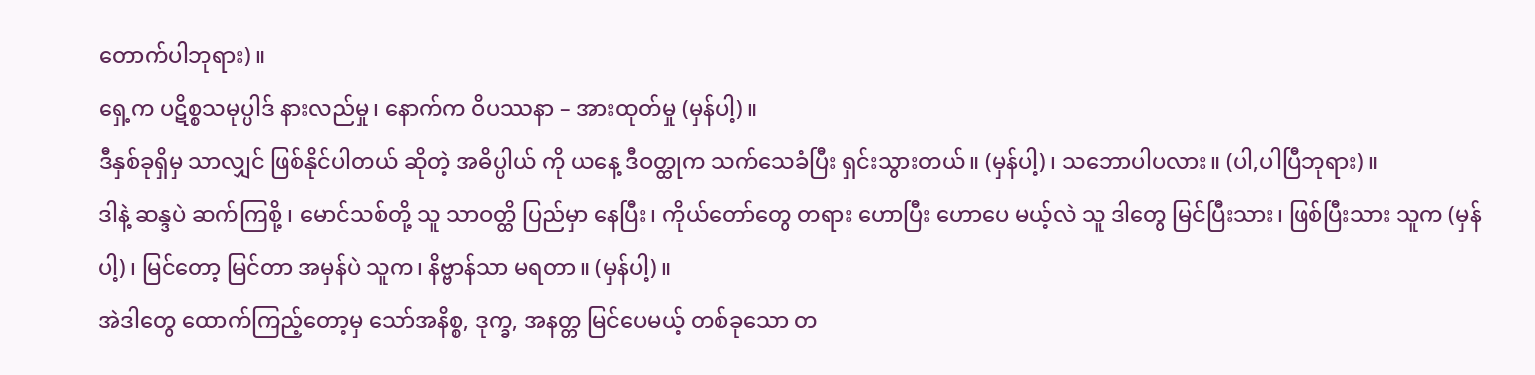တောက်ပါဘုရား)။
ရှေ့က ပဋိစ္စသမုပ္ပါဒ် နားလည်မှု၊ နောက်က ဝိပဿနာ – အားထုတ်မှု (မှန်ပါ့)။
ဒီနှစ်ခုရှိမှ သာလျှင် ဖြစ်နိုင်ပါတယ် ဆိုတဲ့ အဓိပ္ပါယ် ကို ယနေ့ ဒီဝတ္ထုက သက်သေခံပြီး ရှင်းသွားတယ်။ (မှန်ပါ့)၊ သဘောပါပလား။ (ပါ,ပါပြီဘုရား)။
ဒါနဲ့ ဆန္ဒပဲ ဆက်ကြစို့ ၊ မောင်သစ်တို့ သူ သာဝတ္ထိ ပြည်မှာ နေပြီး၊ ကိုယ်တော်တွေ တရား ဟောပြီး ဟောပေ မယ့်လဲ သူ ဒါတွေ မြင်ပြီးသား၊ ဖြစ်ပြီးသား သူက (မှန်ပါ့)၊ မြင်တော့ မြင်တာ အမှန်ပဲ သူက၊ နိဗ္ဗာန်သာ မရတာ။ (မှန်ပါ့)။
အဲဒါတွေ ထောက်ကြည့်တော့မှ သော်အနိစ္စ, ဒုက္ခ, အနတ္တ မြင်ပေမယ့် တစ်ခုသော တ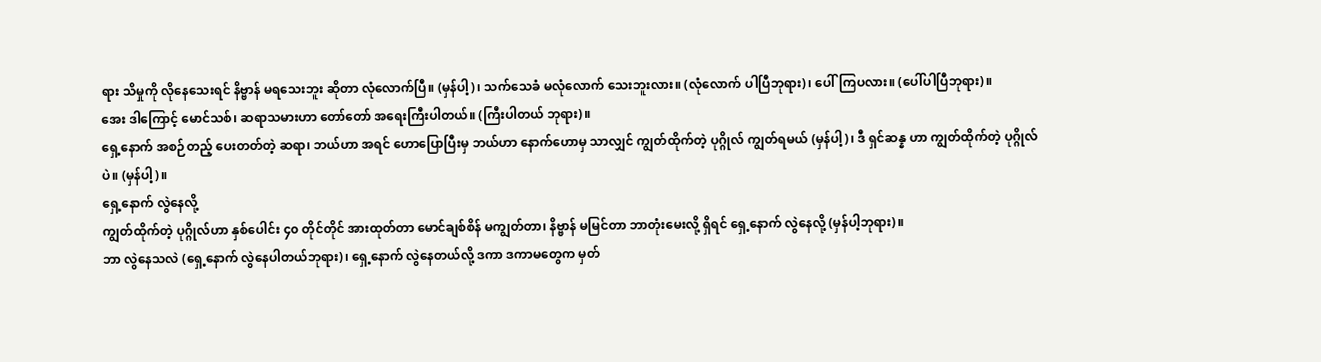ရား သိမှုကို လိုနေသေးရင် နိဗ္ဗာန် မရသေးဘူး ဆိုတာ လုံလောက်ပြီ။ (မှန်ပါ့)၊ သက်သေခံ မလုံလောက် သေးဘူးလား။ (လုံလောက် ပါပြီဘုရား)၊ ပေါ်ကြပလား။ (ပေါ်ပါပြီဘုရား)။
အေး ဒါကြောင့် မောင်သစ်၊ ဆရာသမားဟာ တော်တော် အရေးကြီးပါတယ်။ (ကြီးပါတယ် ဘုရား)။
ရှေ့နောက် အစဉ်တည့် ပေးတတ်တဲ့ ဆရာ၊ ဘယ်ဟာ အရင် ဟောပြောပြီးမှ ဘယ်ဟာ နောက်ဟောမှ သာလျှင် ကျွတ်ထိုက်တဲ့ ပုဂ္ဂိုလ် ကျွတ်ရမယ် (မှန်ပါ့)၊ ဒီ ရှင်ဆန္န ဟာ ကျွတ်ထိုက်တဲ့ ပုဂ္ဂိုလ်ပဲ။ (မှန်ပါ့)။
ရှေ့နောက် လွဲနေလို့
ကျွတ်ထိုက်တဲ့ ပုဂ္ဂိုလ်ဟာ နှစ်ပေါင်း ၄၀ တိုင်တိုင် အားထုတ်တာ မောင်ချစ်စိန် မကျွတ်တာ၊ နိဗ္ဗာန် မမြင်တာ ဘာတုံးမေးလို့ ရှိရင် ရှေ့နောက် လွဲနေလို့ (မှန်ပါ့ဘုရား)။
ဘာ လွဲနေသလဲ (ရှေ့နောက် လွဲနေပါတယ်ဘုရား)၊ ရှေ့နောက် လွဲနေတယ်လို့ ဒကာ ဒကာမတွေက မှတ်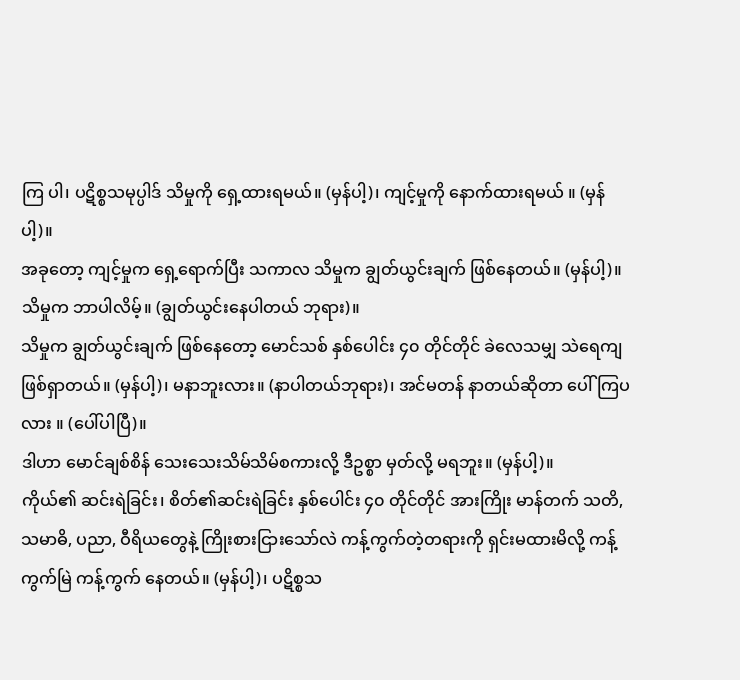ကြ ပါ၊ ပဋိစ္စသမုပ္ပါဒ် သိမှုကို ရှေ့ထားရမယ်။ (မှန်ပါ့)၊ ကျင့်မှုကို နောက်ထားရမယ် ။ (မှန်ပါ့)။
အခုတော့ ကျင့်မှုက ရှေ့ရောက်ပြီး သကာလ သိမှုက ချွတ်ယွင်းချက် ဖြစ်နေတယ်။ (မှန်ပါ့)။
သိမှုက ဘာပါလိမ့်။ (ချွတ်ယွင်းနေပါတယ် ဘုရား)။
သိမှုက ချွတ်ယွင်းချက် ဖြစ်နေတော့ မောင်သစ် နှစ်ပေါင်း ၄၀ တိုင်တိုင် ခဲလေသမျှ သဲရေကျ ဖြစ်ရှာတယ်။ (မှန်ပါ့)၊ မနာဘူးလား။ (နာပါတယ်ဘုရား)၊ အင်မတန် နာတယ်ဆိုတာ ပေါ်ကြပလား ။ (ပေါ်ပါပြီ)။
ဒါဟာ မောင်ချစ်စိန် သေးသေးသိမ်သိမ်စကားလို့ ဒီဥစ္စာ မှတ်လို့ မရဘူး။ (မှန်ပါ့)။
ကိုယ်၏ ဆင်းရဲခြင်း၊ စိတ်၏ဆင်းရဲခြင်း နှစ်ပေါင်း ၄၀ တိုင်တိုင် အားကြိုး မာန်တက် သတိ, သမာဓိ, ပညာ, ဝီရိယတွေနဲ့ ကြိုးစားငြားသော်လဲ ကန့်ကွက်တဲ့တရားကို ရှင်းမထားမိလို့ ကန့်ကွက်မြဲ ကန့်ကွက် နေတယ်။ (မှန်ပါ့)၊ ပဋိစ္စသ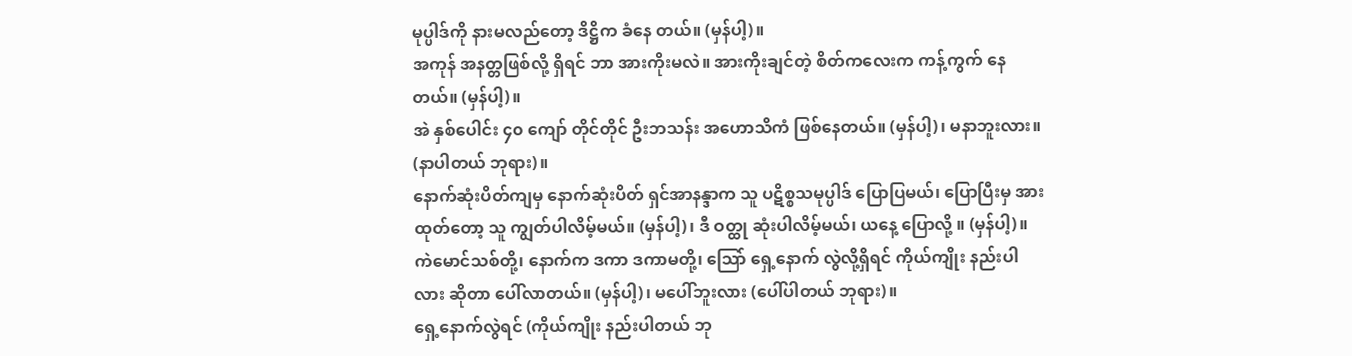မုပ္ပါဒ်ကို နားမလည်တော့ ဒိဋ္ဌိက ခံနေ တယ်။ (မှန်ပါ့)။
အကုန် အနတ္တဖြစ်လို့ ရှိရင် ဘာ အားကိုးမလဲ။ အားကိုးချင်တဲ့ စိတ်ကလေးက ကန့်ကွက် နေတယ်။ (မှန်ပါ့)။
အဲ နှစ်ပေါင်း ၄၀ ကျော် တိုင်တိုင် ဦးဘသန်း အဟောသိကံ ဖြစ်နေတယ်။ (မှန်ပါ့)၊ မနာဘူးလား။ (နာပါတယ် ဘုရား)။
နောက်ဆုံးပိတ်ကျမှ နောက်ဆုံးပိတ် ရှင်အာနန္ဒာက သူ ပဋိစ္စသမုပ္ပါဒ် ပြောပြမယ်၊ ပြောပြီးမှ အားထုတ်တော့ သူ ကျွတ်ပါလိမ့်မယ်။ (မှန်ပါ့)၊ ဒီ ဝတ္ထု ဆုံးပါလိမ့်မယ်၊ ယနေ့ ပြောလို့ ။ (မှန်ပါ့)။
ကဲမောင်သစ်တို့၊ နောက်က ဒကာ ဒကာမတို့၊ သြော် ရှေ့နောက် လွဲလို့ရှိရင် ကိုယ်ကျိုး နည်းပါလား ဆိုတာ ပေါ်လာတယ်။ (မှန်ပါ့)၊ မပေါ်ဘူးလား (ပေါ်ပါတယ် ဘုရား)။
ရှေ့နောက်လွဲရင် (ကိုယ်ကျိုး နည်းပါတယ် ဘု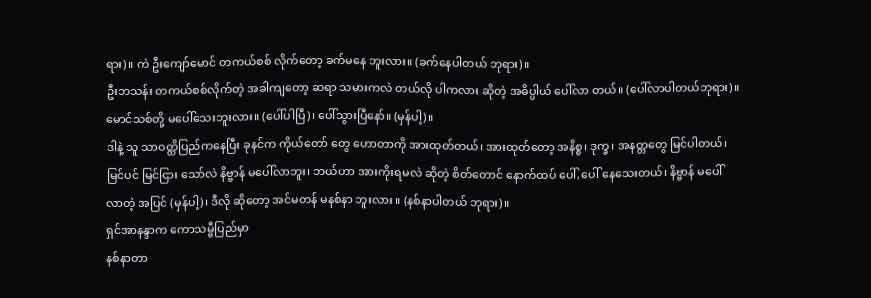ရား)။ ကဲ ဦးကျော်မောင် တကယ်စစ် လိုက်တော့ ခက်မနေ ဘူးလား။ (ခက်နေပါတယ် ဘုရား)။
ဦးဘသန်း တကယ်စစ်လိုက်တဲ့ အခါကျတော့ ဆရာ သမားကလဲ တယ်လို ပါကလား ဆိုတဲ့ အဓိပ္ပါယ် ပေါ်လာ တယ်။ (ပေါ်လာပါတယ်ဘုရား)။
မောင်သစ်တို့ မပေါ်သေးဘူးလား။ (ပေါ်ပါပြီ)၊ ပေါ်သွားပြီနော်။ (မှန်ပါ့)။
ဒါနဲ့ သူ သာဝတ္ထိပြည်ကနေပြီး ခုနင်က ကိုယ်တော် တွေ ဟောတာကို အားထုတ်တယ်၊ အားထုတ်တော့ အနိစ္စ၊ ဒုက္ခ၊ အနတ္တတွေ မြင်ပါတယ်၊ မြင်ပင် မြင်ငြား သော်လဲ နိဗ္ဗာန် မပေါ်လာဘူး၊ ဘယ်ဟာ အားကိုးရမလဲ ဆိုတဲ့ စိတ်တောင် နောက်ထပ် ပေါ်,ပေါ် နေသေးတယ်၊ နိဗ္ဗာန် မပေါ် လာတဲ့ အပြင် (မှန်ပါ့)၊ ဒီလို ဆိုတော့ အင်မတန် မနစ်နာ ဘူးလား ။ (နစ်နာပါတယ် ဘုရား)။
ရှင်အာနန္ဒာက ကောသမ္ဗီပြည်မှာ
နစ်နာတာ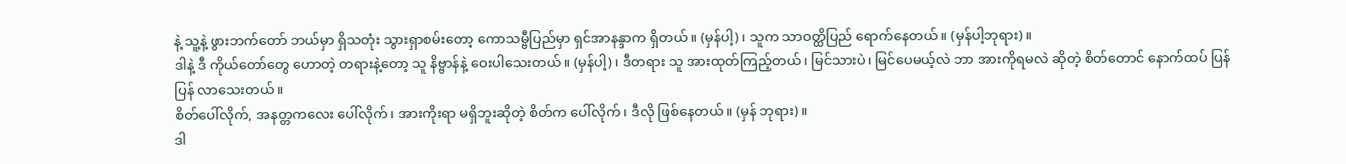နဲ့ သူ့နဲ့ ဖွားဘက်တော် ဘယ်မှာ ရှိသတုံး သွားရှာစမ်းတော့ ကောသမ္ဗီပြည်မှာ ရှင်အာနန္ဒာက ရှိတယ်။ (မှန်ပါ့)၊ သူက သာဝတ္ထိပြည် ရောက်နေတယ်။ (မှန်ပါ့ဘုရား)။
ဒါနဲ့ ဒီ ကိုယ်တော်တွေ ဟောတဲ့ တရားနဲ့တော့ သူ နိဗ္ဗာန်နဲ့ ဝေးပါသေးတယ်။ (မှန်ပါ့)၊ ဒီတရား သူ အားထုတ်ကြည့်တယ်၊ မြင်သားပဲ၊ မြင်ပေမယ့်လဲ ဘာ အားကိုရမလဲ ဆိုတဲ့ စိတ်တောင် နောက်ထပ် ပြန်ပြန် လာသေးတယ်။
စိတ်ပေါ်လိုက်, အနတ္တကလေး ပေါ်လိုက်၊ အားကိုးရာ မရှိဘူးဆိုတဲ့ စိတ်က ပေါ်လိုက်၊ ဒီလို ဖြစ်နေတယ်။ (မှန် ဘုရား)။
ဒါ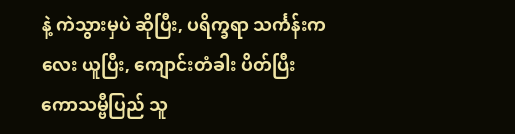နဲ့ ကဲသွားမှပဲ ဆိုပြီး, ပရိက္ခရာ သင်္ကန်းကလေး ယူပြီး, ကျောင်းတံခါး ပိတ်ပြီး ကောသမ္ဗီပြည် သူ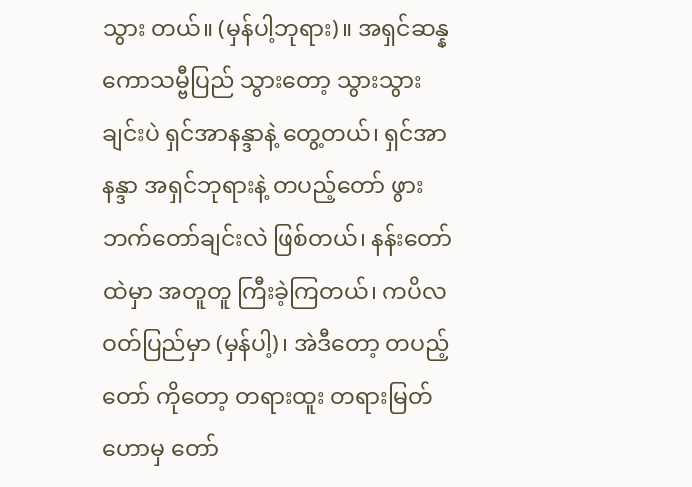သွား တယ်။ (မှန်ပါ့ဘုရား)။ အရှင်ဆန္န ကောသမ္ဗီပြည် သွားတော့ သွားသွားချင်းပဲ ရှင်အာနန္ဒာနဲ့ တွေ့တယ်၊ ရှင်အာနန္ဒာ အရှင်ဘုရားနဲ့ တပည့်တော် ဖွားဘက်တော်ချင်းလဲ ဖြစ်တယ်၊ နန်းတော် ထဲမှာ အတူတူ ကြီးခဲ့ကြတယ်၊ ကပိလဝတ်ပြည်မှာ (မှန်ပါ့)၊ အဲဒီတော့ တပည့်တော် ကိုတော့ တရားထူး တရားမြတ် ဟောမှ တော်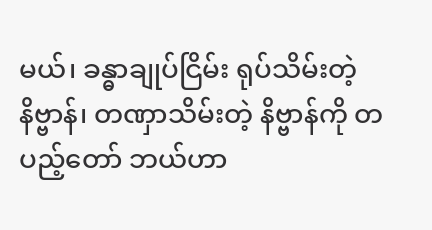မယ်၊ ခန္ဓာချုပ်ငြိမ်း ရုပ်သိမ်းတဲ့ နိဗ္ဗာန်၊ တဏှာသိမ်းတဲ့ နိဗ္ဗာန်ကို တပည့်တော် ဘယ်ဟာ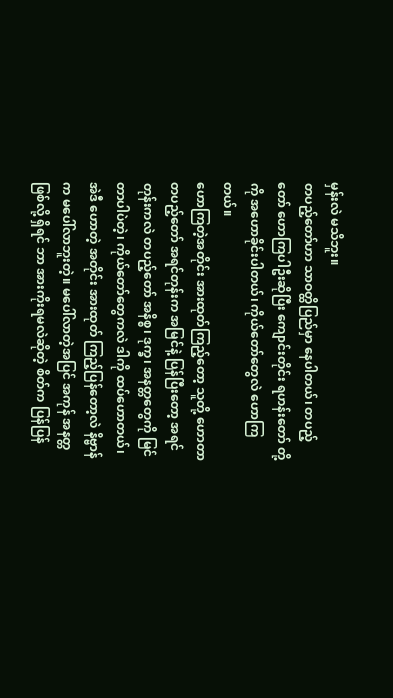မှန်းလဲ မသိဘူး။
တပည့်တော်ဟာ သာဝတ္ထိပြည်မှာ နေပါတယ်၊ တပည့်တော် ဟောကြပါဦးဆိုပြီး ကျောင်းတိုင်း ရဟန်းတော် တို့ ကို အဟောခိုင်းပါတယ်၊ ကိုယ်တော်တွေလဲ ဟောကြ တယ်။
ဟောကြတဲ့အတိုင်း အားထုတ်ကြည့်တော့ သူတို့ ဟောတာ တပည့်တော် အရင်တုန်းက အမြင်နဲ့ ပြန်ပြီးတော့ အရင်တုန်းကလဲ တပည့်တော် အနိစ္စ၊ ဒုက္ခ၊ အနတ္တတွေကို မြင်တာပါပဲတဲ့၊ ကိုယ်တော်တွေကလဲ ဒါကို ထပ်ဟောတယ်၊ အဲဒီ ဟောတဲ့ အတိုင်း အားထုတ် ကြည့်ပြန်တော့လဲ နိဗ္ဗာန်က မပေါ်လာဘူးတဲ့။ မပေါ်လာတဲ့အပြင် အကုန် အနတ္တ ဖြစ်လို့ ရှိရင် ဘာ အားကိုးရမလဲဆိုတဲ့ စိတ်က ပြန်ပြန်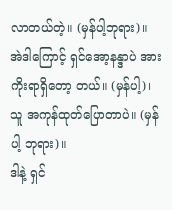လာတယ်တဲ့။ (မှန်ပါ့ဘုရား)။
အဲဒါကြောင့် ရှင်အော့နန္ဒာပဲ အားကိုးရာရှိတော့ တယ်။ (မှန်ပါ့)၊ သူ အကုန်ထုတ်ပြောတာပဲ။ (မှန်ပါ့ ဘုရား)။
ဒါနဲ့ ရှင်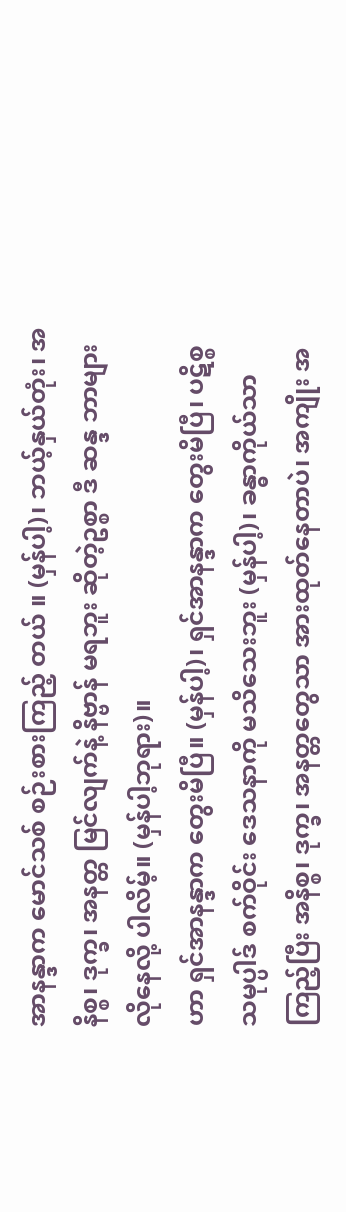အာနန္ဒာက မောင်သစ် စဉ်းစားကြည့် တယ် ။ (မှန်ပါ့)၊ ဘယ့်နှယ်တုံး၊ အနိစ္စ၊ ဒုက္ခ၊ အနတ္တ မြင်လျက်နဲ့ နိဗ္ဗာန် မရဘူး ဆိုတဲ့ဥစ္စာ ဒီ ဆန္ဒ ဘာများ လိုနေလို့ ပါလိမ့်။ (မှန်ပါ့ဘုရား)။
ဟာ ရှင်အာနန္ဒာက တွေးမိပြီ။ (မှန်ပါ့)၊ ရှင်အာနန္ဒာက တွေးမိပြီ၊ ပဋိစ္စသမုပ္ပါဒ် စက်ဝိုင်း ဒေသနာကို မသိသေးဘူး (မှန်ပါ့)၊ ခန္ဓာကိုယ်သာ ကြည့်ပြီး အနိစ္စ၊ ဒုက္ခ၊ အနတ္တတွေသာ အားထုတ်နေတာပဲ၊ အကျိုး အ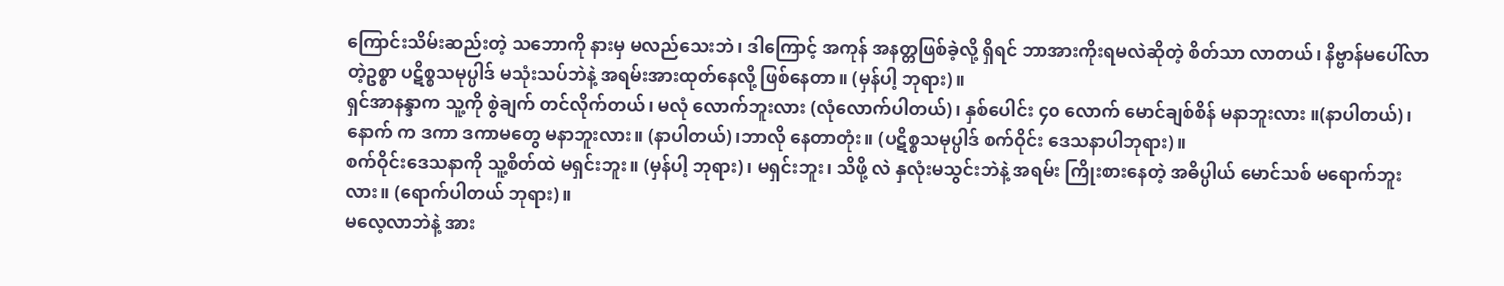ကြောင်းသိမ်းဆည်းတဲ့ သဘောကို နားမှ မလည်သေးဘဲ၊ ဒါကြောင့် အကုန် အနတ္တဖြစ်ခဲ့လို့ ရှိရင် ဘာအားကိုးရမလဲဆိုတဲ့ စိတ်သာ လာတယ်၊ နိဗ္ဗာန်မပေါ်လာတဲ့ဥစ္စာ ပဋိစ္စသမုပ္ပါဒ် မသုံးသပ်ဘဲနဲ့ အရမ်းအားထုတ်နေလို့ ဖြစ်နေတာ။ (မှန်ပါ့ ဘုရား)။
ရှင်အာနန္ဒာက သူ့ကို စွဲချက် တင်လိုက်တယ်၊ မလုံ လောက်ဘူးလား (လုံလောက်ပါတယ်)၊ နှစ်ပေါင်း ၄၀ လောက် မောင်ချစ်စိန် မနာဘူးလား ။(နာပါတယ်)၊ နောက် က ဒကာ ဒကာမတွေ မနာဘူးလား။ (နာပါတယ်)၊ဘာလို နေတာတုံး။ (ပဋိစ္စသမုပ္ပါဒ် စက်ဝိုင်း ဒေသနာပါဘုရား)။
စက်ဝိုင်းဒေသနာကို သူ့စိတ်ထဲ မရှင်းဘူး။ (မှန်ပါ့ ဘုရား)၊ မရှင်းဘူး၊ သိဖို့ လဲ နှလုံးမသွင်းဘဲနဲ့ အရမ်း ကြိုးစားနေတဲ့ အဓိပ္ပါယ် မောင်သစ် မရောက်ဘူးလား။ (ရောက်ပါတယ် ဘုရား)။
မလေ့လာဘဲနဲ့ အား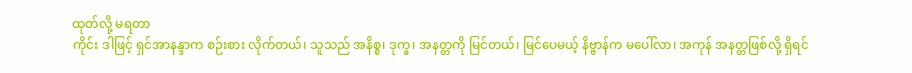ထုတ်လို့ မရတာ
ကိုင်း ဒါဖြင့် ရှင်အာနန္ဒာက စဉ်းစား လိုက်တယ်၊ သူသည် အနိစ္စ၊ ဒုက္ခ၊ အနတ္တကို မြင်တယ်၊ မြင်ပေမယ့် နိဗ္ဗာန်က မပေါ်လာ၊ အကုန် အနတ္တဖြစ်လို့ ရှိရင်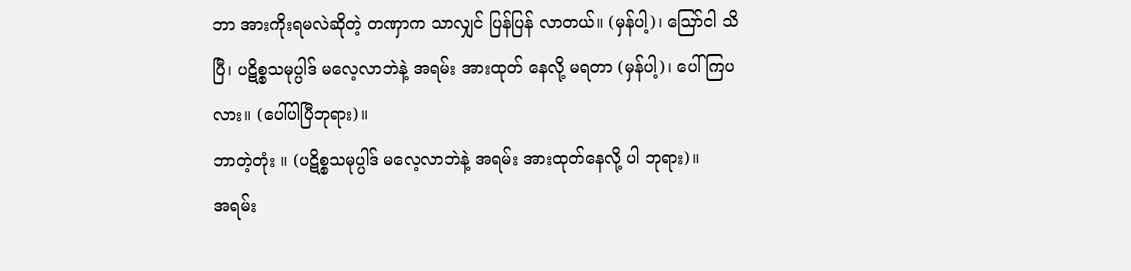ဘာ အားကိုးရမလဲဆိုတဲ့ တဏှာက သာလျှင် ပြန်ပြန် လာတယ်။ (မှန်ပါ့)၊ ဪငါ သိပြီ၊ ပဋိစ္စသမုပ္ပါဒ် မလေ့လာဘဲနဲ့ အရမ်း အားထုတ် နေလို့ မရတာ (မှန်ပါ့)၊ ပေါ်ကြပလား။ (ပေါ်ပါပြီဘုရား)။
ဘာတဲ့တုံး ။ (ပဋိစ္စသမုပ္ပါဒ် မလေ့လာဘဲနဲ့ အရမ်း အားထုတ်နေလို့ ပါ ဘုရား)။
အရမ်း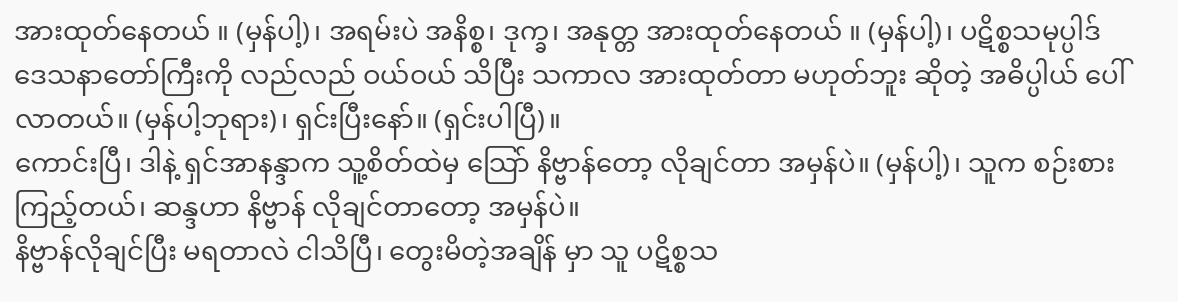အားထုတ်နေတယ် ။ (မှန်ပါ့)၊ အရမ်းပဲ အနိစ္စ၊ ဒုက္ခ၊ အနုတ္တ အားထုတ်နေတယ် ။ (မှန်ပါ့)၊ ပဋိစ္စသမုပ္ပါဒ် ဒေသနာတော်ကြီးကို လည်လည် ဝယ်ဝယ် သိပြီး သကာလ အားထုတ်တာ မဟုတ်ဘူး ဆိုတဲ့ အဓိပ္ပါယ် ပေါ်လာတယ်။ (မှန်ပါ့ဘုရား)၊ ရှင်းပြီးနော်။ (ရှင်းပါပြီ)။
ကောင်းပြီ၊ ဒါနဲ့ ရှင်အာနန္ဒာက သူ့စိတ်ထဲမှ သြော် နိဗ္ဗာန်တော့ လိုချင်တာ အမှန်ပဲ။ (မှန်ပါ့)၊ သူက စဉ်းစားကြည့်တယ်၊ ဆန္ဒဟာ နိဗ္ဗာန် လိုချင်တာတော့ အမှန်ပဲ။
နိဗ္ဗာန်လိုချင်ပြီး မရတာလဲ ငါသိပြီ၊ တွေးမိတဲ့အချိန် မှာ သူ ပဋိစ္စသ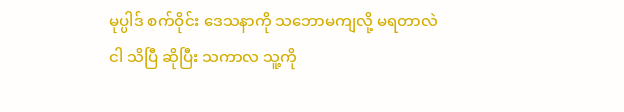မုပ္ပါဒ် စက်ဝိုင်း ဒေသနာကို သဘောမကျလို့ မရတာလဲ ငါ သိပြီ ဆိုပြီး သကာလ သူ့ကို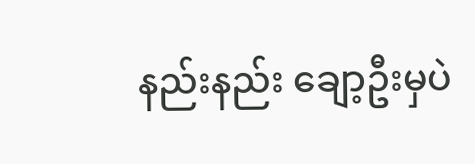နည်းနည်း ချော့ဦးမှပဲ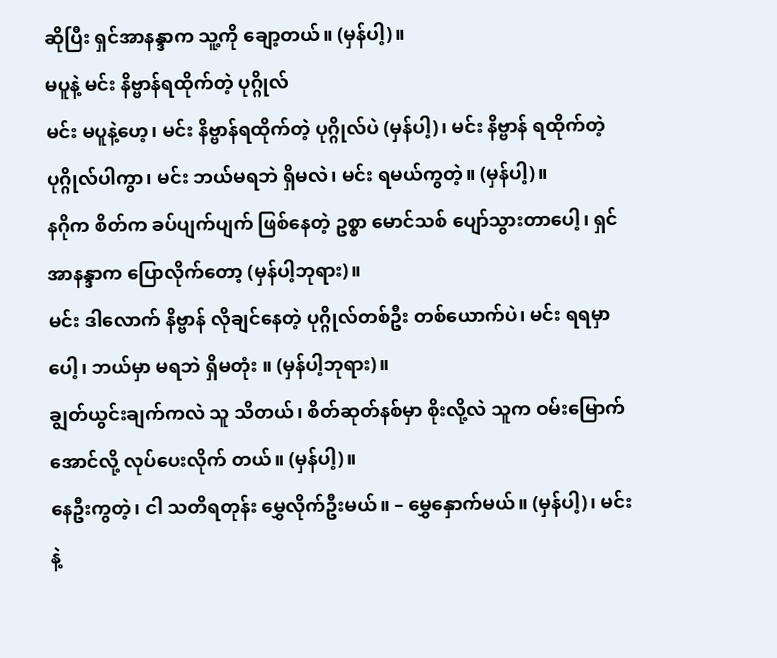ဆိုပြီး ရှင်အာနန္ဒာက သူ့ကို ချော့တယ်။ (မှန်ပါ့)။
မပူနဲ့ မင်း နိဗ္ဗာန်ရထိုက်တဲ့ ပုဂ္ဂိုလ်
မင်း မပူနဲ့ဟေ့၊ မင်း နိဗ္ဗာန်ရထိုက်တဲ့ ပုဂ္ဂိုလ်ပဲ (မှန်ပါ့)၊ မင်း နိဗ္ဗာန် ရထိုက်တဲ့ ပုဂ္ဂိုလ်ပါကွာ၊ မင်း ဘယ်မရဘဲ ရှိမလဲ၊ မင်း ရမယ်ကွတဲ့။ (မှန်ပါ့)။
နဂိုက စိတ်က ခပ်ပျက်ပျက် ဖြစ်နေတဲ့ ဥစ္စာ မောင်သစ် ပျော်သွားတာပေါ့၊ ရှင်အာနန္ဒာက ပြောလိုက်တော့ (မှန်ပါ့ဘုရား)။
မင်း ဒါလောက် နိဗ္ဗာန် လိုချင်နေတဲ့ ပုဂ္ဂိုလ်တစ်ဦး တစ်ယောက်ပဲ၊ မင်း ရရမှာပေါ့၊ ဘယ်မှာ မရဘဲ ရှိမတုံး ။ (မှန်ပါ့ဘုရား)။
ချွတ်ယွင်းချက်ကလဲ သူ သိတယ်၊ စိတ်ဆုတ်နစ်မှာ စိုးလို့လဲ သူက ဝမ်းမြောက်အောင်လို့ လုပ်ပေးလိုက် တယ်။ (မှန်ပါ့)။
နေဦးကွတဲ့၊ ငါ သတိရတုန်း မွှေလိုက်ဦးမယ်။ – မွှေနှောက်မယ်။ (မှန်ပါ့)၊ မင်းနဲ့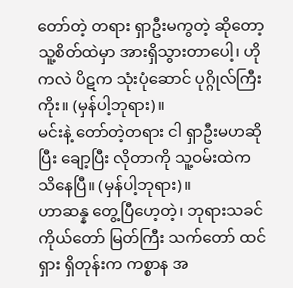တော်တဲ့ တရား ရှာဦးမကွတဲ့ ဆိုတော့ သူ့စိတ်ထဲမှာ အားရှိသွားတာပေါ့၊ ဟိုကလဲ ပိဋက သုံးပုံဆောင် ပုဂ္ဂိုလ်ကြီးကိုး။ (မှန်ပါ့ဘုရား)။
မင်းနဲ့ တော်တဲ့တရား ငါ ရှာဦးမဟဆိုပြီး ချော့ပြီး လိုတာကို သူ့ဝမ်းထဲက သိနေပြီ။ (မှန်ပါ့ဘုရား)။
ဟာဆန္န တွေ့ပြီဟေ့တဲ့၊ ဘုရားသခင်ကိုယ်တော် မြတ်ကြီး သက်တော် ထင်ရှား ရှိတုန်းက ကစ္စာန အ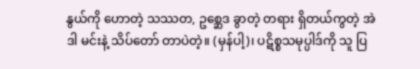နွယ်ကို ဟောတဲ့ သဿတ, ဥစ္ဆေဒ ခွာတဲ့ တရား ရှိတယ်ကွတဲ့ အဲဒါ မင်းနဲ့ သိပ်တော် တာပဲတဲ့။ (မှန်ပါ့)၊ ပဋိစ္စသမုပ္ပါဒ်ကို သူ ပြ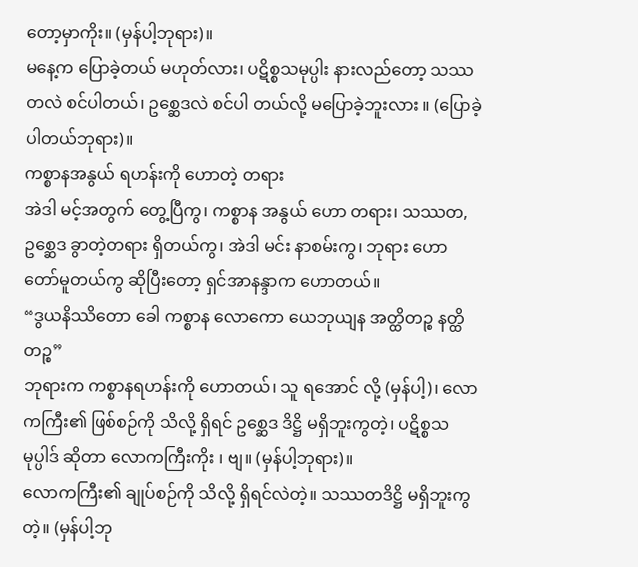တော့မှာကိုး။ (မှန်ပါ့ဘုရား)။
မနေ့က ပြောခဲ့တယ် မဟုတ်လား၊ ပဋိစ္စသမုပ္ပါး နားလည်တော့ သဿတလဲ စင်ပါတယ်၊ ဥစ္ဆေဒလဲ စင်ပါ တယ်လို့ မပြောခဲ့ဘူးလား ။ (ပြောခဲ့ပါတယ်ဘုရား)။
ကစ္စာနအနွယ် ရဟန်းကို ဟောတဲ့ တရား
အဲဒါ မင့်အတွက် တွေ့ပြီကွ၊ ကစ္စာန အနွယ် ဟော တရား၊ သဿတ, ဥစ္ဆေဒ ခွာတဲ့တရား ရှိတယ်ကွ၊ အဲဒါ မင်း နာစမ်းကွ၊ ဘုရား ဟောတော်မူတယ်ကွ ဆိုပြီးတော့ ရှင်အာနန္ဒာက ဟောတယ်။
“ဒွယနိဿိတော ခေါ ကစ္စာန လောကော ယေဘုယျန အတ္ထိတဉ္စ နတ္ထိတဉ္စ”
ဘုရားက ကစ္စာနရဟန်းကို ဟောတယ်၊ သူ ရအောင် လို့ (မှန်ပါ့)၊ လောကကြီး၏ ဖြစ်စဉ်ကို သိလို့ ရှိရင် ဥစ္ဆေဒ ဒိဋ္ဌိ မရှိဘူးကွတဲ့၊ ပဋိစ္စသမုပ္ပါဒ် ဆိုတာ လောကကြီးကိုး ၊ ဗျ။ (မှန်ပါ့ဘုရား)။
လောကကြီး၏ ချုပ်စဉ်ကို သိလို့ ရှိရင်လဲတဲ့။ သဿတဒိဋ္ဌိ မရှိဘူးကွတဲ့။ (မှန်ပါ့ဘု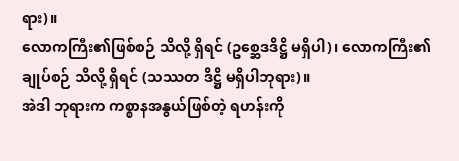ရား)။
လောကကြီး၏ဖြစ်စဉ် သိလို့ ရှိရင် (ဥစ္ဆေဒဒိဋ္ဌိ မရှိပါ)၊ လောကကြီး၏ ချုပ်စဉ် သိလို့ ရှိရင် (သဿတ ဒိဋ္ဌိ မရှိပါဘုရား)။
အဲဒါ ဘုရားက ကစ္စာနအနွယ်ဖြစ်တဲ့ ရဟန်းကို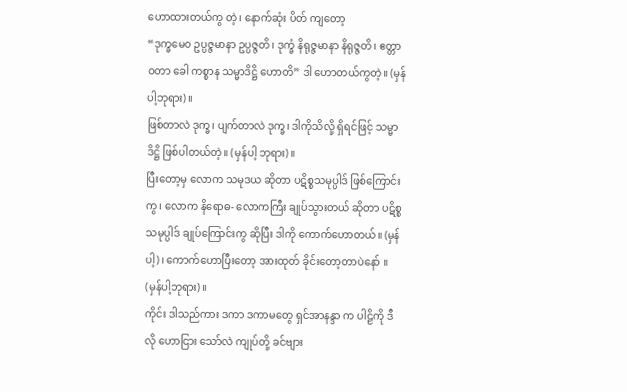ဟောထားတယ်ကွ တဲ့၊ နောက်ဆုံး ပိတ် ကျတော့
“ဒုက္ခမေ၀ ဥပ္ပဇ္ဇမာနာ ဥပ္ပဇ္ဇတိ၊ ဒုက္ခံ နိရုဇ္ဇမာနာ နိရုဇ္ဇတိ၊ ဧတ္တာဝတာ ခေါ ကစ္စာန သမ္မာဒိဋ္ဌိ ဟောတိ” ဒါ ဟောတယ်ကွတဲ့။ (မှန်ပါ့ဘုရား)။
ဖြစ်တာလဲ ဒုက္ခ၊ ပျက်တာလဲ ဒုက္ခ၊ ဒါကိုသိလို့ ရှိရင်ဖြင့် သမ္မာဒိဋ္ဌိ ဖြစ်ပါတယ်တဲ့။ (မှန်ပါ့ ဘုရား)။
ပြီးတော့မှ လောက သမုဒယ ဆိုတာ ပဋိစ္စသမုပ္ပါဒ် ဖြစ်ကြောင်းကွ၊ လောက နိရောဓ- လောကကြီး ချုပ်သွားတယ် ဆိုတာ ပဋိစ္စသမုပ္ပါဒ် ချုပ်ကြောင်းကွ ဆိုပြီး ဒါကို ကောက်ဟောတယ်။ (မှန်ပါ့)၊ ကောက်ဟောပြီးတော့ အားထုတ် ခိုင်းတော့တာပဲနော် ။ (မှန်ပါ့ဘုရား)။
ကိုင်း ဒါသည်ကား ဒကာ ဒကာမတွေ ရှင်အာနန္ဒာ က ပါဠိကို ဒီလို ဟောငြား သော်လဲ ကျုပ်တို့ ခင်ဗျား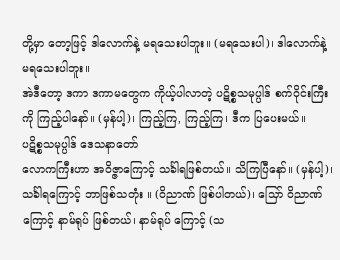တို့မှာ တော့ဖြင့် ဒါလောက်နဲ့ မရသေးပါဘူး။ (မရသေးပါ)၊ ဒါလောက်နဲ့ မရသေးပါဘူး။
အဲဒီတော့ ဒကာ ဒကာမတွေက ကိုယ့်ပါလာတဲ့ ပဋိစ္စသမုပ္ပါဒ် စက်ဝိုင်းကြီးကို ကြည့်ပါနော်။ (မှန်ပါ့)၊ ကြည့်ကြ, ကြည့်ကြ၊ ဒီက ပြပေးမယ်။
ပဋိစ္စသမုပ္ပါဒ် ဒေသနာတော်
လောကကြီးဟာ အဝိဇ္ဇာကြောင့် သင်္ခါရဖြစ်တယ်။ သိကြပြီနော်။ (မှန်ပါ့)၊ သင်္ခါရကြောင့် ဘာဖြစ်သတုံး ။ (ဝိညာဏ် ဖြစ်ပါတယ်)၊ သြော် ဝိညာဏ် ကြောင့် နာမ်ရုပ် ဖြစ်တယ်၊ နာမ်ရုပ် ကြောင့် (သ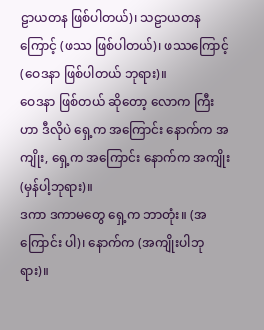ဠာယတန ဖြစ်ပါတယ်)၊ သဠာယတန ကြောင့် (ဖဿ ဖြစ်ပါတယ်)၊ ဖဿကြောင့် (ဝေဒနာ ဖြစ်ပါတယ် ဘုရား)။
ဝေဒနာ ဖြစ်တယ် ဆိုတော့ လောက ကြီးဟာ ဒီလိုပဲ ရှေ့က အကြောင်း နောက်က အကျိုး, ရှေ့က အကြောင်း နောက်က အကျိုး (မှန်ပါ့ဘုရား)။
ဒကာ ဒကာမတွေ ရှေ့က ဘာတုံး။ (အကြောင်း ပါ)၊ နောက်က (အကျိုးပါဘုရား)။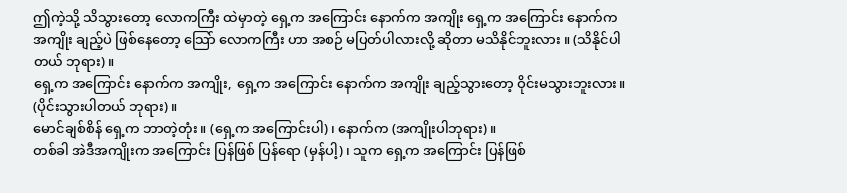ဤကဲ့သို့ သိသွားတော့ လောကကြီး ထဲမှာတဲ့ ရှေ့က အကြောင်း နောက်က အကျိုး ရှေ့က အကြောင်း နောက်က အကျိုး ချည့်ပဲ ဖြစ်နေတော့ သြော် လောကကြီး ဟာ အစဉ် မပြတ်ပါလားလို့ ဆိုတာ မသိနိုင်ဘူးလား ။ (သိနိုင်ပါတယ် ဘုရား)။
ရှေ့က အကြောင်း နောက်က အကျိုး, ရှေ့က အကြောင်း နောက်က အကျိုး ချည့်သွားတော့ ဝိုင်းမသွားဘူးလား။ (ပိုင်းသွားပါတယ် ဘုရား)။
မောင်ချစ်စိန် ရှေ့က ဘာတဲ့တုံး။ (ရှေ့က အကြောင်းပါ)၊ နောက်က (အကျိုးပါဘုရား)။
တစ်ခါ အဲဒီအကျိုးက အကြောင်း ပြန်ဖြစ် ပြန်ရော (မှန်ပါ့)၊ သူက ရှေ့က အကြောင်း ပြန်ဖြစ်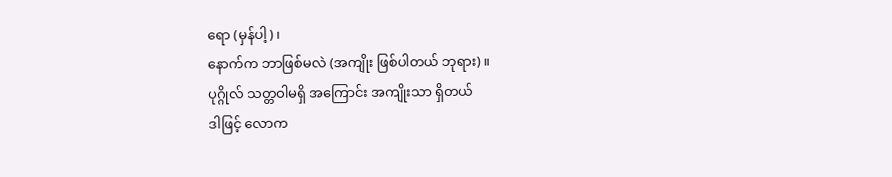ရော (မှန်ပါ့)၊
နောက်က ဘာဖြစ်မလဲ (အကျိုး ဖြစ်ပါတယ် ဘုရား)။
ပုဂ္ဂိုလ် သတ္တဝါမရှိ အကြောင်း အကျိုးသာ ရှိတယ်
ဒါဖြင့် လောက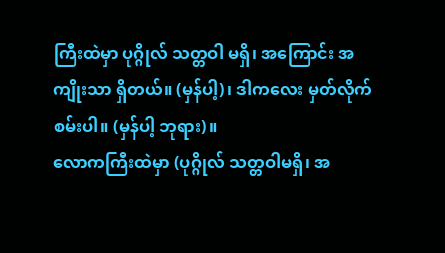ကြီးထဲမှာ ပုဂ္ဂိုလ် သတ္တဝါ မရှိ၊ အကြောင်း အကျိုးသာ ရှိတယ်။ (မှန်ပါ့)၊ ဒါကလေး မှတ်လိုက် စမ်းပါ။ (မှန်ပါ့ ဘုရား)။
လောကကြီးထဲမှာ (ပုဂ္ဂိုလ် သတ္တဝါမရှိ၊ အ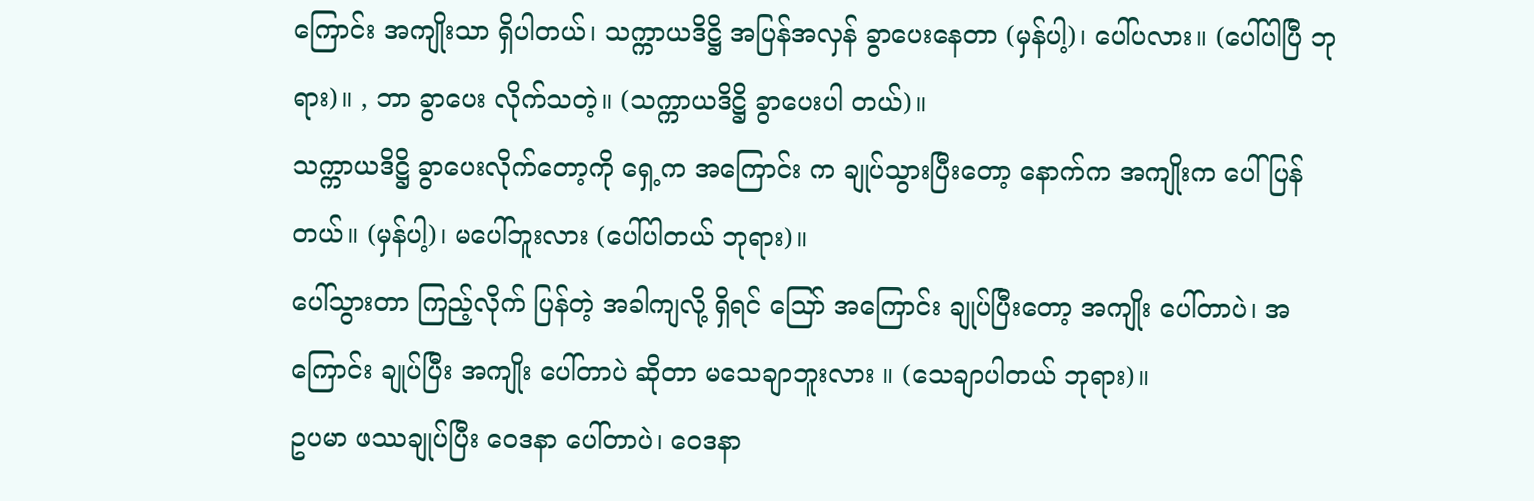ကြောင်း အကျိုးသာ ရှိပါတယ်၊ သက္ကာယဒိဋ္ဌိ အပြန်အလှန် ခွာပေးနေတာ (မှန်ပါ့)၊ ပေါ်ပလား။ (ပေါ်ပါပြီ ဘုရား)။ , ဘာ ခွာပေး လိုက်သတဲ့။ (သက္ကာယဒိဋ္ဌိ ခွာပေးပါ တယ်)။
သက္ကာယဒိဋ္ဌိ ခွာပေးလိုက်တော့ကို ရှေ့က အကြောင်း က ချုပ်သွားပြီးတော့ နောက်က အကျိုးက ပေါ်ပြန်တယ်။ (မှန်ပါ့)၊ မပေါ်ဘူးလား (ပေါ်ပါတယ် ဘုရား)။
ပေါ်သွားတာ ကြည့်လိုက် ပြန်တဲ့ အခါကျလို့ ရှိရင် သြော် အကြောင်း ချုပ်ပြီးတော့ အကျိုး ပေါ်တာပဲ၊ အကြောင်း ချုပ်ပြီး အကျိုး ပေါ်တာပဲ ဆိုတာ မသေချာဘူးလား ။ (သေချာပါတယ် ဘုရား)။
ဥပမာ ဖဿချုပ်ပြီး ဝေဒနာ ပေါ်တာပဲ၊ ဝေဒနာ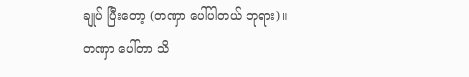ချုပ် ပြီးတော့ (တဏှာ ပေါ်ပါတယ် ဘုရား)။
တဏှာ ပေါ်တာ သိ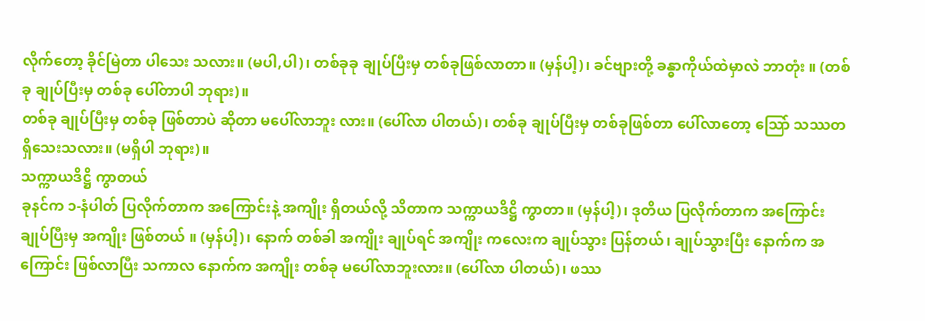လိုက်တော့ ခိုင်မြဲတာ ပါသေး သလား။ (မပါ,ပါ)၊ တစ်ခုခု ချုပ်ပြီးမှ တစ်ခုဖြစ်လာတာ။ (မှန်ပါ့)၊ ခင်ဗျားတို့ ခန္ဓာကိုယ်ထဲမှာလဲ ဘာတုံး ။ (တစ်ခု ချုပ်ပြီးမှ တစ်ခု ပေါ်တာပါ ဘုရား)။
တစ်ခု ချုပ်ပြီးမှ တစ်ခု ဖြစ်တာပဲ ဆိုတာ မပေါ်လာဘူး လား။ (ပေါ်လာ ပါတယ်)၊ တစ်ခု ချုပ်ပြီးမှ တစ်ခုဖြစ်တာ ပေါ်လာတော့ သြော် သဿတ ရှိသေးသလား။ (မရှိပါ ဘုရား)။
သက္ကာယဒိဋ္ဌိ ကွာတယ်
ခုနင်က ၁-နံပါတ် ပြလိုက်တာက အကြောင်းနဲ့ အကျိုး ရှိတယ်လို့ သိတာက သက္ကာယဒိဋ္ဌိ ကွာတာ။ (မှန်ပါ့)၊ ဒုတိယ ပြလိုက်တာက အကြောင်း ချုပ်ပြီးမှ အကျိုး ဖြစ်တယ် ။ (မှန်ပါ့)၊ နောက် တစ်ခါ အကျိုး ချုပ်ရင် အကျိုး ကလေးက ချုပ်သွား ပြန်တယ်၊ ချုပ်သွားပြီး နောက်က အကြောင်း ဖြစ်လာပြီး သကာလ နောက်က အကျိုး တစ်ခု မပေါ်လာဘူးလား။ (ပေါ်လာ ပါတယ်)၊ ဖဿ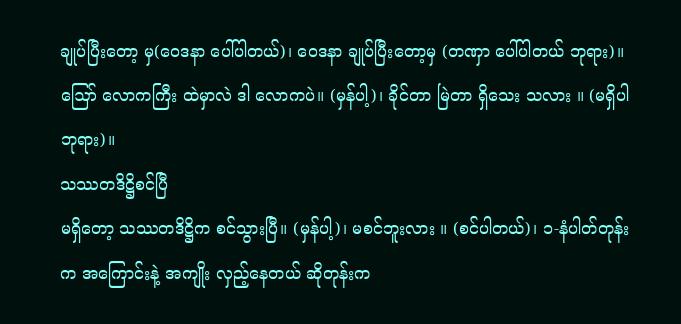ချုပ်ပြီးတော့ မှ(ဝေဒနာ ပေါ်ပါတယ်)၊ ဝေဒနာ ချုပ်ပြီးတော့မှ (တဏှာ ပေါ်ပါတယ် ဘုရား)။
ဪ လောကကြီး ထဲမှာလဲ ဒါ လောကပဲ။ (မှန်ပါ့)၊ ခိုင်တာ မြဲတာ ရှိသေး သလား ။ (မရှိပါဘုရား)။
သဿတဒိဋ္ဌိစင်ပြီ
မရှိတော့ သဿတဒိဋ္ဌိက စင်သွားပြီ။ (မှန်ပါ့)၊ မစင်ဘူးလား ။ (စင်ပါတယ်)၊ ၁-နံပါတ်တုန်းက အကြောင်းနဲ့ အကျိုး လှည့်နေတယ် ဆိုတုန်းက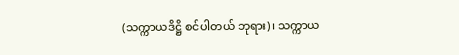(သက္ကာယဒိဋ္ဌိ စင်ပါတယ် ဘုရား)၊ သက္ကာယ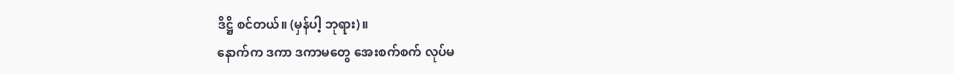ဒိဋ္ဌိ စင်တယ်။ (မှန်ပါ့ ဘုရား)။
နောက်က ဒကာ ဒကာမတွေ အေးစက်စက် လုပ်မ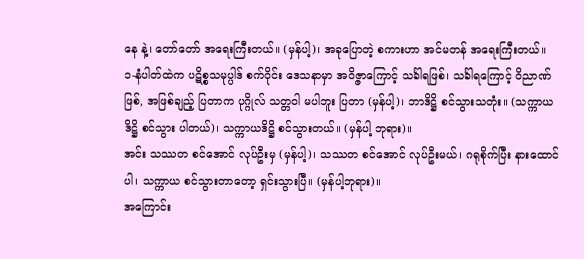နေ နဲ့၊ တော်တော် အရေးကြီးတယ်။ (မှန်ပါ့)၊ အခုပြောတဲ့ စကားဟာ အင်မတန် အရေးကြီးတယ်။
၁-နံပါတ်ထဲက ပဋိစ္စသမုပ္ပါဒ် စက်ဝိုင်း ဒေသနာမှာ အဝိဇ္ဇာကြောင့် သင်္ခါရဖြစ်၊ သင်္ခါရကြောင့် ဝိညာဏ်ဖြစ်, အဖြစ်ချည့် ပြတာက ပုဂ္ဂိုလ် သတ္တဝါ မပါဘူး ပြတာ (မှန်ပါ့)၊ ဘာဒိဋ္ဌိ စင်သွားသတုံး။ (သက္ကာယဒိဋ္ဌိ စင်သွား ပါတယ်)၊ သက္ကာယဒိဋ္ဌိ စင်သွားတယ်။ (မှန်ပါ့ ဘုရား)။
အင်း သဿတ စင်အောင် လုပ်ဦးမှ (မှန်ပါ့)၊ သဿတ စင်အောင် လုပ်ဦးမယ်၊ ဂရုစိုက်ပြီး နားထောင်ပါ၊ သက္ကာယ စင်သွားတာတော့ ရှင်းသွားပြီ။ (မှန်ပါ့ဘုရား)။
အကြောင်း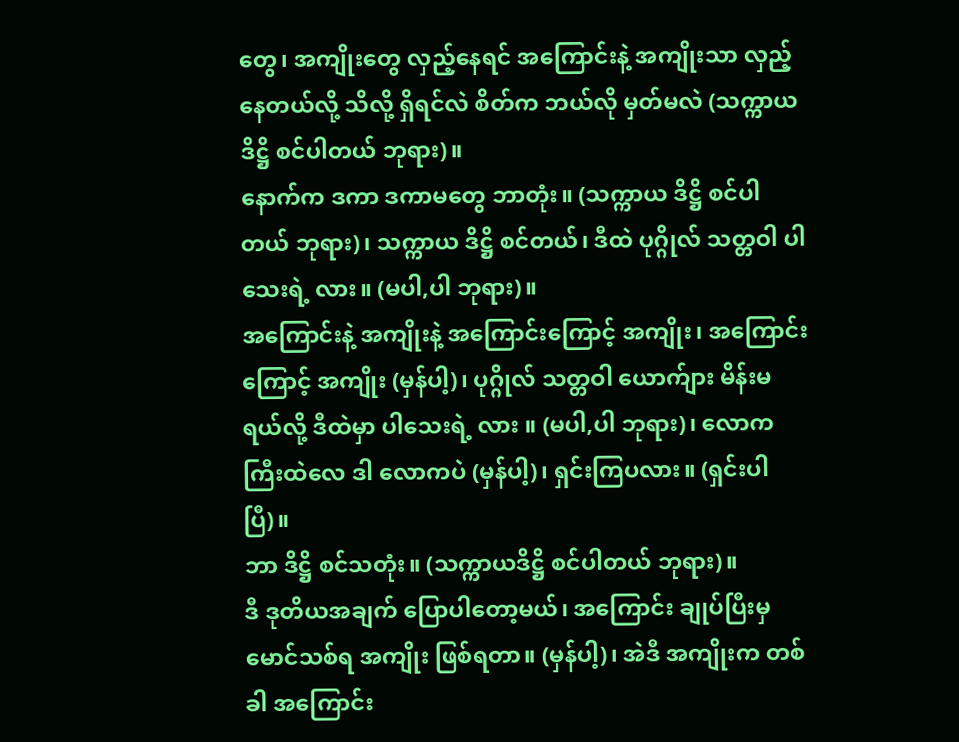တွေ၊ အကျိုးတွေ လှည့်နေရင် အကြောင်းနဲ့ အကျိုးသာ လှည့်နေတယ်လို့ သိလို့ ရှိရင်လဲ စိတ်က ဘယ်လို မှတ်မလဲ (သက္ကာယဒိဋ္ဌိ စင်ပါတယ် ဘုရား)။
နောက်က ဒကာ ဒကာမတွေ ဘာတုံး။ (သက္ကာယ ဒိဋ္ဌိ စင်ပါတယ် ဘုရား)၊ သက္ကာယ ဒိဋ္ဌိ စင်တယ်၊ ဒီထဲ ပုဂ္ဂိုလ် သတ္တဝါ ပါသေးရဲ့ လား။ (မပါ,ပါ ဘုရား)။
အကြောင်းနဲ့ အကျိုးနဲ့ အကြောင်းကြောင့် အကျိုး၊ အကြောင်းကြောင့် အကျိုး (မှန်ပါ့)၊ ပုဂ္ဂိုလ် သတ္တဝါ ယောက်ျား မိန်းမရယ်လို့ ဒီထဲမှာ ပါသေးရဲ့ လား ။ (မပါ,ပါ ဘုရား)၊ လောကကြီးထဲလေ ဒါ လောကပဲ (မှန်ပါ့)၊ ရှင်းကြပလား။ (ရှင်းပါပြီ)။
ဘာ ဒိဋ္ဌိ စင်သတုံး။ (သက္ကာယဒိဋ္ဌိ စင်ပါတယ် ဘုရား)။
ဒီ ဒုတိယအချက် ပြောပါတော့မယ်၊ အကြောင်း ချုပ်ပြီးမှ မောင်သစ်ရ အကျိုး ဖြစ်ရတာ။ (မှန်ပါ့)၊ အဲဒီ အကျိုးက တစ်ခါ အကြောင်း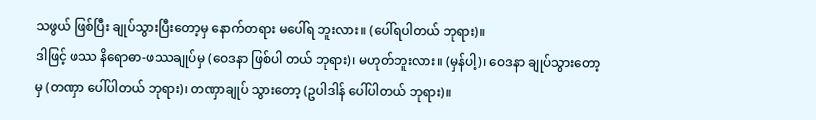သဖွယ် ဖြစ်ပြီး ချုပ်သွားပြီးတော့မှ နောက်တရား မပေါ်ရ ဘူးလား။ (ပေါ်ရပါတယ် ဘုရား)။
ဒါဖြင့် ဖဿ နိရောဓာ-ဖဿချုပ်မှ (ဝေဒနာ ဖြစ်ပါ တယ် ဘုရား)၊ မဟုတ်ဘူးလား။ (မှန်ပါ့)၊ ဝေဒနာ ချုပ်သွားတော့မှ (တဏှာ ပေါ်ပါတယ် ဘုရား)၊ တဏှာချုပ် သွားတော့ (ဥပါဒါန် ပေါ်ပါတယ် ဘုရား)။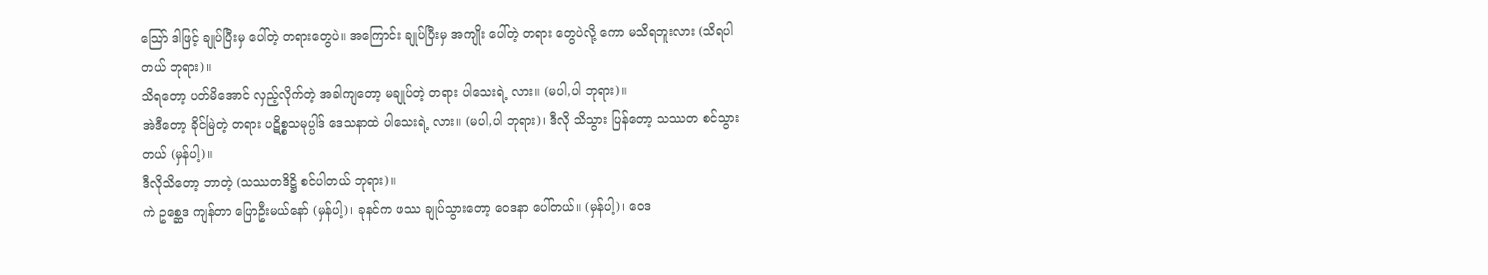သြော် ဒါဖြင့် ချုပ်ပြီးမှ ပေါ်တဲ့ တရားတွေပဲ။ အကြောင်း ချုပ်ပြီးမှ အကျိုး ပေါ်တဲ့ တရား တွေပဲလို့ ကော မသိရဘူးလား (သိရပါတယ် ဘုရား)။
သိရတော့ ပတ်မိအောင် လှည့်လိုက်တဲ့ အခါကျတော့ မချုပ်တဲ့ တရား ပါသေးရဲ့ လား။ (မပါ,ပါ ဘုရား)။
အဲဒီတော့ ခိုင်မြဲတဲ့ တရား ပဋိစ္စသမုပ္ပါဒ် ဒေသနာထဲ ပါသေးရဲ့ လား။ (မပါ,ပါ ဘုရား)၊ ဒီလို သိသွား ပြန်တော့ သဿတ စင်သွားတယ် (မှန်ပါ့)။
ဒီလိုသိတော့ ဘာတဲ့ (သဿတဒိဋ္ဌိ စင်ပါတယ် ဘုရား)။
ကဲ ဥစ္ဆေဒ ကျန်တာ ပြောဦးမယ်နော် (မှန်ပါ့)၊ ခုနင်က ဖဿ ချုပ်သွားတော့ ဝေဒနာ ပေါ်တယ်။ (မှန်ပါ့)၊ ဝေဒ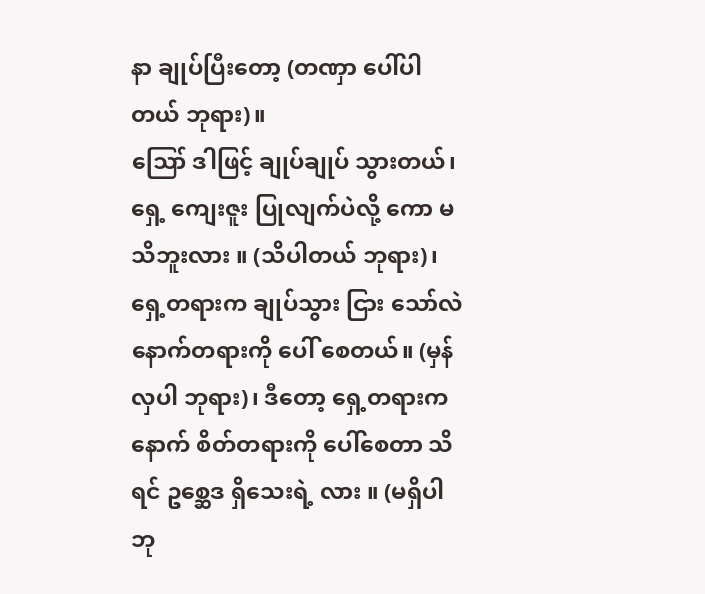နာ ချုပ်ပြီးတော့ (တဏှာ ပေါ်ပါတယ် ဘုရား)။
ဪ ဒါဖြင့် ချုပ်ချုပ် သွားတယ်၊ ရှေ့ ကျေးဇူး ပြုလျက်ပဲလို့ ကော မသိဘူးလား ။ (သိပါတယ် ဘုရား)၊ ရှေ့တရားက ချုပ်သွား ငြား သော်လဲ နောက်တရားကို ပေါ် စေတယ်။ (မှန်လှပါ ဘုရား)၊ ဒီတော့ ရှေ့တရားက နောက် စိတ်တရားကို ပေါ်စေတာ သိရင် ဥစ္ဆေဒ ရှိသေးရဲ့ လား ။ (မရှိပါ ဘု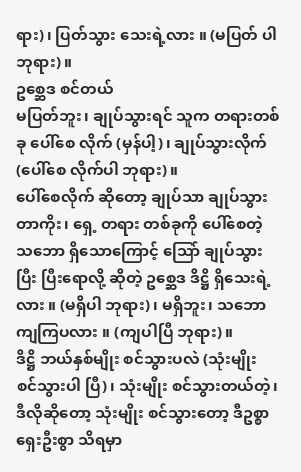ရား)၊ ပြတ်သွား သေးရဲ့လား ။ (မပြတ် ပါ ဘုရား)။
ဥစ္ဆေဒ စင်တယ်
မပြတ်ဘူး၊ ချုပ်သွားရင် သူက တရားတစ်ခု ပေါ်စေ လိုက် (မှန်ပါ့)၊ ချုပ်သွားလိုက် (ပေါ်စေ လိုက်ပါ ဘုရား)။
ပေါ်စေလိုက် ဆိုတော့ ချုပ်သာ ချုပ်သွား တာကိုး၊ ရှေ့ တရား တစ်ခုကို ပေါ်စေတဲ့ သဘော ရှိသောကြောင့် သြော် ချုပ်သွားပြီး ပြီးရောလို့ ဆိုတဲ့ ဥစ္ဆေဒ ဒိဋ္ဌိ ရှိသေးရဲ့လား ။ (မရှိပါ ဘုရား)၊ မရှိဘူး၊ သဘောကျကြပလား ။ (ကျပါပြီ ဘုရား)။
ဒိဋ္ဌိ ဘယ်နှစ်မျိုး စင်သွားပလဲ (သုံးမျိုး စင်သွားပါ ပြီ)၊ သုံးမျိုး စင်သွားတယ်တဲ့၊ ဒီလိုဆိုတော့ သုံးမျိုး စင်သွားတော့ ဒီဥစ္စာ ရှေးဦးစွာ သိရမှာ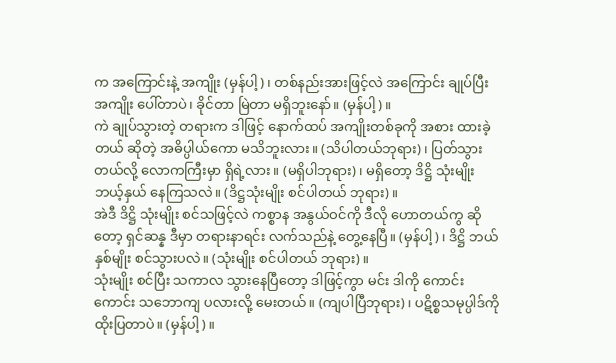က အကြောင်းနဲ့ အကျိုး (မှန်ပါ့)၊ တစ်နည်းအားဖြင့်လဲ အကြောင်း ချုပ်ပြီး အကျိုး ပေါ်တာပဲ၊ ခိုင်တာ မြဲတာ မရှိဘူးနော်။ (မှန်ပါ့)။
ကဲ ချုပ်သွားတဲ့ တရားက ဒါဖြင့် နောက်ထပ် အကျိုးတစ်ခုကို အစား ထားခဲ့တယ် ဆိုတဲ့ အဓိပ္ပါယ်ကော မသိဘူးလား။ (သိပါတယ်ဘုရား)၊ ပြတ်သွားတယ်လို့ လောကကြီးမှာ ရှိရဲ့လား ။ (မရှိပါဘုရား)၊ မရှိတော့ ဒိဋ္ဌိ သုံးမျိုး ဘယ့်နှယ် နေကြသလဲ။ (ဒိဋ္ဌသုံးမျိုး စင်ပါတယ် ဘုရား)။
အဲဒီ ဒိဋ္ဌိ သုံးမျိုး စင်သဖြင့်လဲ ကစ္စာန အနွယ်ဝင်ကို ဒီလို ဟောတယ်ကွ ဆိုတော့ ရှင်ဆန္န ဒီမှာ တရားနာရင်း လက်သည်နဲ့ တွေ့နေပြီ။ (မှန်ပါ့)၊ ဒိဋ္ဌိ ဘယ်နှစ်မျိုး စင်သွားပလဲ။ (သုံးမျိုး စင်ပါတယ် ဘုရား)။
သုံးမျိုး စင်ပြီး သကာလ သွားနေပြီတော့ ဒါဖြင့်ကွာ မင်း ဒါကို ကောင်းကောင်း သဘောကျ ပလားလို့ မေးတယ်။ (ကျပါပြီဘုရား)၊ ပဋိစ္စသမုပ္ပါဒ်ကို ထိုးပြတာပဲ။ (မှန်ပါ့)။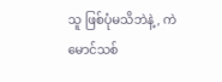သူ ဖြစ်ပုံမသိဘဲနဲ့, ကဲ မောင်သစ်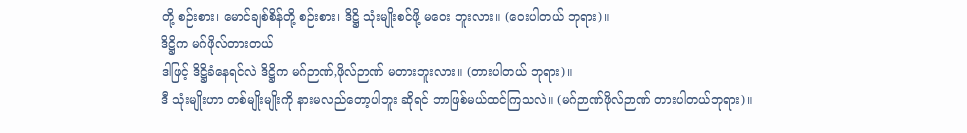တို့ စဉ်းစား၊ မောင်ချစ်စိန်တို့ စဉ်းစား၊ ဒိဋ္ဌိ သုံးမျိုးစင်ဖို့ မဝေး ဘူးလား။ (ဝေးပါတယ် ဘုရား)။
ဒိဋ္ဌိက မဂ်ဖိုလ်တားတယ်
ဒါဖြင့် ဒိဋ္ဌိခံနေရင်လဲ ဒိဋ္ဌိက မဂ်ဉာဏ်,ဖိုလ်ဉာဏ် မတားဘူးလား။ (တားပါတယ် ဘုရား)။
ဒီ သုံးမျိုးဟာ တစ်မျိုးမျိုးကို နားမလည်တော့ပါဘူး ဆိုရင် ဘာဖြစ်မယ်ထင်ကြသလဲ။ (မဂ်ဉာဏ်ဖိုလ်ဉာဏ် တားပါတယ်ဘုရား)။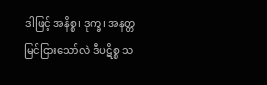ဒါဖြင့် အနိစ္စ၊ ဒုက္ခ၊ အနတ္တ မြင်ငြားသော်လဲ ဒီပဋိစ္စ သ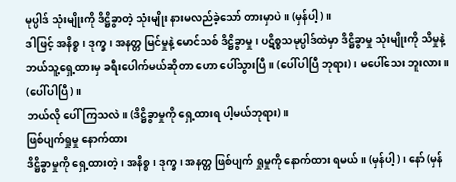မုပ္ပါဒ် သုံးမျိုးကို ဒိဋ္ဌိခွာတဲ့ သုံးမျိုး နားမလည်ခဲ့သော် တားမှာပဲ။ (မှန်ပါ့)။
ဒါဖြင့် အနိစ္စ၊ ဒုက္ခ၊ အနတ္တ မြင်မှုနဲ့ မောင်သစ် ဒိဋ္ဌိခွာမှု၊ ပဋိစ္စသမုပ္ပါဒ်ထဲမှာ ဒိဋ္ဌိခွာမှု သုံးမျိုးကို သိမှုနဲ့ ဘယ်သူ့ရှေ့ထားမှ ခရီးပေါက်မယ်ဆိုတာ ဟော ပေါ်သွားပြီ။ (ပေါ်ပါပြီ ဘုရား)၊ မပေါ်သေး ဘူးလား။ (ပေါ်ပါပြီ)။
ဘယ်လို ပေါ်ကြသလဲ။ (ဒိဋ္ဌိခွာမှုကို ရှေ့ထားရ ပါ့မယ်ဘုရား)။
ဖြစ်ပျက်ရှုမှု နောက်ထား
ဒိဋ္ဌိခွာမှုကို ရှေ့ထားတဲ့၊ အနိစ္စ၊ ဒုက္ခ၊ အနတ္တ ဖြစ်ပျက် ရှုမှုကို နောက်ထား ရမယ်။ (မှန်ပါ့)၊ နော် (မှန်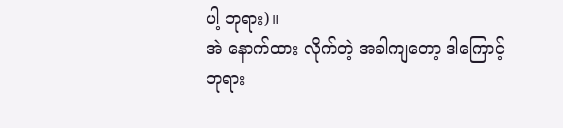ပါ့ ဘုရား)။
အဲ နောက်ထား လိုက်တဲ့ အခါကျတော့ ဒါကြောင့် ဘုရား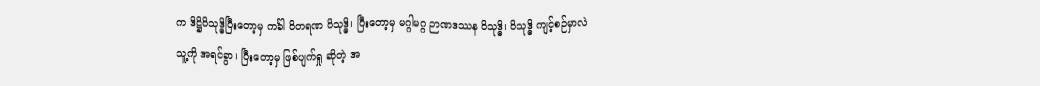က ဒိဋ္ဌိဝိသုဒ္ဓိပြီးတော့မှ ကင်္ခါ ဝိတရဏ ဝိသုဒ္ဓိ၊ ပြီးတော့မှ မဂ္ဂါမဂ္ဂ ဉာဏဒဿန ဝိသုဒ္ဓိ၊ ဝိသုဒ္ဓိ ကျင့်စဉ်မှာလဲ သူ့ကို အရင်ခွာ၊ ပြီးတော့မှ ဖြစ်ပျက်ရှု ဆိုတဲ့ အ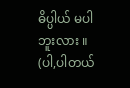ဓိပ္ပါယ် မပါဘူးလား ။ (ပါ,ပါတယ်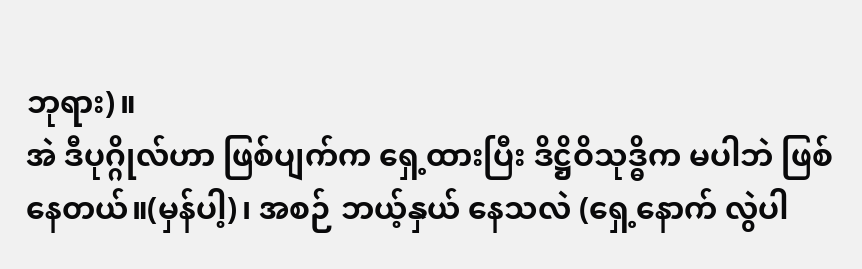ဘုရား)။
အဲ ဒီပုဂ္ဂိုလ်ဟာ ဖြစ်ပျက်က ရှေ့ထားပြီး ဒိဋ္ဌိဝိသုဒ္ဓိက မပါဘဲ ဖြစ်နေတယ်။(မှန်ပါ့)၊ အစဉ် ဘယ့်နှယ် နေသလဲ (ရှေ့နောက် လွဲပါ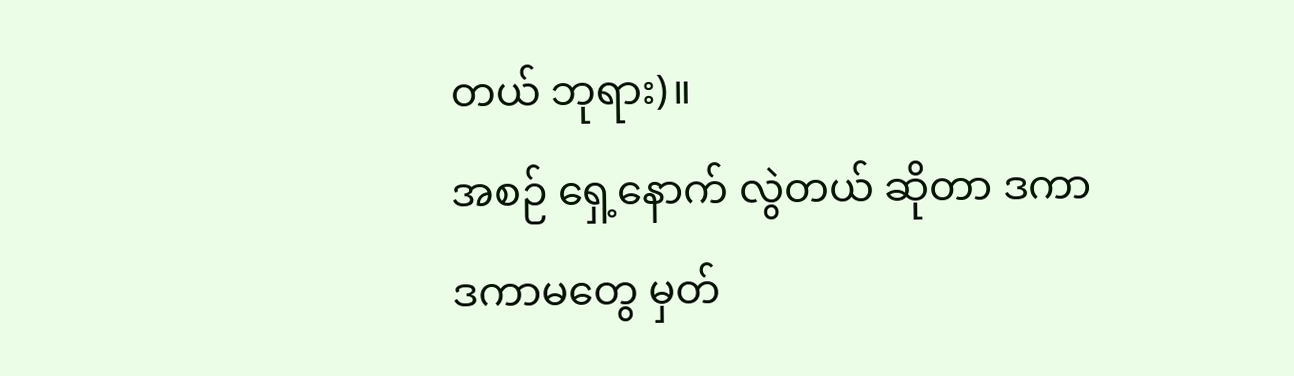တယ် ဘုရား)။
အစဉ် ရှေ့နောက် လွဲတယ် ဆိုတာ ဒကာ ဒကာမတွေ မှတ်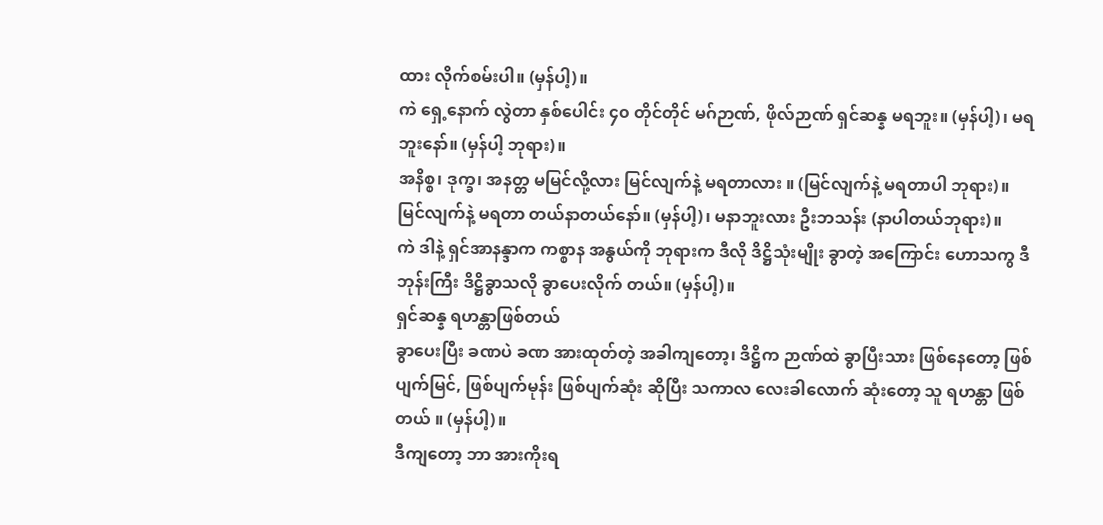ထား လိုက်စမ်းပါ။ (မှန်ပါ့)။
ကဲ ရှေ့နောက် လွဲတာ နှစ်ပေါင်း ၄၀ တိုင်တိုင် မဂ်ဉာဏ်, ဖိုလ်ဉာဏ် ရှင်ဆန္န မရဘူး။ (မှန်ပါ့)၊ မရဘူးနော်။ (မှန်ပါ့ ဘုရား)။
အနိစ္စ၊ ဒုက္ခ၊ အနတ္တ မမြင်လို့လား မြင်လျက်နဲ့ မရတာလား ။ (မြင်လျက်နဲ့ မရတာပါ ဘုရား)။
မြင်လျက်နဲ့ မရတာ တယ်နာတယ်နော်။ (မှန်ပါ့)၊ မနာဘူးလား ဦးဘသန်း (နာပါတယ်ဘုရား)။
ကဲ ဒါနဲ့ ရှင်အာနန္ဒာက ကစ္စာန အနွယ်ကို ဘုရားက ဒီလို ဒိဋ္ဌိသုံးမျိုး ခွာတဲ့ အကြောင်း ဟောသကွ ဒီ ဘုန်းကြီး ဒိဋ္ဌိခွာသလို ခွာပေးလိုက် တယ်။ (မှန်ပါ့)။
ရှင်ဆန္န ရဟန္တာဖြစ်တယ်
ခွာပေးပြီး ခဏပဲ ခဏ အားထုတ်တဲ့ အခါကျတော့၊ ဒိဋ္ဌိက ဉာဏ်ထဲ ခွာပြီးသား ဖြစ်နေတော့ ဖြစ်ပျက်မြင်, ဖြစ်ပျက်မုန်း ဖြစ်ပျက်ဆုံး ဆိုပြီး သကာလ လေးခါလောက် ဆုံးတော့ သူ ရဟန္တာ ဖြစ်တယ် ။ (မှန်ပါ့)။
ဒီကျတော့ ဘာ အားကိုးရ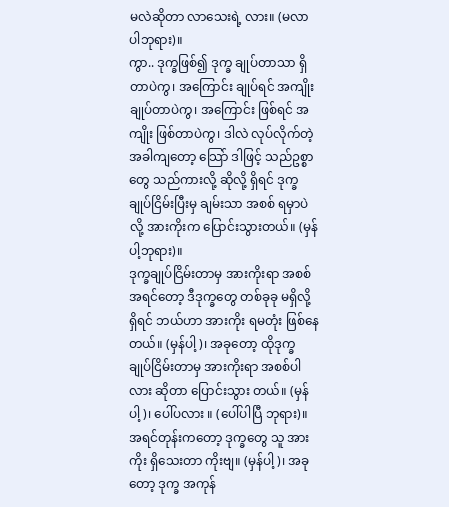မလဲဆိုတာ လာသေးရဲ့ လား။ (မလာပါဘုရား)။
ကွာ.. ဒုက္ခဖြစ်၍ ဒုက္ခ ချုပ်တာသာ ရှိတာပဲကွ၊ အကြောင်း ချုပ်ရင် အကျိုး ချုပ်တာပဲကွ၊ အကြောင်း ဖြစ်ရင် အကျိုး ဖြစ်တာပဲကွ၊ ဒါလဲ လုပ်လိုက်တဲ့ အခါကျတော့ သြော် ဒါဖြင့် သည်ဥစ္စာတွေ သည်ကားလို့ ဆိုလို့ ရှိရင် ဒုက္ခ ချုပ်ငြိမ်းပြီးမှ ချမ်းသာ အစစ် ရမှာပဲလို့ အားကိုးက ပြောင်းသွားတယ်။ (မှန်ပါ့ဘုရား)။
ဒုက္ခချုပ်ငြိမ်းတာမှ အားကိုးရာ အစစ်
အရင်တော့ ဒီဒုက္ခတွေ တစ်ခုခု မရှိလို့ ရှိရင် ဘယ်ဟာ အားကိုး ရမတုံး ဖြစ်နေတယ်။ (မှန်ပါ့)၊ အခုတော့ ထိုဒုက္ခ ချုပ်ငြိမ်းတာမှ အားကိုးရာ အစစ်ပါလား ဆိုတာ ပြောင်းသွား တယ်။ (မှန်ပါ့)၊ ပေါ်ပလား ။ (ပေါ်ပါပြီ ဘုရား)။
အရင်တုန်းကတော့ ဒုက္ခတွေ သူ အားကိုး ရှိသေးတာ ကိုးဗျ။ (မှန်ပါ့)၊ အခုတော့ ဒုက္ခ အကုန်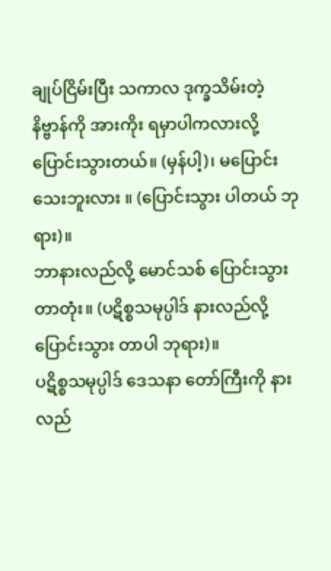ချုပ်ငြိမ်းပြီး သကာလ ဒုက္ခသိမ်းတဲ့ နိဗ္ဗာန်ကို အားကိုး ရမှာပါကလားလို့ ပြောင်းသွားတယ်။ (မှန်ပါ့)၊ မပြောင်း သေးဘူးလား ။ (ပြောင်းသွား ပါတယ် ဘုရား)။
ဘာနားလည်လို့ မောင်သစ် ပြောင်းသွားတာတုံး။ (ပဋိစ္စသမုပ္ပါဒ် နားလည်လို့ ပြောင်းသွား တာပါ ဘုရား)။
ပဋိစ္စသမုပ္ပါဒ် ဒေသနာ တော်ကြီးကို နားလည်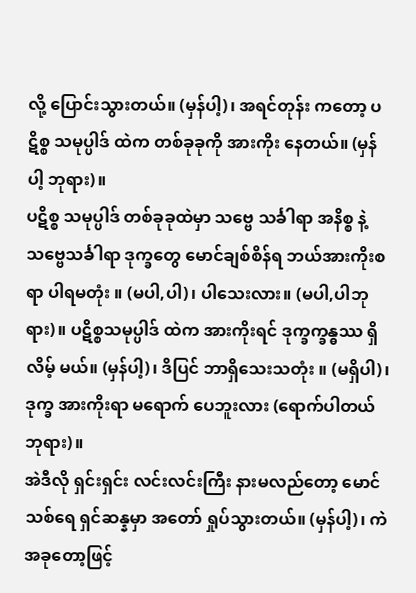လို့ ပြောင်းသွားတယ်။ (မှန်ပါ့)၊ အရင်တုန်း ကတော့ ပဋိစ္စ သမုပ္ပါဒ် ထဲက တစ်ခုခုကို အားကိုး နေတယ်။ (မှန်ပါ့ ဘုရား)။
ပဋိစ္စ သမုပ္ပါဒ် တစ်ခုခုထဲမှာ သဗ္ဗေ သင်္ခါရာ အနိစ္စ နဲ့ သဗ္ဗေသင်္ခါရာ ဒုက္ခတွေ မောင်ချစ်စိန်ရ ဘယ်အားကိုးစရာ ပါရမတုံး ။ (မပါ,ပါ)၊ ပါသေးလား။ (မပါ,ပါဘုရား)။ ပဋိစ္စသမုပ္ပါဒ် ထဲက အားကိုးရင် ဒုက္ခက္ခန္ဓဿ ရှိလိမ့် မယ်။ (မှန်ပါ့)၊ ဒိပြင် ဘာရှိသေးသတုံး ။ (မရှိပါ)၊ ဒုက္ခ အားကိုးရာ မရောက် ပေဘူးလား (ရောက်ပါတယ် ဘုရား)။
အဲဒီလို ရှင်းရှင်း လင်းလင်းကြီး နားမလည်တော့ မောင်သစ်ရေ ရှင်ဆန္နမှာ အတော် ရှုပ်သွားတယ်။ (မှန်ပါ့)၊ ကဲ အခုတော့ဖြင့်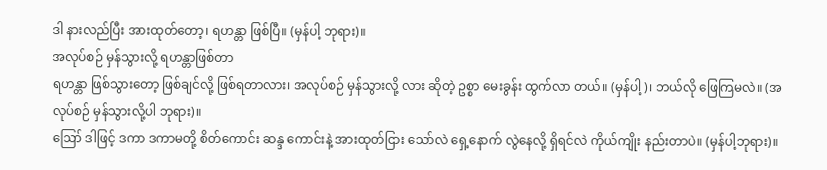ဒါ နားလည်ပြီး အားထုတ်တော့၊ ရဟန္တာ ဖြစ်ပြီ။ (မှန်ပါ့ ဘုရား)။
အလုပ်စဉ် မှန်သွားလို့ ရဟန္တာဖြစ်တာ
ရဟန္တာ ဖြစ်သွားတော့ ဖြစ်ချင်လို့ ဖြစ်ရတာလား၊ အလုပ်စဉ် မှန်သွားလို့ လား ဆိုတဲ့ ဥစ္စာ မေးခွန်း ထွက်လာ တယ်။ (မှန်ပါ့)၊ ဘယ်လို ဖြေကြမလဲ။ (အလုပ်စဉ် မှန်သွားလို့ပါ ဘုရား)။
ဪ ဒါဖြင့် ဒကာ ဒကာမတို့ စိတ်ကောင်း ဆန္ဒ ကောင်းနဲ့ အားထုတ်ငြား သော်လဲ ရှေ့နောက် လွဲနေလို့ ရှိရင်လဲ ကိုယ်ကျိုး နည်းတာပဲ။ (မှန်ပါ့ဘုရား)။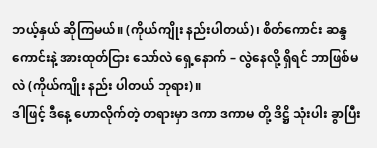ဘယ့်နှယ် ဆိုကြမယ်။ (ကိုယ်ကျိုး နည်းပါတယ်)၊ စိတ်ကောင်း ဆန္ဒကောင်းနဲ့ အားထုတ်ငြား သော်လဲ ရှေ့နောက် – လွဲနေလို့ ရှိရင် ဘာဖြစ်မလဲ (ကိုယ်ကျိုး နည်း ပါတယ် ဘုရား)။
ဒါဖြင့် ဒီနေ့ ဟောလိုက်တဲ့ တရားမှာ ဒကာ ဒကာမ တို့ ဒိဋ္ဌိ သုံးပါး ခွာပြီး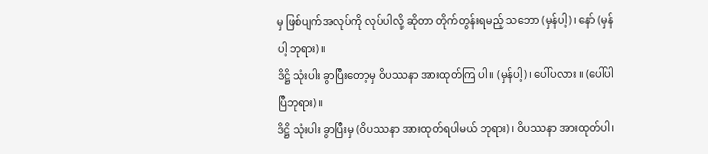မှ ဖြစ်ပျက်အလုပ်ကို လုပ်ပါလို့ ဆိုတာ တိုက်တွန်းရမည့် သဘော (မှန်ပါ့)၊ နော် (မှန်ပါ့ ဘုရား)။
ဒိဋ္ဌိ သုံးပါး ခွာပြီးတော့မှ ဝိပဿနာ အားထုတ်ကြ ပါ။ (မှန်ပါ့)၊ ပေါ်ပလား ။ (ပေါ်ပါပြီဘုရား)။
ဒိဋ္ဌိ သုံးပါး ခွာပြီးမှ (ဝိပဿနာ အားထုတ်ရပါမယ် ဘုရား)၊ ဝိပဿနာ အားထုတ်ပါ၊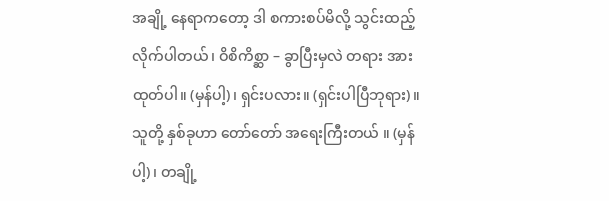အချို့ နေရာကတော့ ဒါ စကားစပ်မိလို့ သွင်းထည့် လိုက်ပါတယ်၊ ဝိစိကိစ္ဆာ – ခွာပြီးမှလဲ တရား အားထုတ်ပါ။ (မှန်ပါ့)၊ ရှင်းပလား။ (ရှင်းပါပြီဘုရား)။
သူတို့ နှစ်ခုဟာ တော်တော် အရေးကြီးတယ် ။ (မှန်ပါ့)၊ တချို့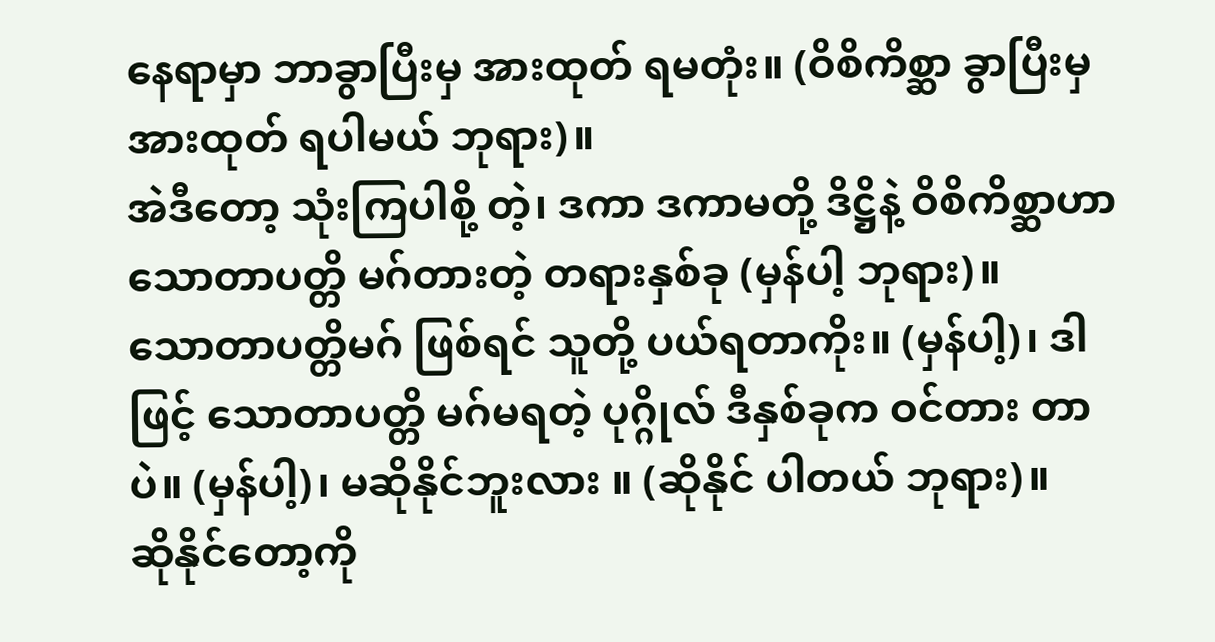နေရာမှာ ဘာခွာပြီးမှ အားထုတ် ရမတုံး။ (ဝိစိကိစ္ဆာ ခွာပြီးမှ အားထုတ် ရပါမယ် ဘုရား)။
အဲဒီတော့ သုံးကြပါစို့ တဲ့၊ ဒကာ ဒကာမတို့ ဒိဋ္ဌိနဲ့ ဝိစိကိစ္ဆာဟာ သောတာပတ္တိ မဂ်တားတဲ့ တရားနှစ်ခု (မှန်ပါ့ ဘုရား)။
သောတာပတ္တိမဂ် ဖြစ်ရင် သူတို့ ပယ်ရတာကိုး။ (မှန်ပါ့)၊ ဒါဖြင့် သောတာပတ္တိ မဂ်မရတဲ့ ပုဂ္ဂိုလ် ဒီနှစ်ခုက ဝင်တား တာပဲ။ (မှန်ပါ့)၊ မဆိုနိုင်ဘူးလား ။ (ဆိုနိုင် ပါတယ် ဘုရား)။
ဆိုနိုင်တော့ကို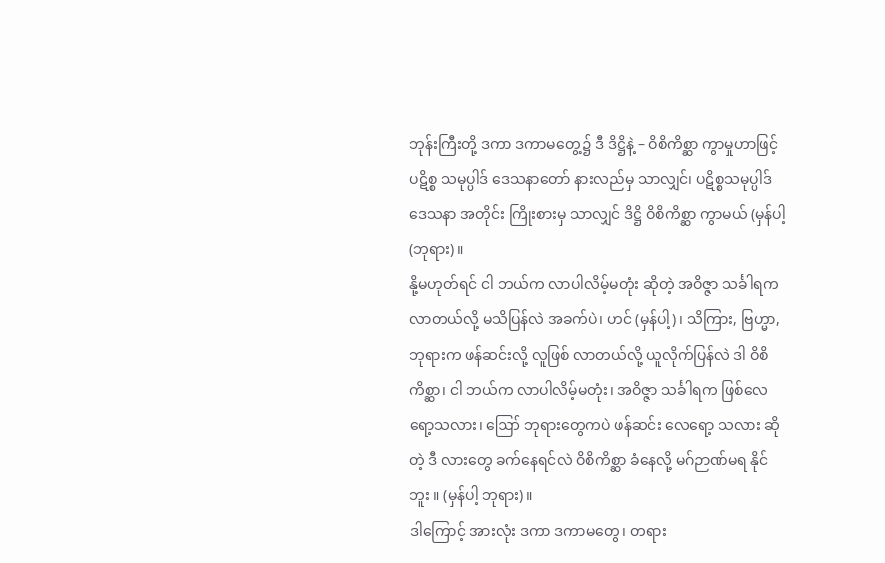ဘုန်းကြီးတို့ ဒကာ ဒကာမတွေ့၌ ဒီ ဒိဋ္ဌိနဲ့ – ဝိစိကိစ္ဆာ ကွာမှုဟာဖြင့် ပဋိစ္စ သမုပ္ပါဒ် ဒေသနာတော် နားလည်မှ သာလျှင်၊ ပဋိစ္စသမုပ္ပါဒ် ဒေသနာ အတိုင်း ကြိုးစားမှ သာလျှင် ဒိဋ္ဌိ ဝိစိကိစ္ဆာ ကွာမယ် (မှန်ပါ့ (ဘုရား)။
နို့မဟုတ်ရင် ငါ ဘယ်က လာပါလိမ့်မတုံး ဆိုတဲ့ အဝိဇ္ဇာ သင်္ခါရက လာတယ်လို့ မသိပြန်လဲ အခက်ပဲ၊ ဟင် (မှန်ပါ့)၊ သိကြား, ဗြဟ္မာ, ဘုရားက ဖန်ဆင်းလို့ လူဖြစ် လာတယ်လို့ ယူလိုက်ပြန်လဲ ဒါ ဝိစိကိစ္ဆာ၊ ငါ ဘယ်က လာပါလိမ့်မတုံး၊ အဝိဇ္ဇာ သင်္ခါရက ဖြစ်လေရော့သလား၊ ဪ ဘုရားတွေကပဲ ဖန်ဆင်း လေရော့ သလား ဆိုတဲ့ ဒီ လားတွေ ခက်နေရင်လဲ ဝိစိကိစ္ဆာ ခံနေလို့ မဂ်ဉာဏ်မရ နိုင်ဘူး ။ (မှန်ပါ့ ဘုရား)။
ဒါကြောင့် အားလုံး ဒကာ ဒကာမတွေ၊ တရား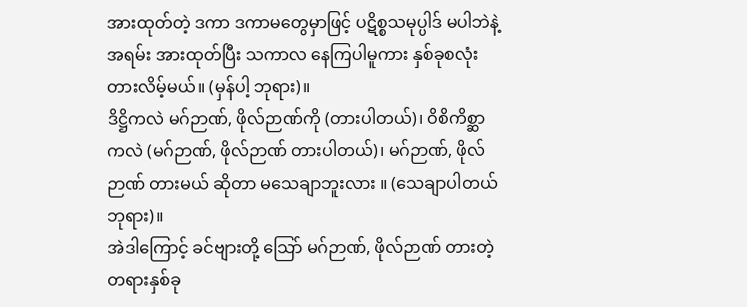အားထုတ်တဲ့ ဒကာ ဒကာမတွေမှာဖြင့် ပဋိစ္စသမုပ္ပါဒ် မပါဘဲနဲ့ အရမ်း အားထုတ်ပြီး သကာလ နေကြပါမူကား နှစ်ခုစလုံး တားလိမ့်မယ်။ (မှန်ပါ့ ဘုရား)။
ဒိဋ္ဌိကလဲ မဂ်ဉာဏ်, ဖိုလ်ဉာဏ်ကို (တားပါတယ်)၊ ဝိစိကိစ္ဆာကလဲ (မဂ်ဉာဏ်, ဖိုလ်ဉာဏ် တားပါတယ်)၊ မဂ်ဉာဏ်, ဖိုလ်ဉာဏ် တားမယ် ဆိုတာ မသေချာဘူးလား ။ (သေချာပါတယ် ဘုရား)။
အဲဒါကြောင့် ခင်ဗျားတို့ သြော် မဂ်ဉာဏ်, ဖိုလ်ဉာဏ် တားတဲ့ တရားနှစ်ခု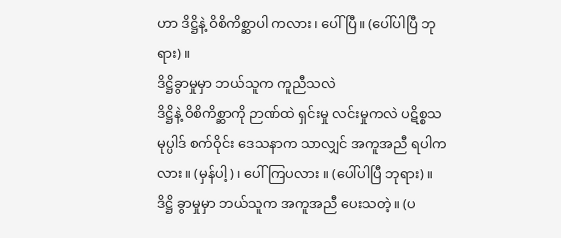ဟာ ဒိဋ္ဌိနဲ့ ဝိစိကိစ္ဆာပါ ကလား၊ ပေါ်ပြီ။ (ပေါ်ပါပြီ ဘုရား)။
ဒိဋ္ဌိခွာမှုမှာ ဘယ်သူက ကူညီသလဲ
ဒိဋ္ဌိနဲ့ ဝိစိကိစ္ဆာကို ဉာဏ်ထဲ ရှင်းမှု လင်းမှုကလဲ ပဋိစ္စသမုပ္ပါဒ် စက်ဝိုင်း ဒေသနာက သာလျှင် အကူအညီ ရပါကလား။ (မှန်ပါ့)၊ ပေါ်ကြပလား ။ (ပေါ်ပါပြီ ဘုရား)။
ဒိဋ္ဌိ ခွာမှုမှာ ဘယ်သူက အကူအညီ ပေးသတဲ့။ (ပ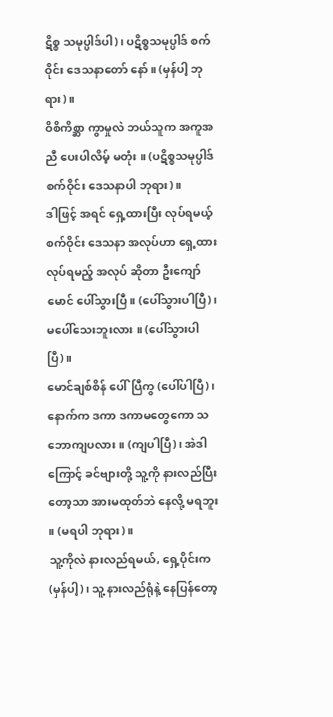ဋိစ္စ သမုပ္ပါဒ်ပါ)၊ ပဋိစ္စသမုပ္ပါဒ် စက်ဝိုင်း ဒေသနာတော် နော်။ (မှန်ပါ့ ဘုရား)။
ဝိစိကိစ္ဆာ ကွာမှုလဲ ဘယ်သူက အကူအညီ ပေးပါလိမ့် မတုံး ။ (ပဋိစ္စသမုပ္ပါဒ် စက်ဝိုင်း ဒေသနာပါ ဘုရား)။
ဒါဖြင့် အရင် ရှေ့ထားပြီး လုပ်ရမယ့် စက်ဝိုင်း ဒေသနာ အလုပ်ဟာ ရှေ့ထား လုပ်ရမည့် အလုပ် ဆိုတာ ဦးကျော်မောင် ပေါ်သွားပြီ။ (ပေါ်သွားပါပြီ)၊ မပေါ်သေးဘူးလား ။ (ပေါ်သွားပါပြီ)။
မောင်ချစ်စိန် ပေါ်ပြီကွ (ပေါ်ပါပြီ)၊ နောက်က ဒကာ ဒကာမတွေကော သဘောကျပလား။ (ကျပါပြီ)၊ အဲဒါကြောင့် ခင်ဗျားတို့ သူ့ကို နားလည်ပြီးတော့သာ အားမထုတ်ဘဲ နေလို့ မရဘူး ။ (မရပါ ဘုရား)။
သူ့ကိုလဲ နားလည်ရမယ်, ရှေ့ပိုင်းက (မှန်ပါ့)၊ သူ့ နားလည်ရုံနဲ့ နေပြန်တော့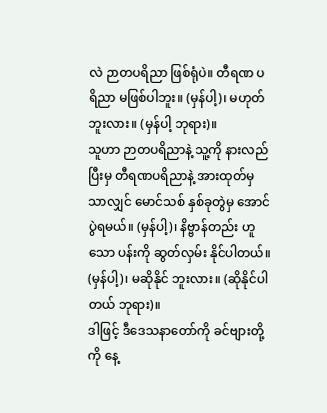လဲ ဉာတပရိညာ ဖြစ်ရုံပဲ။ တီရဏ ပရိညာ မဖြစ်ပါဘူး။ (မှန်ပါ့)၊ မဟုတ်ဘူးလား။ (မှန်ပါ့ ဘုရား)။
သူဟာ ဉာတပရိညာနဲ့ သူ့ကို နားလည်ပြီးမှ တီရဏပရိညာနဲ့ အားထုတ်မှ သာလျှင် မောင်သစ် နှစ်ခုတွဲမှ အောင်ပွဲရမယ်။ (မှန်ပါ့)၊ နိဗ္ဗာန်တည်း ဟူသော ပန်းကို ဆွတ်လှမ်း နိုင်ပါတယ်။ (မှန်ပါ့)၊ မဆိုနိုင် ဘူးလား။ (ဆိုနိုင်ပါတယ် ဘုရား)။
ဒါဖြင့် ဒီဒေသနာတော်ကို ခင်ဗျားတို့ ကို နေ့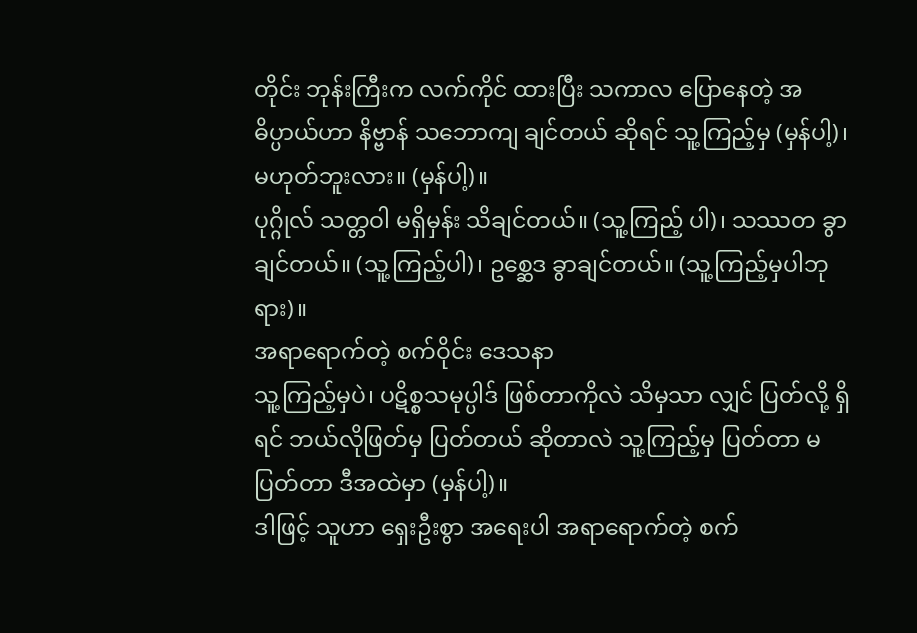တိုင်း ဘုန်းကြီးက လက်ကိုင် ထားပြီး သကာလ ပြောနေတဲ့ အဓိပ္ပာယ်ဟာ နိဗ္ဗာန် သဘောကျ ချင်တယ် ဆိုရင် သူ့ကြည့်မှ (မှန်ပါ့)၊ မဟုတ်ဘူးလား။ (မှန်ပါ့)။
ပုဂ္ဂိုလ် သတ္တဝါ မရှိမှန်း သိချင်တယ်။ (သူ့ကြည့် ပါ)၊ သဿတ ခွာချင်တယ်။ (သူ့ကြည့်ပါ)၊ ဥစ္ဆေဒ ခွာချင်တယ်။ (သူ့ကြည့်မှပါဘုရား)။
အရာရောက်တဲ့ စက်ဝိုင်း ဒေသနာ
သူ့ကြည့်မှပဲ၊ ပဋိစ္စသမုပ္ပါဒ် ဖြစ်တာကိုလဲ သိမှသာ လျှင် ပြတ်လို့ ရှိရင် ဘယ်လိုဖြတ်မှ ပြတ်တယ် ဆိုတာလဲ သူ့ကြည့်မှ ပြတ်တာ မပြတ်တာ ဒီအထဲမှာ (မှန်ပါ့)။
ဒါဖြင့် သူဟာ ရှေးဦးစွာ အရေးပါ အရာရောက်တဲ့ စက်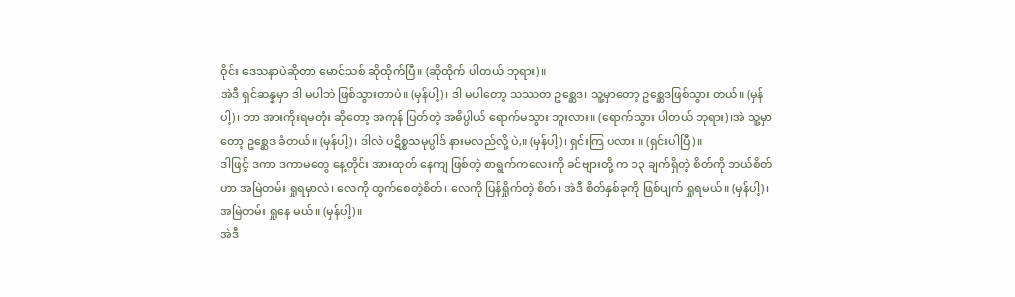ဝိုင်း ဒေသနာပဲဆိုတာ မောင်သစ် ဆိုထိုက်ပြီ။ (ဆိုထိုက် ပါတယ် ဘုရား)။
အဲဒီ ရှင်ဆန္နမှာ ဒါ မပါဘဲ ဖြစ်သွားတာပဲ။ (မှန်ပါ့)၊ ဒါ မပါတော့ သဿတ ဥစ္ဆေဒ၊ သူ့မှာတော့ ဥစ္ဆေဒဖြစ်သွား တယ်။ (မှန်ပါ့)၊ ဘာ အားကိုးရမတုံး ဆိုတော့ အကုန် ပြတ်တဲ့ အဓိပ္ပါယ် ရောက်မသွား ဘူးလား။ (ရောက်သွား ပါတယ် ဘုရား)၊အဲ သူ့မှာတော့ ဥစ္ဆေဒ ခံတယ်။ (မှန်ပါ့)၊ ဒါလဲ ပဋိစ္စသမုပ္ပါဒ် နားမလည်လို့ ပဲ,။ (မှန်ပါ့)၊ ရှင်းကြ ပလား ။ (ရှင်းပါပြီ)။
ဒါဖြင့် ဒကာ ဒကာမတွေ နေ့တိုင်း အားထုတ် နေကျ ဖြစ်တဲ့ စာရွက်ကလေးကို ခင်ဗျားတို့ က ၁၃ ချက်ရှိတဲ့ စိတ်ကို ဘယ်စိတ်ဟာ အမြဲတမ်း ရှုရမှာလဲ၊ လေကို ထွက်စေတဲ့စိတ်၊ လေကို ပြန်ရှိုက်တဲ့ စိတ်၊ အဲဒီ စိတ်နှစ်ခုကို ဖြစ်ပျက် ရှုရမယ်။ (မှန်ပါ့)၊ အမြဲတမ်း ရှုနေ မယ်။ (မှန်ပါ့)။
အဲဒီ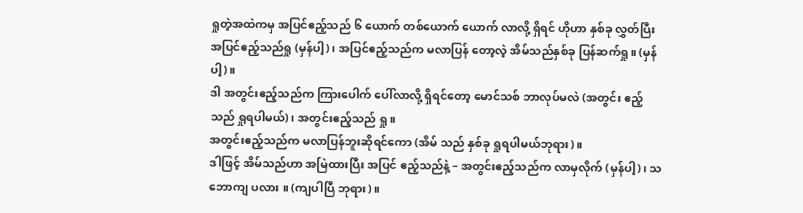ရှုတဲ့အထဲကမှ အပြင်ဧည့်သည် ၆ ယောက် တစ်ယောက် ယောက် လာလို့ ရှိရင် ဟိုဟာ နှစ်ခု လွှတ်ပြီး အပြင်ဧည့်သည်ရှု (မှန်ပါ့)၊ အပြင်ဧည့်သည်က မလာပြန် တော့လဲ့ အိမ်သည်နှစ်ခု ပြန်ဆက်ရှု။ (မှန်ပါ့)။
ဒါ အတွင်းဧည့်သည်က ကြားပေါက် ပေါ်လာလို့ ရှိရင်တော့ မောင်သစ် ဘာလုပ်မလဲ (အတွင်း ဧည့်သည် ရှုရပါမယ်)၊ အတွင်းဧည့်သည် ရှု။
အတွင်းဧည့်သည်က မလာပြန်ဘူးဆိုရင်ကော (အိမ် သည် နှစ်ခု ရှုရပါမယ်ဘုရား)။
ဒါဖြင့် အိမ်သည်ဟာ အမြဲထားပြီး အပြင် ဧည့်သည်နဲ့ – အတွင်းဧည့်သည်က လာမှလိုက် (မှန်ပါ့)၊ သဘောကျ ပလား ။ (ကျပါပြီ ဘုရား)။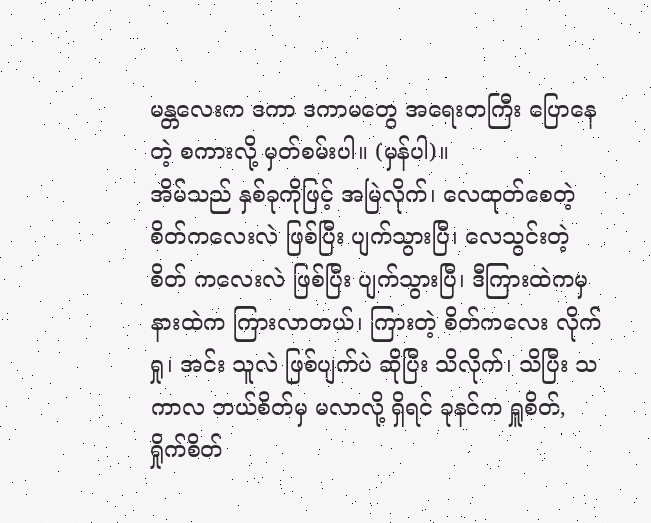မန္တလေးက ဒကာ ဒကာမတွေ အရေးတကြီး ပြောနေ တဲ့ စကားလို့ မှတ်စမ်းပါ။ (မှန်ပါ)။
အိမ်သည် နှစ်ခုကိုဖြင့် အမြဲလိုက်၊ လေထုတ်စေတဲ့ စိတ်ကလေးလဲ ဖြစ်ပြီး ပျက်သွားပြီ၊ လေသွင်းတဲ့ စိတ် ကလေးလဲ ဖြစ်ပြီး ပျက်သွားပြီ၊ ဒီကြားထဲကမှ နားထဲက ကြားလာတယ်၊ ကြားတဲ့ စိတ်ကလေး လိုက်ရှု၊ အင်း သူလဲ ဖြစ်ပျက်ပဲ ဆိုပြီး သိလိုက်၊ သိပြီး သကာလ ဘယ်စိတ်မှ မလာလို့ ရှိရင် ခုနင်က ရှူစိတ်, ရှိုက်စိတ်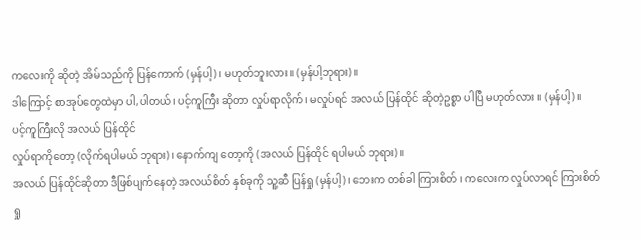ကလေးကို ဆိုတဲ့ အိမ်သည်ကို ပြန်ကောက် (မှန်ပါ့)၊ မဟုတ်ဘူးလား။ (မှန်ပါ့ဘုရား)။
ဒါကြောင့် စာအုပ်တွေထဲမှာ ပါ,ပါတယ်၊ ပင့်ကူကြီး ဆိုတာ လှုပ်ရာလိုက်၊ မလှုပ်ရင် အလယ် ပြန်ထိုင် ဆိုတဲ့ဥစ္စာ ပါပြီ မဟုတ်လား ။ (မှန်ပါ့)။
ပင့်ကူကြီးလို အလယ် ပြန်ထိုင်
လှုပ်ရာကိုတော့ (လိုက်ရပါမယ် ဘုရား)၊ နောက်ကျ တော့ကို (အလယ် ပြန်ထိုင် ရပါမယ် ဘုရား)။
အလယ် ပြန်ထိုင်ဆိုတာ ဒီဖြစ်ပျက်နေတဲ့ အလယ်စိတ် နှစ်ခုကို သူ့ဆီ ပြန်ရှု (မှန်ပါ့)၊ ဘေးက တစ်ခါ ကြားစိတ် ၊ ကလေးက လှုပ်လာရင် ကြားစိတ် ရှု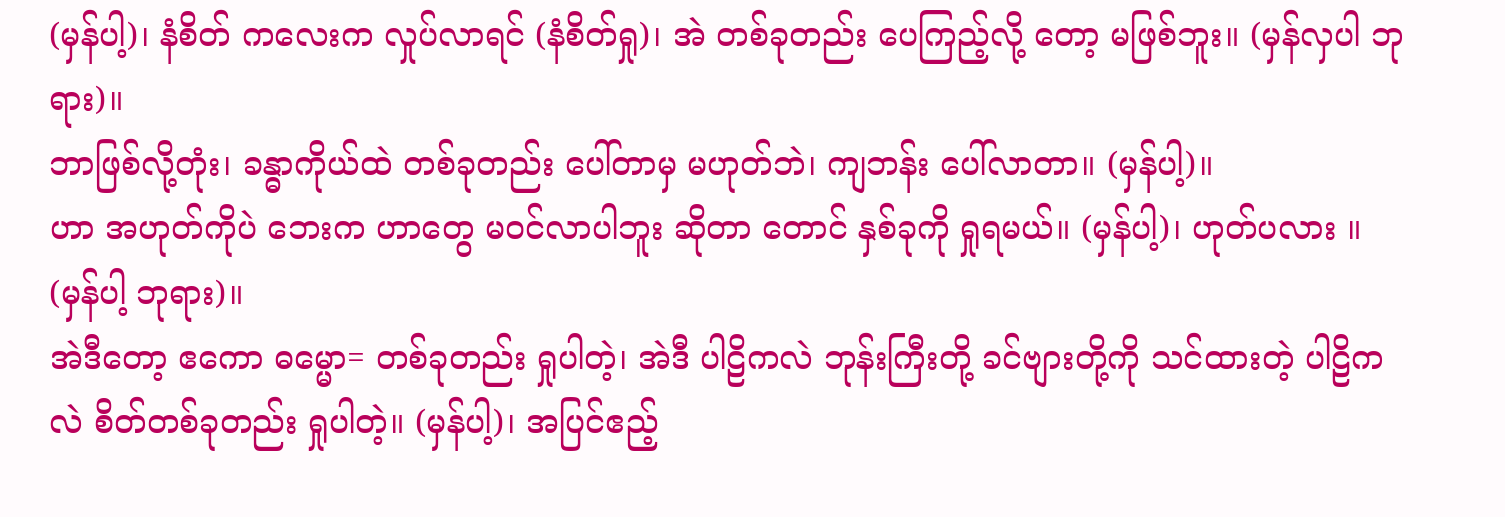(မှန်ပါ့)၊ နံစိတ် ကလေးက လှုပ်လာရင် (နံစိတ်ရှု)၊ အဲ တစ်ခုတည်း ပေကြည့်လို့ တော့ မဖြစ်ဘူး။ (မှန်လှပါ ဘုရား)။
ဘာဖြစ်လို့တုံး၊ ခန္ဓာကိုယ်ထဲ တစ်ခုတည်း ပေါ်တာမှ မဟုတ်ဘဲ၊ ကျဘန်း ပေါ်လာတာ။ (မှန်ပါ့)။
ဟာ အဟုတ်ကိုပဲ ဘေးက ဟာတွေ မဝင်လာပါဘူး ဆိုတာ တောင် နှစ်ခုကို ရှုရမယ်။ (မှန်ပါ့)၊ ဟုတ်ပလား ။ (မှန်ပါ့ ဘုရား)။
အဲဒီတော့ ဧကော ဓမ္မော= တစ်ခုတည်း ရှုပါတဲ့၊ အဲဒီ ပါဠိကလဲ ဘုန်းကြီးတို့ ခင်ဗျားတို့ကို သင်ထားတဲ့ ပါဠိကလဲ စိတ်တစ်ခုတည်း ရှုပါတဲ့။ (မှန်ပါ့)၊ အပြင်ဧည့်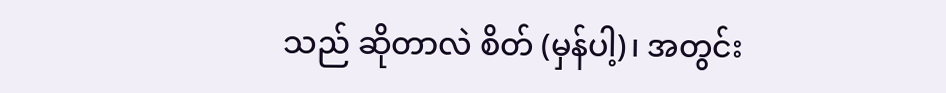သည် ဆိုတာလဲ စိတ် (မှန်ပါ့)၊ အတွင်း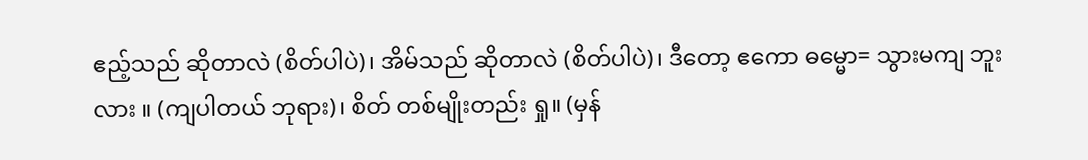ဧည့်သည် ဆိုတာလဲ (စိတ်ပါပဲ)၊ အိမ်သည် ဆိုတာလဲ (စိတ်ပါပဲ)၊ ဒီတော့ ဧကော ဓမ္မော= သွားမကျ ဘူးလား ။ (ကျပါတယ် ဘုရား)၊ စိတ် တစ်မျိုးတည်း ရှု။ (မှန်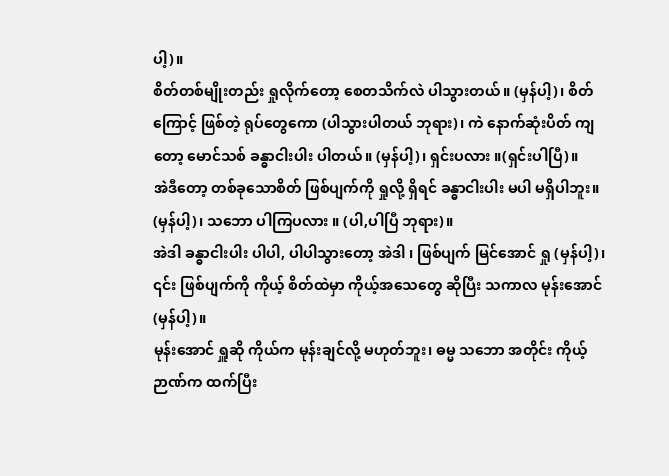ပါ့)။
စိတ်တစ်မျိုးတည်း ရှုလိုက်တော့ စေတသိက်လဲ ပါသွားတယ်။ (မှန်ပါ့)၊ စိတ်ကြောင့် ဖြစ်တဲ့ ရုပ်တွေကော (ပါသွားပါတယ် ဘုရား)၊ ကဲ နောက်ဆုံးပိတ် ကျတော့ မောင်သစ် ခန္ဓာငါးပါး ပါတယ်။ (မှန်ပါ့)၊ ရှင်းပလား ။(ရှင်းပါပြီ)။
အဲဒီတော့ တစ်ခုသောစိတ် ဖြစ်ပျက်ကို ရှုလို့ ရှိရင် ခန္ဓာငါးပါး မပါ မရှိပါဘူး။ (မှန်ပါ့)၊ သဘော ပါကြပလား ။ (ပါ,ပါပြီ ဘုရား)။
အဲဒါ ခန္ဓာငါးပါး ပါပါ, ပါပါသွားတော့ အဲဒါ ၊ ဖြစ်ပျက် မြင်အောင် ရှု (မှန်ပါ့)၊ ၎င်း ဖြစ်ပျက်ကို ကိုယ့် စိတ်ထဲမှာ ကိုယ့်အသေတွေ ဆိုပြီး သကာလ မုန်းအောင် (မှန်ပါ့)။
မုန်းအောင် ရှူဆို ကိုယ်က မုန်းချင်လို့ မဟုတ်ဘူး၊ ဓမ္မ သဘော အတိုင်း ကိုယ့်ဉာဏ်က ထက်ပြီး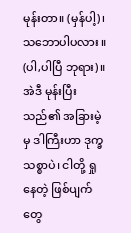မုန်းတာ။ (မှန်ပါ့)၊ သဘောပါပလား ။ (ပါ,ပါပြီ ဘုရား)။
အဲဒီ မုန်းပြီးသည်၏ အခြားမဲ့မှ ဒါကြီးဟာ ဒုက္ခ သစ္စာပဲ၊ ငါတို့ ရှုနေတဲ့ ဖြစ်ပျက်တွေ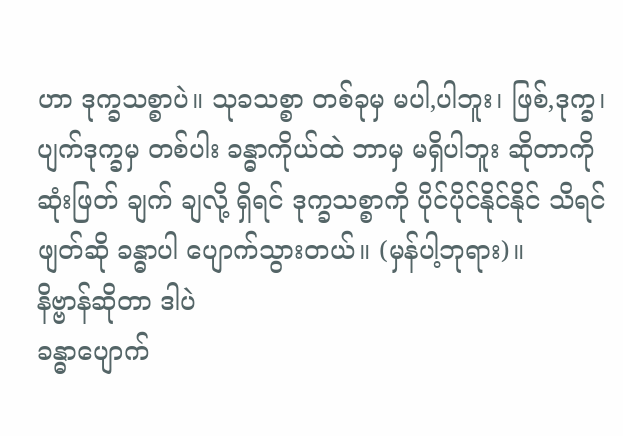ဟာ ဒုက္ခသစ္စာပဲ။ သုခသစ္စာ တစ်ခုမှ မပါ,ပါဘူး၊ ဖြစ်,ဒုက္ခ၊ ပျက်ဒုက္ခမှ တစ်ပါး ခန္ဓာကိုယ်ထဲ ဘာမှ မရှိပါဘူး ဆိုတာကို ဆုံးဖြတ် ချက် ချလို့ ရှိရင် ဒုက္ခသစ္စာကို ပိုင်ပိုင်နိုင်နိုင် သိရင် ဖျတ်ဆို ခန္ဓာပါ ပျောက်သွားတယ်။ (မှန်ပါ့ဘုရား)။
နိဗ္ဗာန်ဆိုတာ ဒါပဲ
ခန္ဓာပျောက်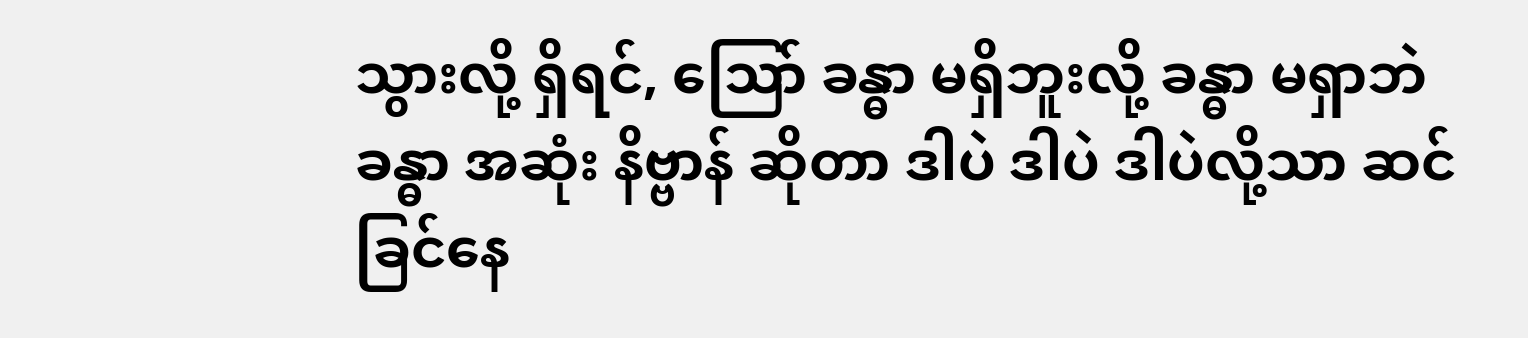သွားလို့ ရှိရင်, သြော် ခန္ဓာ မရှိဘူးလို့ ခန္ဓာ မရှာဘဲ ခန္ဓာ အဆုံး နိဗ္ဗာန် ဆိုတာ ဒါပဲ ဒါပဲ ဒါပဲလို့သာ ဆင်ခြင်နေ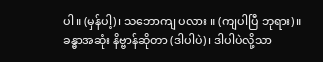ပါ။ (မှန်ပါ့)၊ သဘောကျ ပလား ။ (ကျပါပြီ ဘုရား)။
ခန္ဓာအဆုံး နိဗ္ဗာန်ဆိုတာ (ဒါပါပဲ)၊ ဒါပါပဲလို့သာ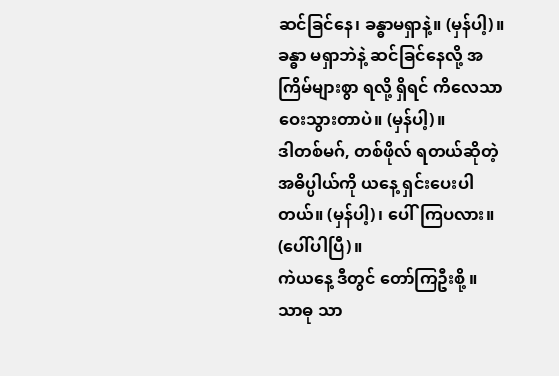ဆင်ခြင်နေ၊ ခန္ဓာမရှာနဲ့။ (မှန်ပါ့)။
ခန္ဓာ မရှာဘဲနဲ့ ဆင်ခြင်နေလို့ အကြိမ်များစွာ ရလို့ ရှိရင် ကိလေသာ ဝေးသွားတာပဲ။ (မှန်ပါ့)။
ဒါတစ်မဂ်, တစ်ဖိုလ် ရတယ်ဆိုတဲ့ အဓိပ္ပါယ်ကို ယနေ့ ရှင်းပေးပါတယ်။ (မှန်ပါ့)၊ ပေါ်ကြပလား။ (ပေါ်ပါပြီ)။
ကဲယနေ့ ဒီတွင် တော်ကြဦးစို့ ။
သာဓု သာ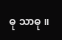ဓု သာဓု။